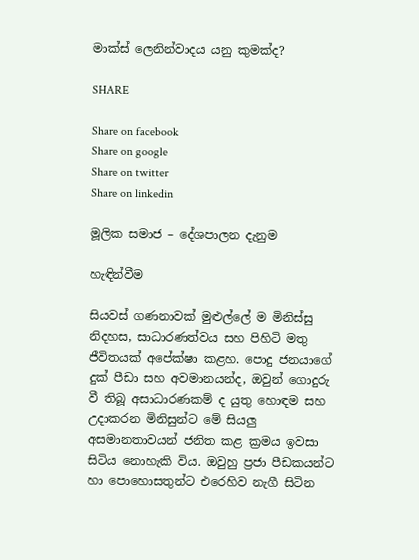මාක්ස් ලෙනින්වාදය යනු කුමක්ද?

SHARE

Share on facebook
Share on google
Share on twitter
Share on linkedin

මූලික සමාජ – දේශපාලන දැනුම

හැඳින්වීම

සියවස් ගණනාවක් මුළුල්ලේ ම මිනිස්සු නිදහස, සාධාරණත්වය සහ පිහිටි මතු ජීවිතයක් අපේක්ෂා කළහ. පොදු ජනයාගේ දුක් පීඩා සහ අවමානයන්ද, ඔවුන් ගොදුරු වී තිබූ අසාධාරණකම් ද යුතු හොඳම සහ උදාකරන මිනිසුන්ට මේ සියලු අසමානතාවයන් ජනිත කළ ක්‍රමය ඉවසා සිටිය නොහැකි විය. ඔවුහු ප්‍රජා පීඩකයන්ට හා පොහොසතුන්ට එරෙහිව නැගී සිටින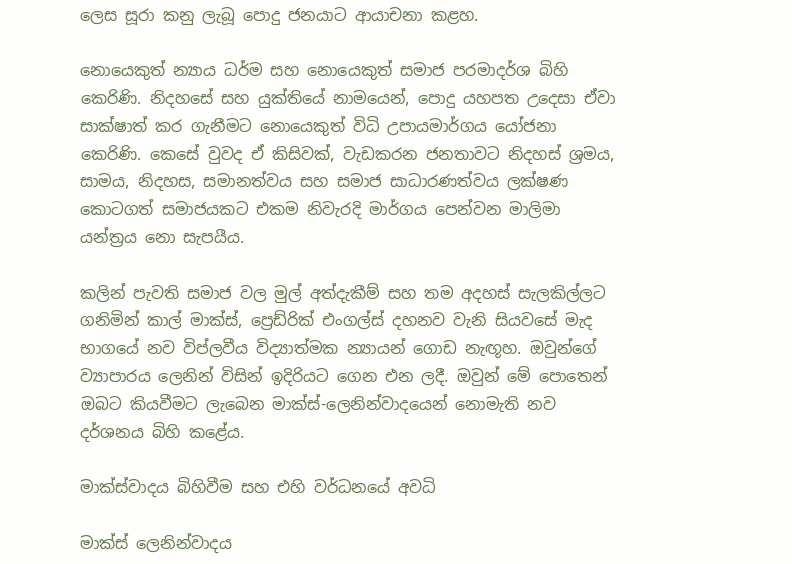ලෙස සූරා කනු ලැබූ පොදු ජනයාට ආයාචනා කළහ.

නොයෙකුත් න්‍යාය ධර්ම සහ නොයෙකුත් සමාජ පරමාදර්ශ බිහි කෙරිණි. නිදහසේ සහ යුක්තියේ නාමයෙන්, පොදු යහපත උදෙසා ඒවා සාක්ෂාත් කර ගැනීමට නොයෙකුත් විධි උපායමාර්ගය යෝජනා කෙරිණි. කෙසේ වුවද ඒ කිසිවක්, වැඩකරන ජනතාවට නිදහස් ශ්‍රමය, සාමය, නිදහස, සමානත්වය සහ සමාජ සාධාරණත්වය ලක්ෂණ කොටගත් සමාජයකට එකම නිවැරදි මාර්ගය පෙන්වන මාලිමා යන්ත්‍රය නො සැපයීය.

කලින් පැවති සමාජ වල මුල් අත්දැකීම් සහ තම අදහස් සැලකිල්ලට ගනිමින් කාල් මාක්ස්, ප්‍රෙඩ්රික් එංගල්ස් දහනව වැනි සියවසේ මැද භාගයේ නව විප්ලවීය විද්‍යාත්මක න්‍යායන් ගොඩ නැඟූහ. ඔවුන්ගේ ව්‍යාපාරය ලෙනින් විසින් ඉදිරියට ගෙන එන ලදී. ඔවුන් මේ පොතෙන් ඔබට කියවීමට ලැබෙන මාක්ස්-ලෙනින්වාදයෙන් නොමැති නව දර්ශනය බිහි කළේය.

මාක්ස්වාදය බිහිවීම සහ එහි වර්ධනයේ අවධි

මාක්ස් ලෙනින්වාදය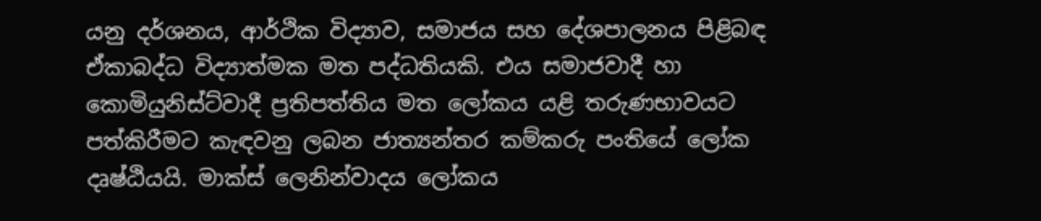යනු දර්ශනය, ආර්ථික විද්‍යාව, සමාජය සහ දේශපාලනය පිළිබඳ ඒකාබද්ධ විද්‍යාත්මක මත පද්ධතියකි. එය සමාජවාදී හා කොමියුනිස්ට්වාදී ප්‍රතිපත්තිය මත ලෝකය යළි තරුණභාවයට පත්කිරීමට කැඳවනු ලබන ජාත්‍යන්තර කම්කරු පංතියේ ලෝක දෘෂ්ඨියයි. මාක්ස් ලෙනින්වාදය ලෝකය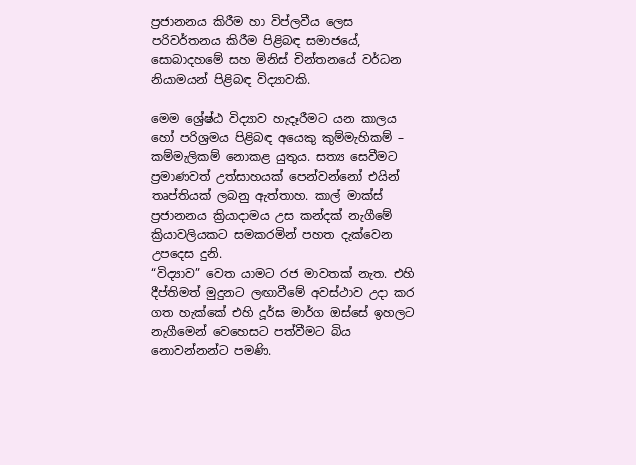ප්‍රජානනය කිරීම හා විප්ලවීය ලෙස පරිවර්තනය කිරීම පිළිබඳ සමාජයේ, සොබාදහමේ සහ මිනිස් චින්තනයේ වර්ධන නියාමයන් පිළිබඳ විද්‍යාවකි.

මෙම ශ්‍රේෂ්ඨ විද්‍යාව හැදෑරීමට යන කාලය හෝ පරිශ්‍රමය පිළිබඳ අයෙකු කුම්මැහිකම් – කම්මැලිකම් නොකළ යුතුය. සත්‍ය සෙවී‍මට ප්‍රමාණවත් උත්සාහයක් පෙන්වන්නෝ එයින් තෘප්තියක් ලබනු ඇත්තාහ. කාල් මාක්ස් ප්‍රජානනය ක්‍රියාදාමය උස කන්දක් නැගීමේ ක්‍රියාවලියකට සමකරමින් පහත දැක්වෙන උපදෙස දුනි.
“විද්‍යාව” වෙත යාමට රජ මාවතක් නැත. එහි දීප්තිමත් මුදුනට ලඟාවීමේ අවස්ථාව උදා කර ගත හැක්කේ එහි දූර්ඝ මාර්ග ඔස්සේ ඉහලට නැගීමෙන් වෙහෙසට පත්වීමට බිය නොවන්නන්ට පමණි.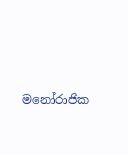මනෝරාජික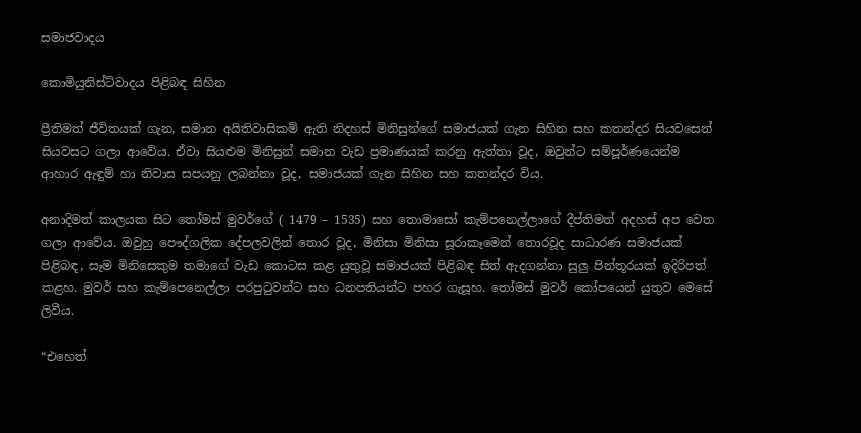සමාජවාදය

කොමියුනිස්ට්වාදය පිළිබඳ සිහින

ප්‍රීතිමත් ජීවිතයක් ගැන, සමාන අයිතිවාසිකම් ඇති නිදහස් මිනිසුන්ගේ සමාජයක් ගැන සිහින සහ කතන්දර සියවසෙන් සියවසට ගලා ආවේය. ඒවා සියළුම මිනිසුන් සමාන වැඩ ප්‍රමාණයක් කරනු ඇත්තා වූද, ඔවුන්ට සම්පූර්ණයෙන්ම ආහාර ඇඳුම් හා නිවාස සපයනු ලබන්නා වූද, සමාජයක් ගැන සිහින සහ කතන්දර විය.

අනාදිමත් කාලයක සිට තෝමස් මුවර්ගේ ( 1479 – 1535) සහ තොමාසෝ කැම්පනෙල්ලාගේ දීප්තිමත් අදහස් අප වෙත ගලා ආවේය. ඔවුහු පෞද්ගලික දේපලවලින් තොර වූද, මිනිසා මිනිසා සූරාකෑමෙන් තොරවූද සාධාරණ සමාජයක් පිළිබඳ, සෑම මිනිසෙකුම තමාගේ වැඩ කොටස කළ යුතුවූ සමාජයක් පිළිබඳ සිත් ඇදගන්නා සුලු පින්තූරයක් ඉදිරිපත් කළහ. මුවර් සහ කැම්පෙනෙල්ලා පරපුටුවන්ට සහ ධනපතියන්ට පහර ගැසූහ. තෝමස් මුවර් කෝපයෙන් යුතුව මෙසේ ලිවීය.

“එහෙත්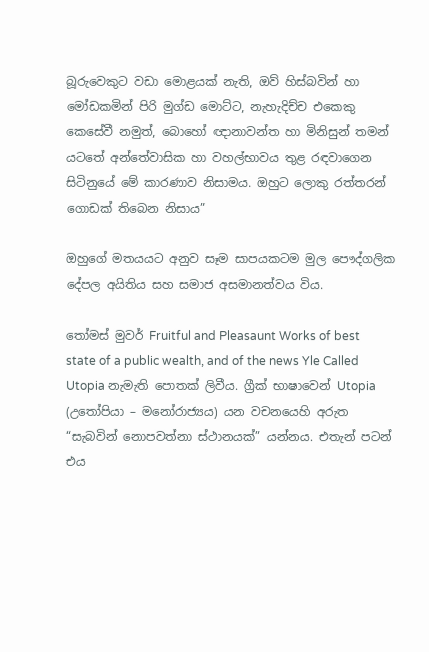බූරුවෙකුට වඩා මොළයක් නැති, ඔව් හිස්බවින් හා මෝඩකමින් පිරි මුග්ඩ මොට්ට, නැහැදිච්ච එකෙකු කෙසේවී නමුත්, බොහෝ ඥානාවන්ත හා මිනිසුන් තමන් යටතේ අන්තේවාසික හා වහල්භාවය තුළ රඳවාගෙන සිටිනුයේ මේ කාරණාව නිසාමය. ඔහුට ලොකු රත්තරන් ගොඩක් තිබෙන නිසාය”

ඔහුගේ මතයයට අනුව සෑම සාපයකටම මුල පෞද්ගලික දේපල අයිතිය සහ සමාජ අසමානත්වය විය.

තෝමස් මුවර් Fruitful and Pleasaunt Works of best state of a public wealth, and of the news Yle Called Utopia නැමැති පොතක් ලිවීය. ග්‍රීක් භාෂාවෙන් Utopia (උතෝපියා – මනෝරාජ්‍යය) යන වචනයෙහි අරුත “සැබවින් නොපවත්නා ස්ථානයක්” යන්නය. එතැන් පටන් එය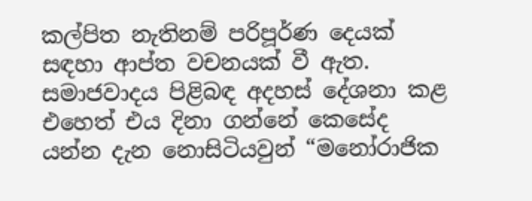කල්පිත නැතිනම් පරිපූර්ණ දෙයක් සඳහා ආප්ත වචනයක් වී ඇත. සමාජවාදය පිළිබඳ අදහස් දේශනා කළ එහෙත් එය දිනා ගන්නේ කෙසේද යන්න දැන නොසිටියවුන් “මනෝරාජික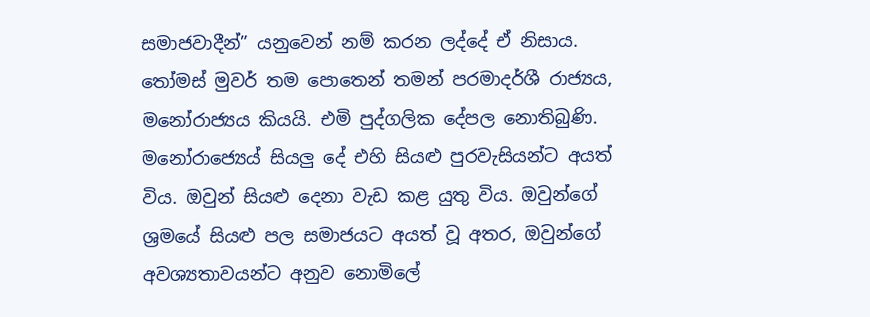සමාජවාදීන්” යනුවෙන් නම් කරන ලද්දේ ඒ නිසාය. තෝමස් මුවර් තම පොතෙන් තමන් පරමාදර්ශී රාජ්‍යය, මනෝරාජ්‍යය කියයි. එමි පුද්ගලික දේපල නොතිබුණි. මනෝරාජ්‍යෙය් සියලු දේ එහි සියළු පුරවැසියන්ට අයත් විය. ඔවුන් සියළු දෙනා වැඩ කළ යුතු විය. ඔවුන්ගේ ශ්‍රමයේ සියළු පල සමාජයට අයත් වූ අතර, ඔවුන්ගේ අවශ්‍යතාවයන්ට අනුව නොමිලේ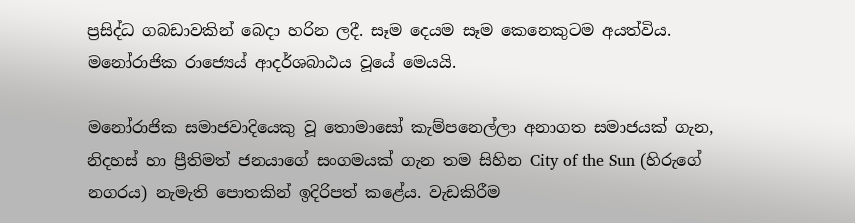ප්‍රසිද්ධ ගබඩාවකින් බෙදා හරින ලදී. සෑම දෙයම සෑම කෙනෙකුටම අයත්විය. මනෝරාජික රාජ්‍යෙය් ආදර්ශබාඨය වූයේ මෙයයි.

මනෝරාජික සමාජවාදියෙකු වූ තොමාසෝ කැම්පනෙල්ලා අනාගත සමාජයක් ගැන, නිදහස් හා ප්‍රීතිමත් ජනයාගේ සංගමයක් ගැන තම සිහින City of the Sun (හිරුගේ නගරය) නැමැති පොතකින් ඉදිරිපත් කළේය. වැඩකිරීම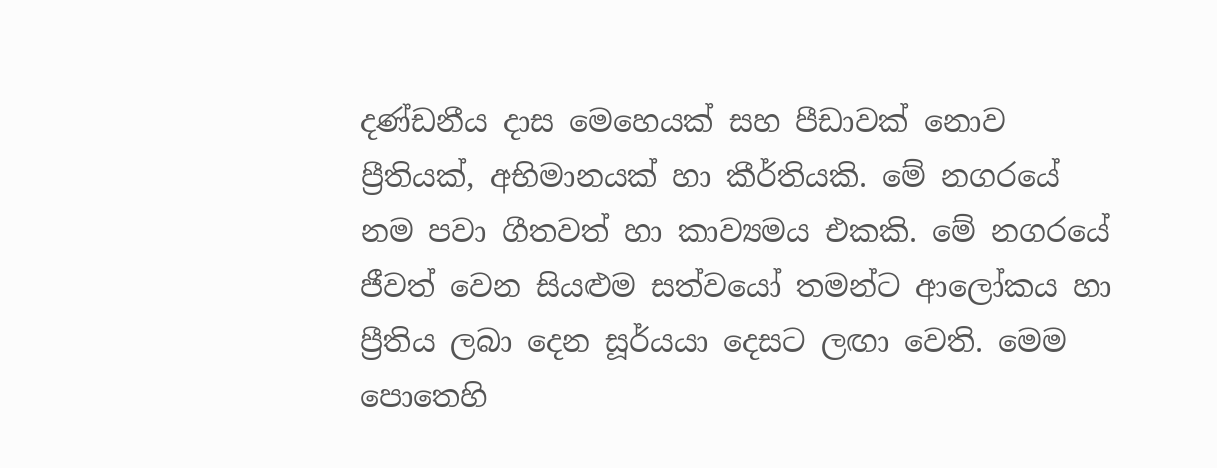දණ්ඩනීය දාස මෙහෙයක් සහ පීඩාවක් නොව ප්‍රීතියක්, අභිමානයක් හා කීර්තියකි. මේ නගරයේ නම පවා ගීතවත් හා කාව්‍යමය එකකි. මේ නගරයේ ජීවත් වෙන සියළුම සත්වයෝ තමන්ට ආලෝකය හා ප්‍රීතිය ලබා දෙන සූර්යයා දෙසට ලඟා වෙති. මෙම පොතෙහි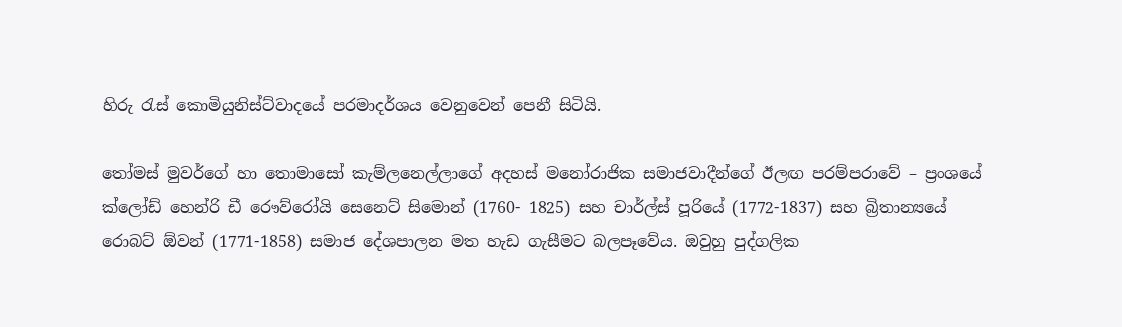හිරු රැස් කොමියුනිස්ට්වාදයේ පරමාදර්ශය වෙනුවෙන් පෙනී සිටියි.

තෝමස් මුවර්ගේ හා තොමාසෝ කැම්ලනෙල්ලාගේ අදහස් මනෝරාජික සමාජවාදීන්ගේ ඊලඟ පරම්පරාවේ – ප්‍රංශයේ ක්ලෝඩ් හෙන්රි ඩී රෞව්රෝයි සෙනෙට් සිමොන් (1760- 1825) සහ චාර්ල්ස් පූරියේ (1772-1837) සහ බ්‍රිතාන්‍යයේ රොබට් ඕවන් (1771-1858) සමාජ දේශපාලන මත හැඩ ගැසීමට බලපෑවේය. ඔවුහු පුද්ගලික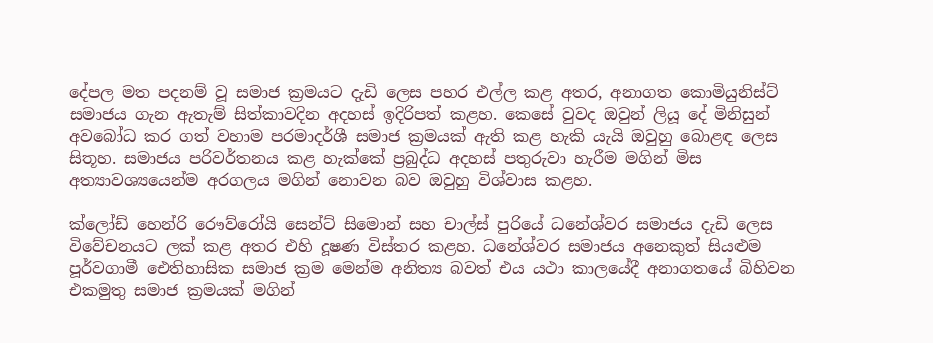දේපල මත පදනම් වූ සමාජ ක්‍රමයට දැඩි ලෙස පහර එල්ල කළ අතර, අනාගත කොමියුනිස්ට් සමාජය ගැන ඇතැම් සිත්කාවදින අදහස් ඉදිරිපත් කළහ. කෙසේ වුවද ඔවුන් ලියූ දේ මිනිසුන් අවබෝධ කර ගත් වහාම පරමාදර්ශී සමාජ ක්‍රමයක් ඇති කළ හැකි යැයි ඔවුහු බොළඳ ලෙස සිතූහ. සමාජය පරිවර්තනය කළ හැක්කේ ප්‍රබුද්ධ අදහස් පතුරුවා හැරීම මගින් මිස අත්‍යාවශ්‍යයෙන්ම අරගලය මගින් නොවන බව ඔවුහු විශ්වාස කළහ.

ක්ලෝඩ් හෙන්රි රෞව්රෝයි සෙන්ට් සිමොන් සහ චාල්ස් පුරියේ ධනේශ්වර සමාජය දැඩි ලෙස විවේචනයට ලක් කළ අතර එහි දූෂණ විස්තර කළහ. ධනේශ්වර සමාජය අනෙකුත් සියළුම පූර්වගාමී ඓතිහාසික සමාජ ක්‍රම මෙන්ම අනිත්‍ය බවත් එය යථා කාලයේදී අනාගතයේ බිහිවන එකමුතු සමාජ ක්‍රමයක් මගින්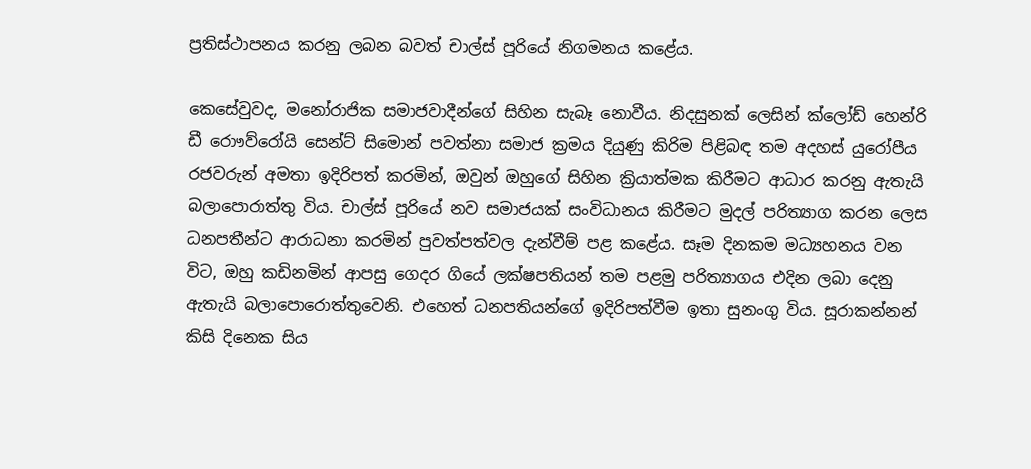ප්‍රතිස්ථාපනය කරනු ලබන බවත් චාල්ස් පූරියේ නිගමනය කළේය.

කෙසේවුවද, මනෝරාජික සමාජවාදීන්ගේ සිහින සැබෑ නොවීය. නිදසුනක් ලෙසින් ක්ලෝඩ් හෙන්රි ඩී රොෟව්රෝයි සෙන්ට් සිමොන් පවත්නා සමාජ ක්‍රමය දියුණු කිරිම පිළිබඳ තම අදහස් යුරෝපීය රජවරුන් අමතා ඉදිරිපත් කරමින්, ඔවුන් ඔහුගේ සිහින ක්‍රියාත්මක කිරීමට ආධාර කරනු ඇතැයි බලාපොරාත්තු විය. චාල්ස් පූරියේ නව සමාජයක් සංවිධානය කිරීමට මුදල් පරිත්‍යාග කරන ලෙස ධනපතීන්ට ආරාධනා කරමින් පුවත්පත්වල දැන්වීම් පළ කළේය. සෑම දිනකම මධ්‍යහනය වන විට, ඔහු කඩිනමින් ආපසු ගෙදර ගියේ ලක්ෂපතියන් තම පළමු පරිත්‍යාගය එදින ලබා දෙනු ඇතැයි බලාපොරොත්තුවෙනි. එහෙත් ධනපතියන්ගේ ඉදිරිපත්වීම ඉතා සුනංගු විය. සූරාකන්නන් කිසි දිනෙක සිය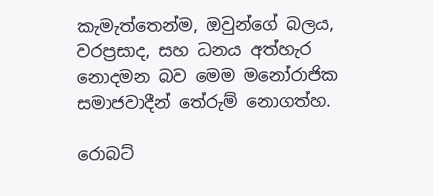කැමැත්තෙන්ම, ඔවුන්ගේ බලය, වරප්‍රසාද, සහ ධනය අත්හැර නොදමන බව මෙම මනෝරාජික සමාජවාදීන් තේරුම් නොගත්හ.

රොබට්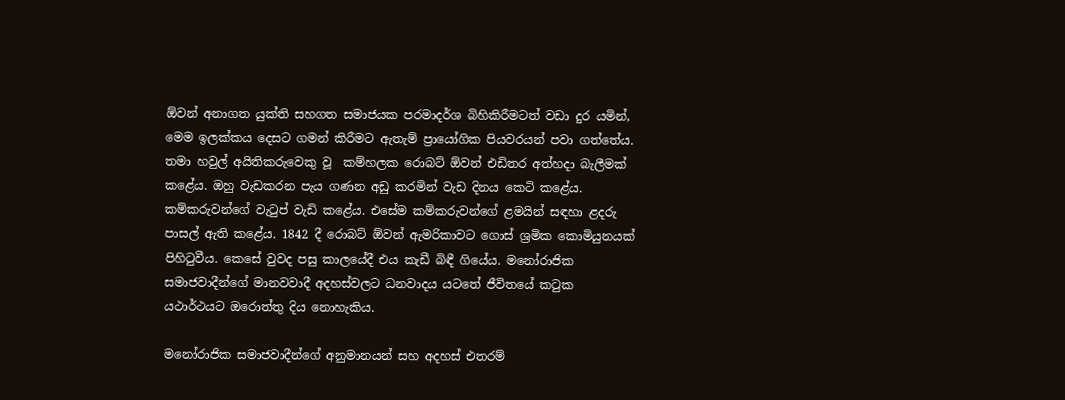ඕවන් අනාගත යුක්ති සහගත සමාජයක පරමාදර්ශ බිහිකිරීමටත් වඩා දුර යමින්, මෙම ඉලක්කය දෙසට ගමන් කිරීමට ඇතැම් ප්‍රායෝගික පියවරයන් පවා ගත්තේය. තමා හවුල් අයිතිකරුවෙකු වූ  කම්හලක රොබට් ඕවන් එඩිතර අත්හදා බැලීමක් කළේය. ඔහු වැඩකරන පැය ගණන අඩු කරමින් වැඩ දිනය කෙටි කළේය. කම්කරුවන්ගේ වැටුප් වැඩි කළේය. එසේම කම්කරුවන්ගේ ළමයින් සඳහා ළදරු පාසල් ඇති කළේය. 1842 දී රොබට් ඕවන් ඇමරිකාවට ගොස් ශ්‍රමික කොමියුනයක් පිහිටුවීය. කෙසේ වුවද පසු කාලයේදී එය කැඩී බිඳී ගියේය. මනෝරාජික සමාජවාදීන්ගේ මානවවාදී අදහස්වලට ධනවාදය යටතේ ජීවිතයේ කටුක යථාර්ථයට ඔරොත්තු දිය නොහැකිය.

මනෝරාජික සමාජවාදීන්ගේ අනුමානයන් සහ අදහස් එතරම්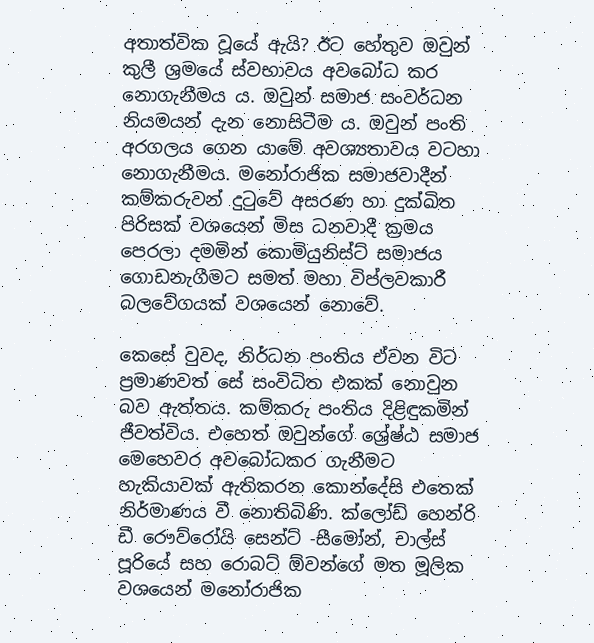අතාත්වික වූයේ ඇයි? ඊට හේතුව ඔවුන් කුලී ශ්‍රමයේ ස්වභාවය අවබෝධ කර නොගැනීමය ය. ඔවුන් සමාජ සංවර්ධන නියමයන් දැන නොසිටීම ය. ඔවුන් පංති අරගලය ගෙන යාමේ අවශ්‍යතාවය වටහා නොගැනීමය. මනෝරාජික සමාජවාදීන් කම්කරුවන් දුටුවේ අසරණ හා දුක්ඛිත පිරිසක් වශයෙන් මිස ධනවාදී ක්‍රමය පෙරලා දමමින් කොමියුනිස්ට් සමාජය ගොඩනැගීමට සමත් මහා විප්ලවකාරී බලවේගයක් වශයෙන් නොවේ.

කෙසේ වුවද, නිර්ධන පංතිය ඒවන විට ප්‍රමාණවත් සේ සංවිධිත එකක් නොවුන බව ඇත්තය. කම්කරු පංතිය දිළිඳුකමින් ජීවත්විය. එහෙත් ඔවුන්ගේ ශ්‍රේෂ්ඨ සමාජ මෙහෙවර අවබෝධකර ගැනීමට හැකියාවක් ඇතිකරන කොන්දේසි එතෙක් නිර්මාණය වී නොතිබිණි. ක්ලෝඩ් හෙන්රි ඩී රෞව්රෝයි සෙන්ට් -සීමෝන්, චාල්ස් පූරියේ සහ රොබට් ඕවන්ගේ මත මූලික වශයෙන් මනෝරාජික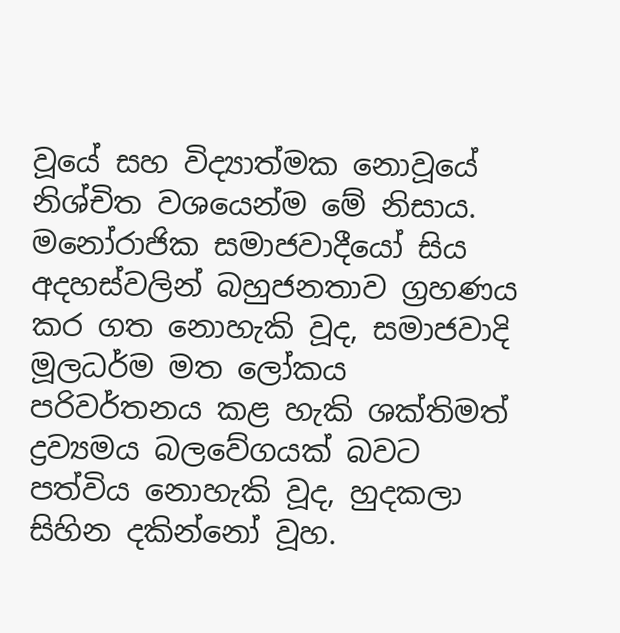වූයේ සහ විද්‍යාත්මක නොවූයේ නිශ්චිත වශයෙන්ම මේ නිසාය. මනෝරාජික සමාජවාදීයෝ සිය අදහස්වලින් බහුජනතාව ග්‍රහණය කර ගත නොහැකි වූද, සමාජවාදි මූලධර්ම මත ලෝකය පරිවර්තනය කළ හැකි ශක්තිමත් ද්‍රව්‍යමය බලවේගයක් බවට පත්විය නොහැකි වූද, හුදකලා සිහින දකින්නෝ වූහ.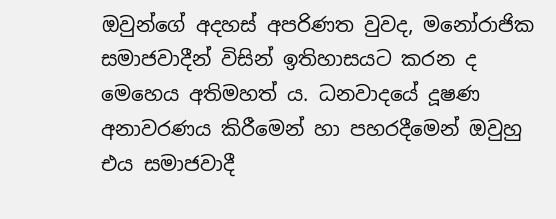ඔවුන්ගේ අදහස් අපරිණත වුවද, මනෝරාජික සමාජවාදීන් විසින් ඉතිහාසයට කරන ද මෙහෙය අතිමහත් ය. ධනවාදයේ දූෂණ අනාවරණය කිරීමෙන් හා පහරදීමෙන් ඔවුහු එය සමාජවාදී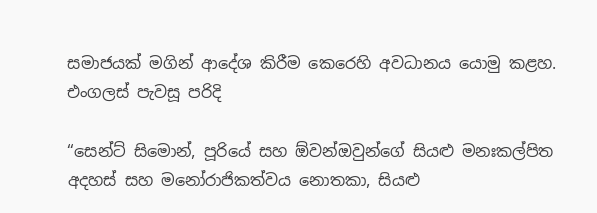සමාජයක් මගින් ආදේශ කිරීම කෙරෙහි අවධානය යොමු කළහ. එංගලස් පැවසූ පරිදි

“සෙන්ට් සිමොන්, පූරියේ සහ ඕවන්ඔවුන්ගේ සියළු මනඃකල්පිත අදහස් සහ මනෝරාජිකත්වය නොතකා, සියළු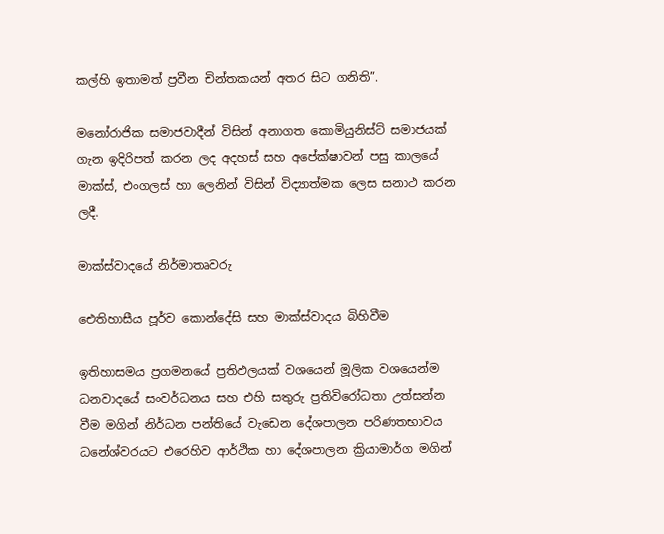කල්හි ඉතාමත් ප්‍රවීන චින්තකයන් අතර සිට ගනිති”.

මනෝරාජික සමාජවාදීන් විසින් අනාගත කොමියුනිස්ට් සමාජයක් ගැන ඉදිරිපත් කරන ලද අදහස් සහ අපේක්ෂාවන් පසු කාලයේ මාක්ස්, එංගලස් හා ලෙනින් විසින් විද්‍යාත්මක ලෙස සනාථ කරන ලදී.

මාක්ස්වාදයේ නිර්මාතෘවරු

ඓතිහාසීය පූර්ව කොන්දේසි සහ මාක්ස්වාදය බිහිවීම

ඉතිහාසමය ප්‍රගමනයේ ප්‍රතිඵලයක් වශයෙන් මූලික වශයෙන්ම ධනවාදයේ සංවර්ධනය සහ එහි සතුරු ප්‍රතිවිරෝධතා උත්සන්න වීම මගින් නිර්ධන පන්තියේ වැඩෙන දේශපාලන පරිණතභාවය ධනේශ්වරයට එරෙහිව ආර්ථික හා දේශපාලන ක්‍රියාමාර්ග මගින්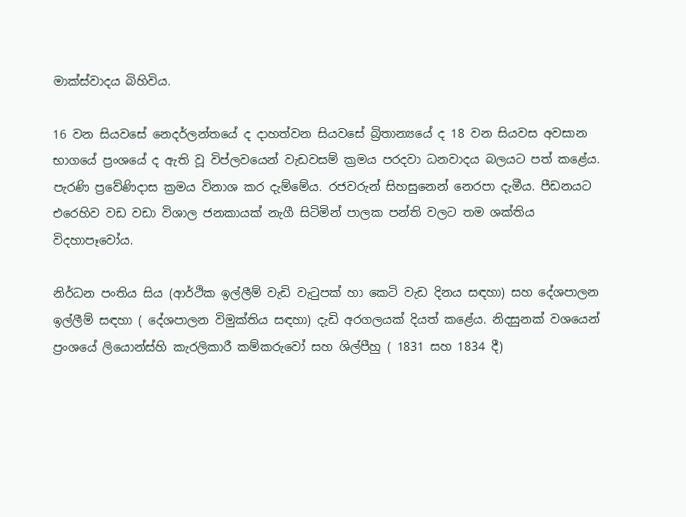මාක්ස්වාදය බිහිවිය.

16 වන සියවසේ නෙදර්ලන්තයේ ද දාහත්වන සියවසේ බ්‍රිතාන්‍යයේ ද 18 වන සියවස අවසාන භාගයේ ප්‍රංශයේ ද ඇති වූ විප්ලවයෙන් වැඩවසම් ක්‍රමය පරදවා ධනවාදය බලයට පත් කළේය. පැරණි ප්‍රවේණිදාස ක්‍රමය විනාශ කර දැම්මේය. රජවරුන් සිහසුනෙන් නෙරපා දැමීය. පීඩනයට එරෙහිව වඩ වඩා විශාල ජනකායක් නැගී සිටිමින් පාලක පන්ති වලට තම ශක්තිය විදහාපෑවෝය.

නිර්ධන පංතිය සිය (ආර්ථික ඉල්ලීම් වැඩි වැටුපක් හා කෙටි වැඩ දිනය සඳහා) සහ දේශපාලන ඉල්ලීම් සඳහා ( දේශපාලන විමුක්තිය සඳහා) දැඩි අරගලයක් දියත් කළේය. නිදසුනක් වශයෙන් ප්‍රංශයේ ලියොන්ස්හි කැරලිකාරී කම්කරුවෝ සහ ශිල්පීහු ( 1831 සහ 1834 දී)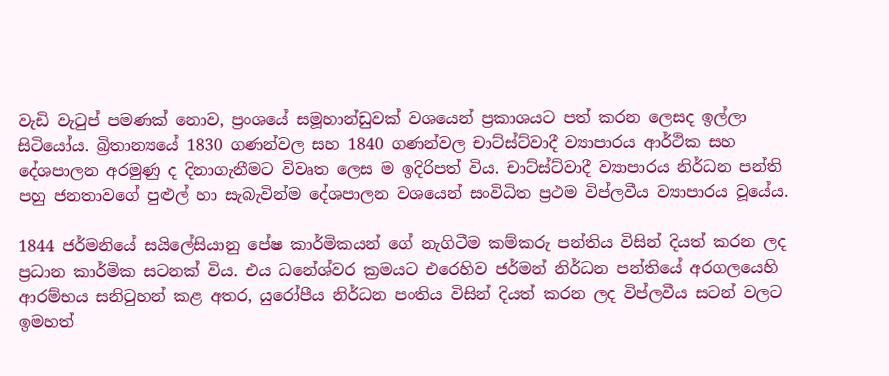වැඩි වැටුප් පමණක් නොව, ප්‍රංශයේ සමූහාන්ඩුවක් වශයෙන් ප්‍රකාශයට පත් කරන ලෙසද ඉල්ලා සිටියෝය. බ්‍රිතාන්‍යයේ 1830 ගණන්වල සහ 1840 ගණන්වල චාට්ස්ට්වාදී ව්‍යාපාරය ආර්ථික සහ දේශපාලන අරමුණු ද දිනාගැනීමට විවෘත ලෙස ම ඉදිරිපත් විය. චාට්ස්ට්වාදී ව්‍යාපාරය නිර්ධන පන්ති පහු ජනතාවගේ පුළුල් හා සැබැවින්ම දේශපාලන වශයෙන් සංවිධිත ප්‍රථම විප්ලවීය ව්‍යාපාරය වූයේය.

1844 ජර්මනියේ සයිලේසියානු පේෂ කාර්මිකයන් ගේ නැගිටීම කම්කරු පන්තිය විසින් දියත් කරන ලද ප්‍රධාන කාර්මික සටනක් විය. එය ධනේශ්වර ක්‍රමයට එරෙහිව ජර්මන් නිර්ධන පන්තියේ අරගලයෙහි ආරම්භය සනිටුහන් කළ අතර, යුරෝපීය නිර්ධන පංතිය විසින් දියත් කරන ලද විප්ලවීය සටන් වලට ඉමහත්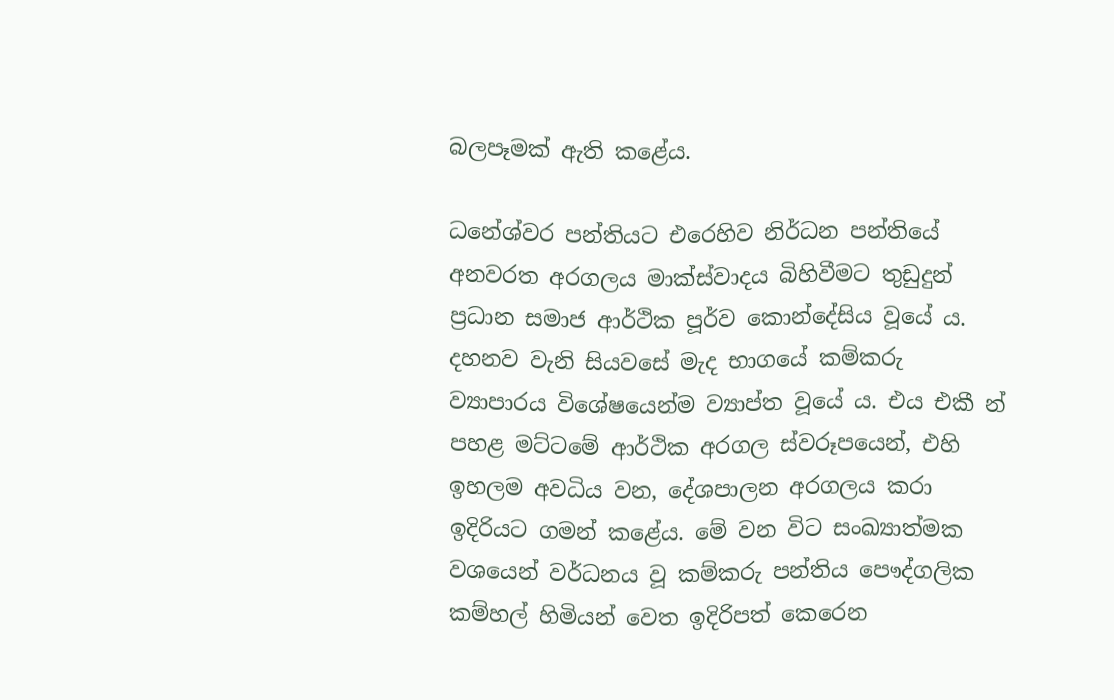බලපෑමක් ඇති කළේය.

ධනේශ්වර පන්තියට එරෙහිව නිර්ධන පන්තියේ අනවරත අරගලය මාක්ස්වාදය බිහිවීමට තුඩුදුන් ප්‍රධාන සමාජ ආර්ථික පූර්ව කොන්දේසිය වූයේ ය. දහනව වැනි සියවසේ මැද භාගයේ කම්කරු ව්‍යාපාරය විශේෂයෙන්ම ව්‍යාප්ත වූයේ ය. එය එකී න් පහළ මට්ටමේ ආර්ථික අරගල ස්වරූපයෙන්, එහි ඉහලම අවධිය වන, දේශපාලන අරගලය කරා ඉදිරියට ගමන් කළේය. මේ වන විට සංඛ්‍යාත්මක වශයෙන් වර්ධනය වූ කම්කරු පන්තිය පෞද්ගලික කම්හල් හිමියන් වෙත ඉදිරිපත් කෙරෙන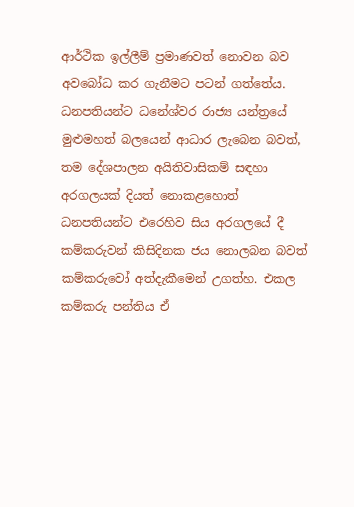ආර්ථික ඉල්ලීම් ප්‍රමාණවත් නොවන බව අවබෝධ කර ගැනීමට පටන් ගත්තේය. ධනපතියන්ට ධනේශ්වර රාජ්‍ය යන්ත්‍රයේ මුළුමහත් බලයෙන් ආධාර ලැබෙන බවත්, තම දේශපාලන අයිතිවාසිකම් සඳහා අරගලයක් දියත් නොකළහොත් ධනපතියන්ට එරෙහිව සිය අරගලයේ දී කම්කරුවන් කිසිදිනක ජය නොලබන බවත් කම්කරුවෝ අත්දැකීමෙන් උගත්හ. එකල කම්කරු පන්තිය ඒ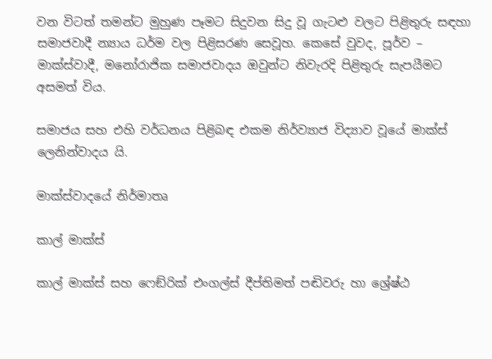වන විටත් තමන්ට මුහුණ පෑමට සිදුවන සිදු වූ ගැටළු වලට පිළිතුරු සඳහා සමාජවාදී න්‍යාය ධර්ම වල පිළිසරණ සෙවූහ. කෙසේ වුවද, පූර්ව – මාක්ස්වාදී, මනෝරාජික සමාජවාදය ඔවුන්ට නිවැරදි පිළිතුරු සැපයීමට අසමත් විය.

සමාජය සහ එහි වර්ධනය පිළිබඳ එකම නිර්ව්‍යාජ විද්‍යාව වූයේ මාක්ස් ලෙනින්වාදය යි.

මාක්ස්වාදයේ නිර්මාතෘ

කාල් මාක්ස්

කාල් මාක්ස් සහ ෆෙඞ්රික් එංගල්ස් දීප්තිමත් පඬිවරු හා ශ්‍රේෂ්ඨ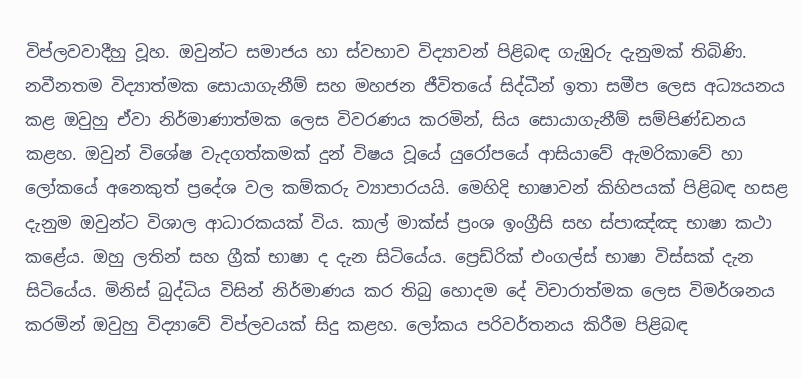විප්ලවවාදීහු වූහ. ඔවුන්ට සමාජය හා ස්වභාව විද්‍යාවන් පිළිබඳ ගැඹුරු දැනුමක් තිබිණි. නවීනතම විද්‍යාත්මක සොයාගැනීම් සහ මහජන ජීවිතයේ සිද්ධීන් ඉතා සමීප ලෙස අධ්‍යයනය කළ ඔවුහු ඒවා නිර්මාණාත්මක ලෙස විවරණය කරමින්, සිය සොයාගැනීම් සම්පිණ්ඩනය කළහ. ඔවුන් විශේෂ වැදගත්කමක් දුන් විෂය වූයේ යුරෝපයේ ආසියාවේ ඇමරිකාවේ හා ලෝකයේ අනෙකුත් ප්‍රදේශ වල කම්කරු ව්‍යාපාරයයි. මෙහිදි භාෂාවන් කිහිපයක් පිළිබඳ හසළ දැනුම ඔවුන්ට විශාල ආධාරකයක් විය. කාල් මාක්ස් ප්‍රංශ ඉංග්‍රීසි සහ ස්පාඤ්ඤ භාෂා කථා කළේය. ඔහු ලතින් සහ ග්‍රීක් භාෂා ද දැන සිටියේය. ප්‍රෙඩ්රික් එංගල්ස් භාෂා විස්සක් දැන සිටියේය. මිනිස් බුද්ධිය විසින් නිර්මාණය කර තිබු හොදම දේ විචාරාත්මක ලෙස විමර්ශනය කරමින් ඔවුහු විද්‍යාවේ විප්ලවයක් සිදු කළහ. ලෝකය පරිවර්තනය කිරීම පිළිබඳ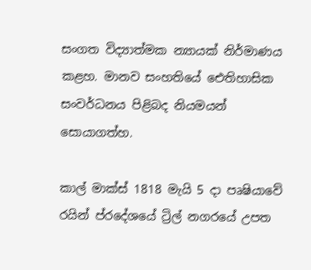සංගත විද්‍යාත්මක න්‍යායක් නිර්මාණය කළහ. මානව සංහතියේ ඓතිහාසික සංවර්ධනය පිළිබද නියමයන් සොයාගත්හ.

කාල් මාක්ස් 1818 මැයි 5 දා පෘෂියාවේ රයින් ප්රදේශයේ ට්‍රිල් නගරයේ උපත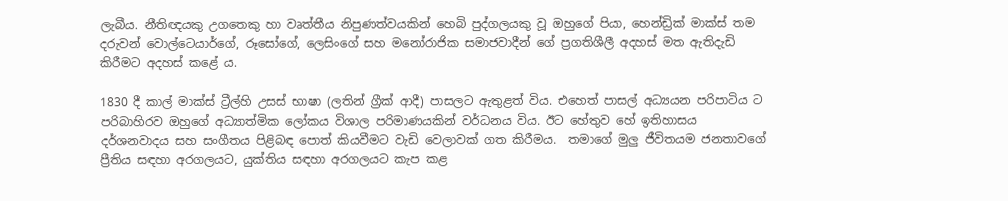ලැබීය. නීතිඥයකු උගතෙකු හා වෘත්තීය නිපුණත්වයකින් හෙබි පුද්ගලයකු වූ ඔහුගේ පියා, හෙන්ඩ්‍රික් මාක්ස් තම දරුවන් වොල්ටෙයාර්ගේ, රූසෝගේ, ලෙසිංගේ සහ මනෝරාජික සමාජවාදීන් ගේ ප්‍රගතිශීලී අදහස් මත ඇතිදැඩි කිරීමට අදහස් කළේ ය.

1830 දී කාල් මාක්ස් ට්‍රීල්හි උසස් භාෂා (ලතින් ග්‍රීක් ආදී) පාසලට ඇතුළත් විය. එහෙත් පාසල් අධ්‍යයන පරිපාටිය ට පරිබාහිරව ඔහුගේ අධ්‍යාත්මික ලෝකය විශාල පරිමාණයකින් වර්ධනය විය. ඊට හේතුව හේ ඉතිහාසය දර්ශනවාදය සහ සංගීතය පිළිබඳ පොත් කියවීමට වැඩි වෙලාවක් ගත කිරීමය.  තමාගේ මුලු ජීවිතයම ජනතාවගේ ප්‍රීතිය සඳහා අරගලයට, යුක්තිය සඳහා අරගලයට කැප කළ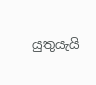යුතුයැයි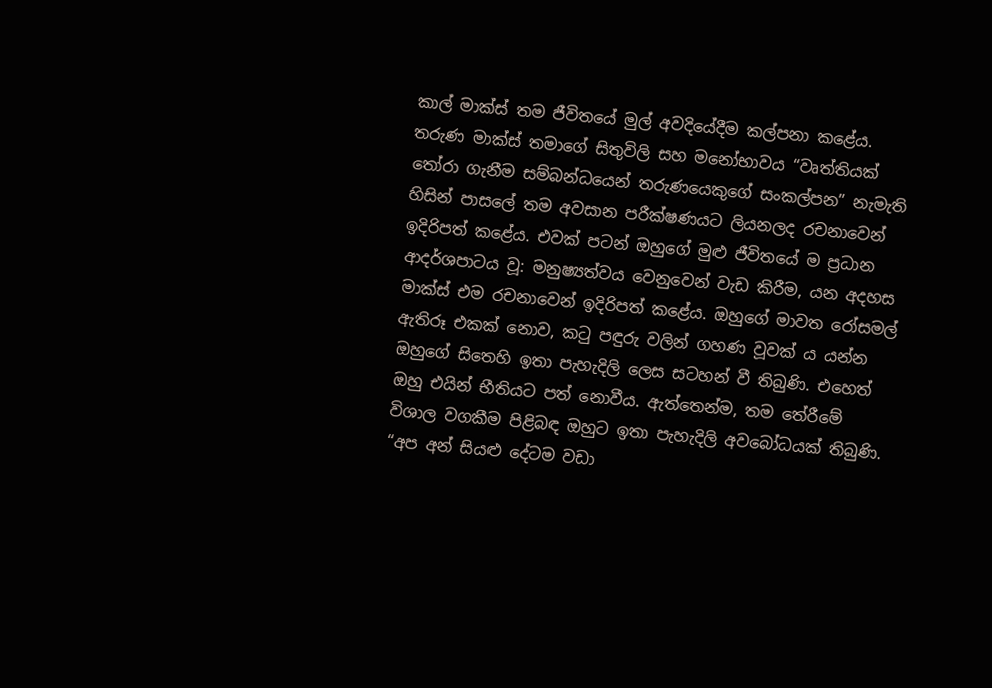කාල් මාක්ස් තම ජීවිතයේ මුල් අවදියේදීම කල්පනා කළේය. තරුණ මාක්ස් තමාගේ සිතුවිලි සහ මනෝභාවය “වෘත්තියක් තෝරා ගැනීම සම්බන්ධයෙන් තරුණයෙකුගේ සංකල්පන” නැමැති හිසින් පාසලේ තම අවසාන පරීක්ෂණයට ලියනලද රචනාවෙන් ඉදිරිපත් කළේය. එවක් පටන් ඔහුගේ මුළු ජීවිතයේ ම ප්‍රධාන ආදර්ශපාටය වූ: මනුෂ්‍යත්වය වෙනුවෙන් වැඩ කිරීම, යන අදහස මාක්ස් එම රචනාවෙන් ඉදිරිපත් කළේය. ඔහුගේ මාවත රෝසමල් ඇතිරූ එකක් නොව, කටු පඳුරු වලින් ගහණ වූවක් ය යන්න ඔහුගේ සිතෙහි ඉතා පැහැදිලි ලෙස සටහන් වී තිබුණි. එහෙත් ඔහු එයින් භීතියට පත් නොවීය. ඇත්තෙන්ම, තම තේරීමේ විශාල වගකීම පිළිබඳ ඔහුට ඉතා පැහැදිලි අවබෝධයක් තිබුණි. “අප අන් සියළු දේටම වඩා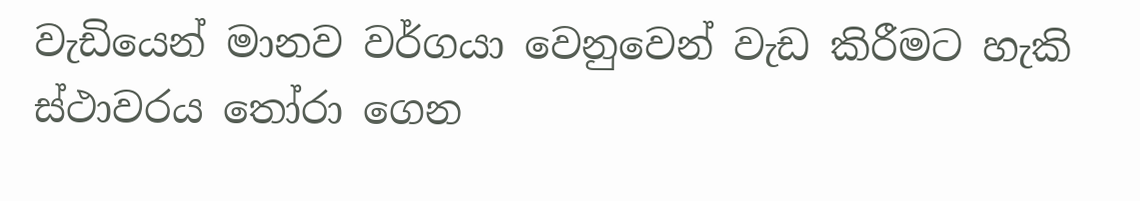වැඩියෙන් මානව වර්ගයා වෙනුවෙන් වැඩ කිරීමට හැකි ස්ථාවරය තෝරා ගෙන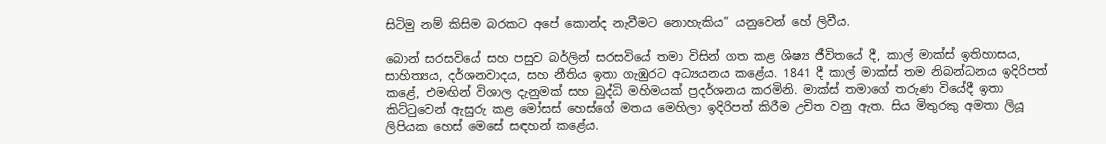සිටිමු නම් කිසිම බරකට අපේ කොන්ද නැවීමට නොහැකිය” යනුවෙන් හේ ලිවීය.

බොන් සරසවියේ සහ පසුව බර්ලින් සරසවියේ තමා විසින් ගත කළ ශිෂ්‍ය ජීවිතයේ දී, කාල් මාක්ස් ඉතිහාසය, සාහිත්‍යය, දර්ශනවාදය, සහ නීතිය ඉතා ගැඹුරට අධ්‍යයනය කළේය. 1841 දී කාල් මාක්ස් තම නිබන්ධනය ඉදිරිපත් කළේ, එමඟින් විශාල දැනුමක් සහ බුද්ධි මහිමයක් ප්‍රදර්ශනය කරමිනි. මාක්ස් තමාගේ තරුණ වියේදී ඉතා කිට්ටුවෙන් ඇසුරු කළ මෝසස් හෙස්ගේ මතය මෙහිලා ඉදිරිපත් කිරීම උචිත වනු ඇත. සිය මිතුරකු අමතා ලියූ ලිපියක හෙස් මෙසේ සඳහන් කළේය.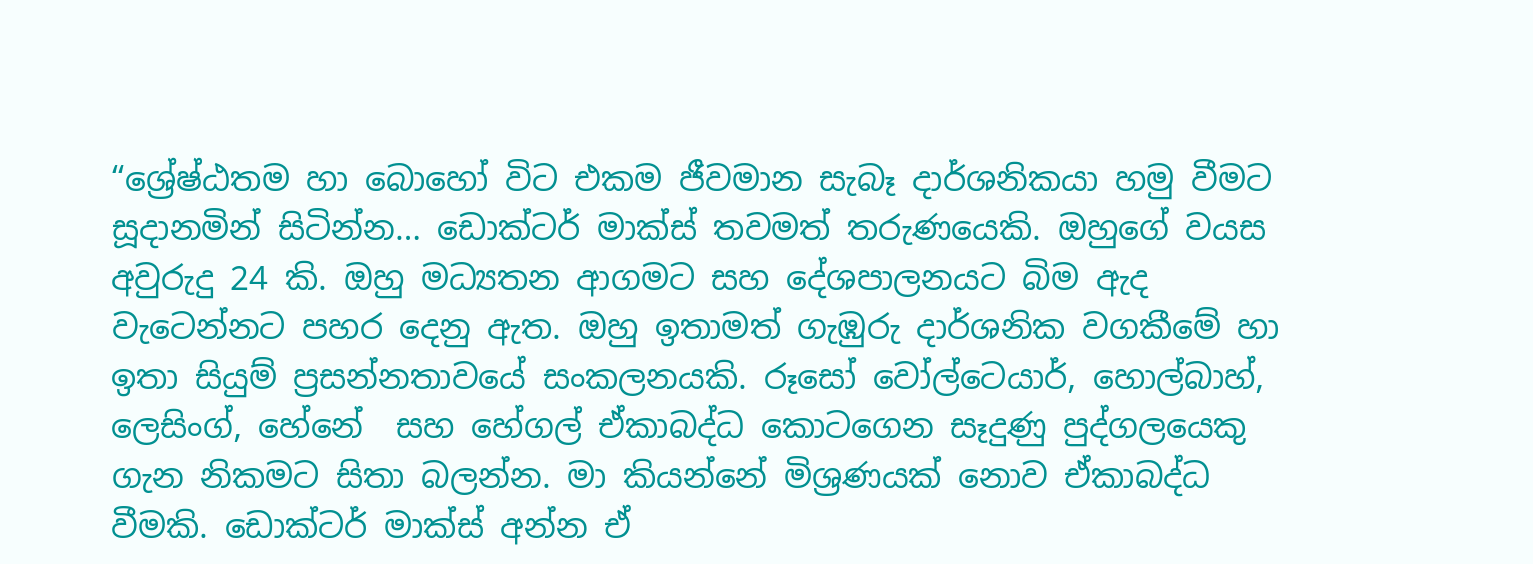“ශ්‍රේෂ්ඨතම හා බොහෝ විට එකම ජීවමාන සැබෑ දාර්ශනිකයා හමු වීමට සූදානමින් සිටින්න… ඩොක්ටර් මාක්ස් තවමත් තරුණයෙකි. ඔහුගේ වයස අවුරුදු 24 කි. ඔහු මධ්‍යතන ආගමට සහ දේශපාලනයට බිම ඇද වැටෙන්නට පහර දෙනු ඇත. ඔහු ඉතාමත් ගැඹුරු දාර්ශනික වගකීමේ හා ඉතා සියුම් ප්‍රසන්නතාවයේ සංකලනයකි. රූසෝ වෝල්ටෙයාර්, හොල්බාහ්, ලෙසිංග්, හේනේ  සහ හේගල් ඒකාබද්ධ කොටගෙන සෑදුණු පුද්ගලයෙකු ගැන නිකමට සිතා බලන්න. මා කියන්නේ මිශ්‍රණයක් නොව ඒකාබද්ධ වීමකි. ඩොක්ටර් මාක්ස් අන්න ඒ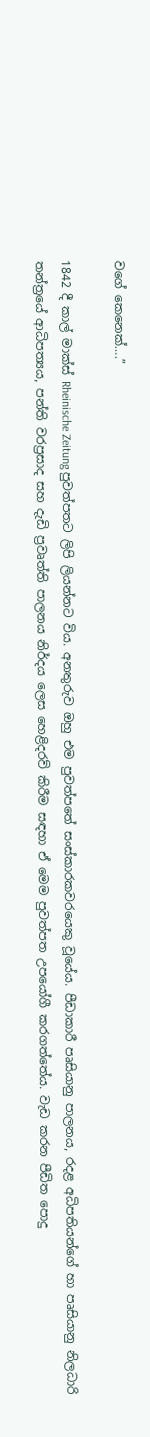වගේ කෙනෙක්….”

1842 දී කාල් මාක්ස් Rheinische Zeitung පුවත්පතට ලිපි ලියන්නට විය. අනතුරුව ඔහු එම පුවත්පතේ සංස්කාරකවරයෙකු වූයේය. පීඩාකාරී පෘසියානු පාලනය, රදළ අධිපතියන්ගේ හා පෘසියානු නිලධාරි තන්ත්‍රයේ ආධිපත්‍යය, පන්ති වරප්‍රසාද සහ දැඩි ප්‍රවෘත්ති පාලනය නිර්දය ලෙස හෙළිදරව් කිරීම සඳහා ඒ මෙම පුවත්පත උපයෝගී කරගත්තේය. වැඩ කරන පීඩිත පොදු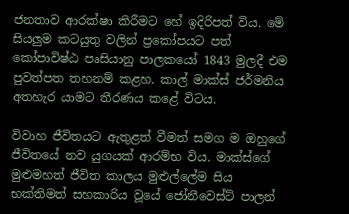ජනතාව ආරක්ෂා කිරීමට හේ ඉදිරිපත් විය. මේ සියලුම කටයුතු වලින් ප්‍රකෝපයට පත් කෝපාවිෂ්ඨ පෘසියානු පාලකයෝ 1843 මුලදී එම පුවත්පත තහනම් කළහ. කාල් මාක්ස් ජර්මනිය අතහැර යාමට තීරණය කළේ විටය.

විවාහ ජීවිතයට ඇතුළත් වීමත් සමග ම ඔහුගේ ජීවිතයේ නව යුගයක් ආරම්භ විය. මාක්ස්ගේ මුළුමහත් ජීවිත කාලය මුළුල්ලේම සිය භක්තිමත් සහකාරිය වූයේ ජෝනීවෙස්ට් පාලන්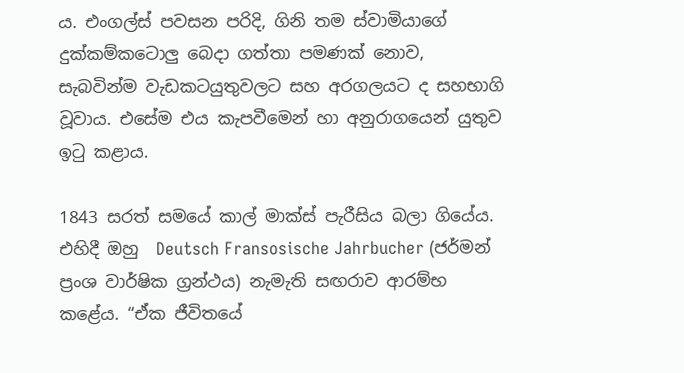ය. එංගල්ස් පවසන පරිදි, ගිනි තම ස්වාමියාගේ දුක්කම්කටොලු බෙදා ගත්තා පමණක් නොව, සැබවින්ම වැඩකටයුතුවලට සහ අරගලයට ද සහභාගි වූවාය. එසේම එය කැපවීමෙන් හා අනුරාගයෙන් යුතුව ඉටු කළාය.

1843 සරත් සමයේ කාල් මාක්ස් පැරීසිය බලා ගියේය. එහිදී ඔහු  Deutsch Fransosische Jahrbucher (ජර්මන් ප්‍රංශ වාර්ෂික ග්‍රන්ථය) නැමැති සඟරාව ආරම්භ කළේය. “ඒක ජීවිතයේ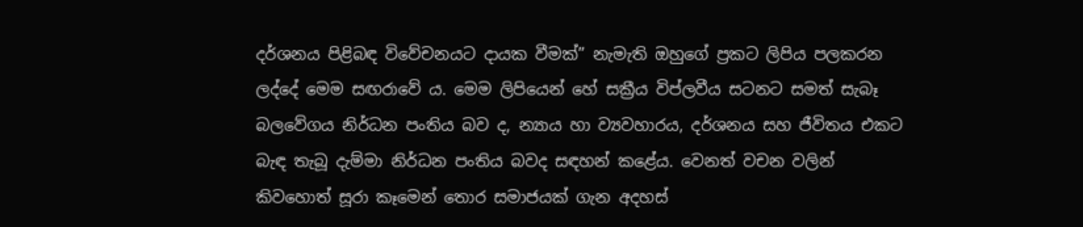දර්ශනය පිළිබඳ විවේචනයට දායක වීමක්” නැමැති ඔහුගේ ප්‍රකට ලිපිය පලකරන ලද්දේ මෙම සඟරාවේ ය. මෙම ලිපියෙන් හේ සක්‍රීය විප්ලවීය සටනට සමත් සැබෑ බලවේගය නිර්ධන පංතිය බව ද, න්‍යාය හා ව්‍යවහාරය, දර්ශනය සහ ජීවිතය එකට බැඳ තැබූ දැම්මා නිර්ධන පංතිය බවද සඳහන් කළේය. වෙනත් වචන වලින් කිවහොත් සූරා කෑමෙන් තොර සමාජයක් ගැන අදහස්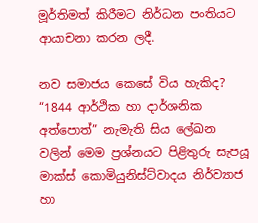මූර්තිමත් කිරීමට නිර්ධන පංතියට ආයාචනා කරන ලදී.

නව සමාජය කෙසේ විය හැකිද? “1844 ආර්ථික හා දාර්ශනික අත්පොත්” නැමැති සිය ලේඛන වලින් මෙම ප්‍රශ්නයට පිළිතුරු සැපයූ මාක්ස් කොමියුනිස්ට්වාදය නිර්ව්‍යාජ හා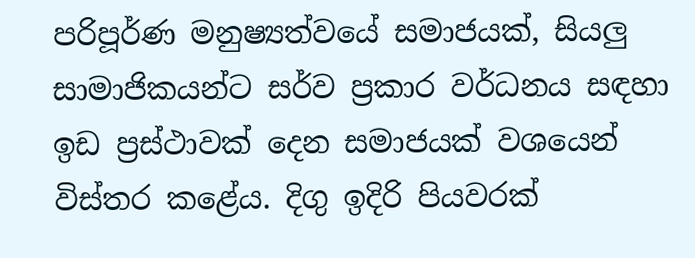පරිපූර්ණ මනුෂ්‍යත්වයේ සමාජයක්, සියලු සාමාජිකයන්ට සර්ව ප්‍රකාර වර්ධනය සඳහා ඉඩ ප්‍රස්ථාවක් දෙන සමාජයක් වශයෙන් විස්තර කළේය. දිගු ඉදිරි පියවරක්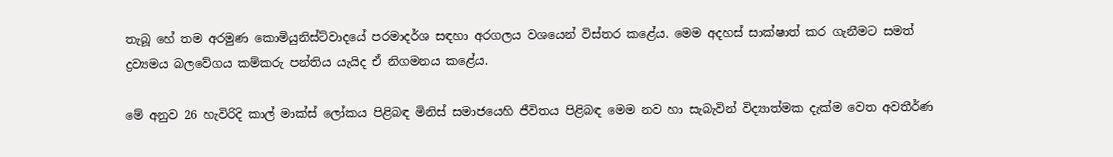තැබූ හේ තම අරමුණ කොමියුනිස්ට්වාදයේ පරමාදර්ශ සඳහා අරගලය වශයෙන් විස්තර කළේය. මෙම අදහස් සාක්ෂාත් කර ගැනීමට සමත් ද්‍රව්‍යමය බලවේගය කම්කරු පන්තිය යැයිද ඒ නිගමනය කළේය.

මේ අනුව 26 හැවිරිදි කාල් මාක්ස් ලෝකය පිළිබඳ මිනිස් සමාජයෙහි ජීවිතය පිළිබඳ මෙම නව හා සැබැවින් විද්‍යාත්මක දැක්ම වෙත අවතීර්ණ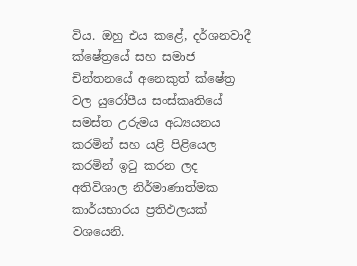විය. ඔහු එය කළේ, දර්ශනවාදී ක්ෂේත්‍රයේ සහ සමාජ චින්තනයේ අනෙකුත් ක්ෂේත්‍ර වල යුරෝපීය සංස්කෘතියේ සමස්ත උරුමය අධ්‍යයනය කරමින් සහ යළි පිළියෙල කරමින් ඉටු කරන ලද අතිවිශාල නිර්මාණාත්මක කාර්යභාරය ප්‍රතිඵලයක් වශයෙනි.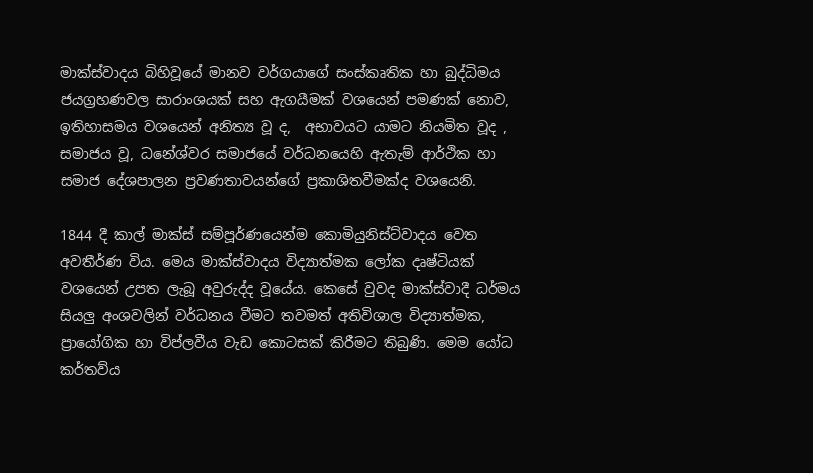මාක්ස්වාදය බිහිවූයේ මානව වර්ගයාගේ සංස්කෘතික හා බුද්ධිමය ජයග්‍රහණවල සාරාංශයක් සහ ඇගයීමක් වශයෙන් පමණක් නොව, ඉතිහාසමය වශයෙන් අනිත්‍ය වූ ද,  අභාවයට යාමට නියමිත වූද , සමාජය වූ, ධනේශ්වර සමාජයේ වර්ධනයෙහි ඇතැම් ආර්ථික හා සමාජ දේශපාලන ප්‍රවණතාවයන්ගේ ප්‍රකාශිතවීමක්ද වශයෙනි.

1844 දී කාල් මාක්ස් සම්පූර්ණයෙන්ම කොමියුනිස්ට්වාදය වෙත අවතීර්ණ විය. මෙය මාක්ස්වාදය විද්‍යාත්මක ලෝක දෘෂ්ටියක් වශයෙන් උපත ලැබූ අවුරුද්ද වූයේය. කෙසේ වුවද මාක්ස්වාදී ධර්මය සියලු අංශවලින් වර්ධනය වීමට තවමත් අතිවිශාල විද්‍යාත්මක, ප්‍රායෝගික හා විප්ලවීය වැඩ කොටසක් කිරීමට තිබුණි. මෙම යෝධ කර්තව්ය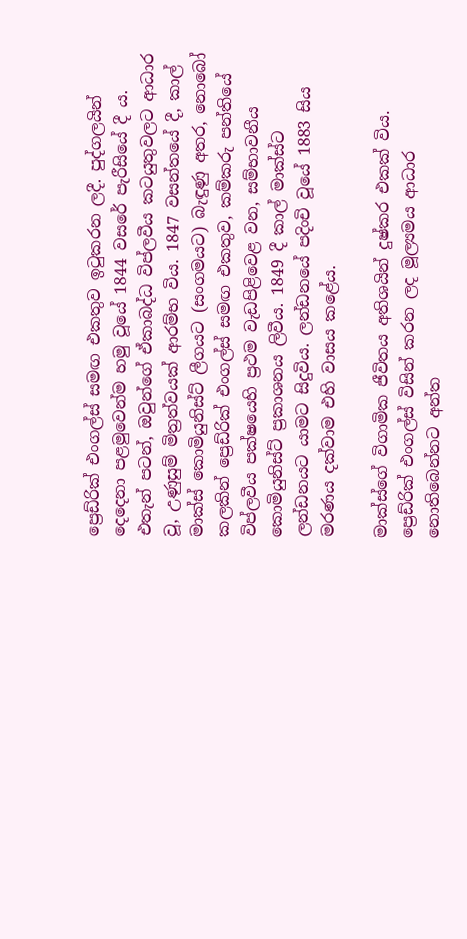ප්‍රෙඩ්රික් එංගල්ස් සමඟ එකතුව ඉටුකරන ලදී. පුද්ගලයින් දෙදෙනා පළමුවෙන්ම හමු වූයේ 1844 වසරේ පැරීසියේ දී ය. එතැන් පටන්, ඔවුන්ගේ ඒකාබද්ධ විප්ලවීය කටයුතුවලට ආධාර වූ, උණුසුම් මිත්‍රත්වයක් ආරම්භ විය. 1847 වසන්තයේ දී, කාල් මාක්ස් කොමියුනිස්ට් ලීගයට (සංගමයට) බැඳුණු අතර, නොබෝ කලකින් ප්‍රෙඩ්රික් එංගල්ස් සමඟ එකතුව, කම්කරු පන්තියේ විප්ලවීය පක්ෂයෙහි ප්‍රථම වැඩපිළිවෙළ වන, සම්භාවනීය කොමියුනිස්ට් ප්‍රකාශනය ලිවීය. 1849 දී කාල් මාක්ස්ට ලන්ඩනයට යාමට සිදුවිය. ලන්ඩනයේ පදිංචි වූයේ 1883 සිය මරණය දක්වාම එහි වාසය කළේය.

මාක්ස්ගේ විගාමික ජීවිතය අතිශයින් දුෂ්කර එකක් විය. ප්‍රෙඩ්රික් එංගල්ස් විසින් කරන ලද මූල්‍යමය ආධාර නොතිබෙන්නට අන්ත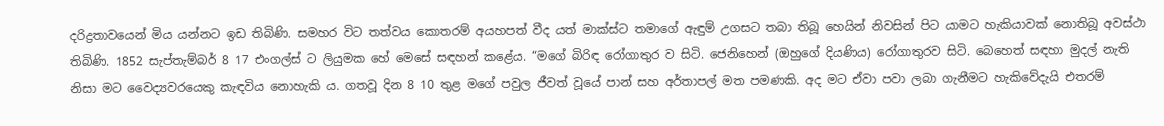දරිද්‍රතාවයෙන් මිය යන්නට ඉඩ තිබිණි. සමහර විට තත්වය කොතරම් අයහපත් වීද යත් මාක්ස්ට තමාගේ ඇඳුම් උගසට තබා තිබූ හෙයින් නිවසින් පිට යාමට හැකියාවක් නොතිබූ අවස්ථා තිබිණි. 1852 සැප්තැම්බර් 8 17 එංගල්ස් ට ලියුමක හේ මෙසේ සඳහන් කළේය. “මගේ බිරිඳ රෝගාතුර ව සිටි. ජෙනිහෙන් (ඔහුගේ දියණිය) රෝගාතුරව සිටි. බෙහෙත් සඳහා මුදල් නැති නිසා මට වෛද්‍යවරයෙකු කැඳවිය නොහැකි ය. ගතවූ දින 8 10 තුළ මගේ පවුල ජීවත් වූයේ පාන් සහ අර්තාපල් මත පමණකි. අද මට ඒවා පවා ලබා ගැනීමට හැකිවේදැයි එතරම්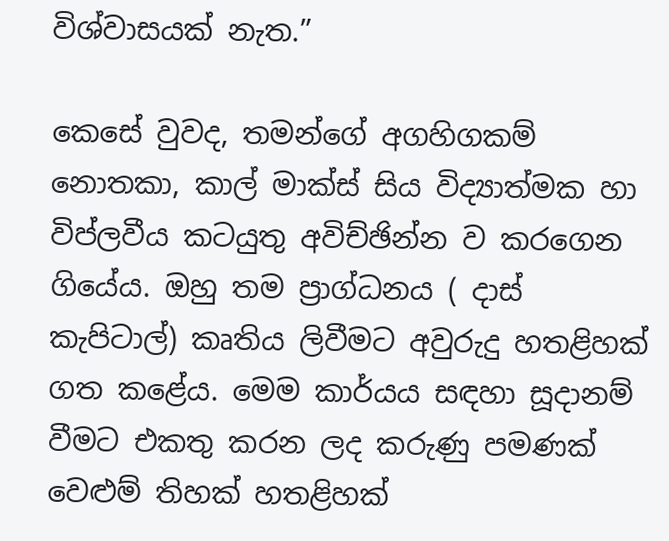විශ්වාසයක් නැත.”

කෙසේ වුවද, තමන්ගේ අගහිගකම් නොතකා, කාල් මාක්ස් සිය විද්‍යාත්මක හා විප්ලවීය කටයුතු අවිච්ඡින්න ව කරගෙන ගියේය. ඔහු තම ප්‍රාග්ධනය ( දාස් කැපිටාල්) කෘතිය ලිවීමට අවුරුදු හතළිහක් ගත කළේය. මෙම කාර්යය සඳහා සූදානම් වීමට එකතු කරන ලද කරුණු පමණක් වෙළුම් තිහක් හතළිහක්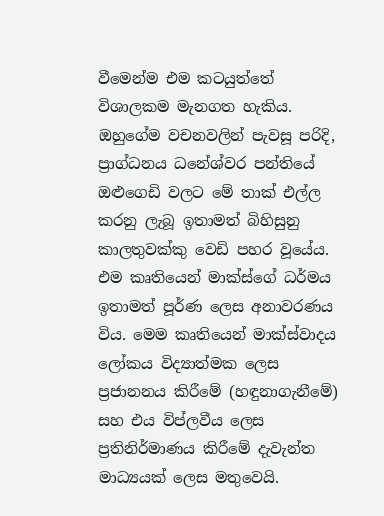වීමෙන්ම එම කටයුත්තේ විශාලකම මැනගත හැකිය. ඔහුගේම වචනවලින් පැවසූ පරිදි, ප්‍රාග්ධනය ධනේශ්වර පන්තියේ ඔළුගෙඩි වලට මේ තාක් එල්ල කරනු ලැබූ ඉතාමත් බිහිසුනු කාලතුවක්කු වෙඩි පහර වූයේය. එම කෘතියෙන් මාක්ස්ගේ ධර්මය ඉතාමත් පූර්ණ ලෙස අනාවරණය විය. මෙම කෘතියෙන් මාක්ස්වාදය ලෝකය විද්‍යාත්මක ලෙස ප්‍රජානනය කිරීමේ (හඳුනාගැනීමේ) සහ එය විප්ලවීය ලෙස ප්‍රතිනිර්මාණය කිරීමේ දැවැන්ත මාධ්‍යයක් ලෙස මතුවෙයි.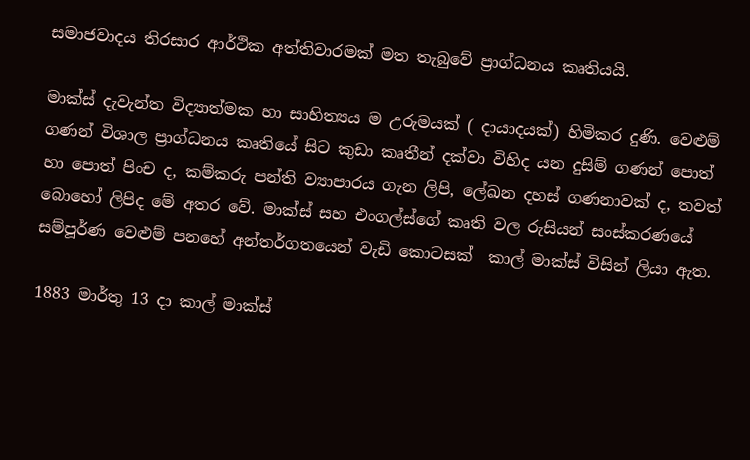සමාජවාදය තිරසාර ආර්ථික අත්තිවාරමක් මත තැබුවේ ප්‍රාග්ධනය කෘතියයි.

මාක්ස් දැවැන්ත විද්‍යාත්මක හා සාහිත්‍යය ම උරුමයක් ( දායාදයක්) හිමිකර දුණි. වෙළුම් ගණන් විශාල ප්‍රාග්ධනය කෘතියේ සිට කුඩා කෘතීන් දක්වා විහිද යන දුසිම් ගණන් පොත් හා පොත් පිංච ද, කම්කරු පන්ති ව්‍යාපාරය ගැන ලිපි, ලේඛන දහස් ගණනාවක් ද, තවත් බොහෝ ලිපිද මේ අතර වේ. මාක්ස් සහ එංගල්ස්ගේ කෘති වල රුසියන් සංස්කරණයේ සම්පූර්ණ වෙළුම් පනහේ අන්තර්ගතයෙන් වැඩි කොටසක්  කාල් මාක්ස් විසින් ලියා ඇත.

1883 මාර්තු 13 දා කාල් මාක්ස්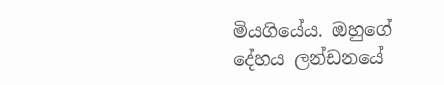මියගියේය. ඔහුගේ දේහය ලන්ඩනයේ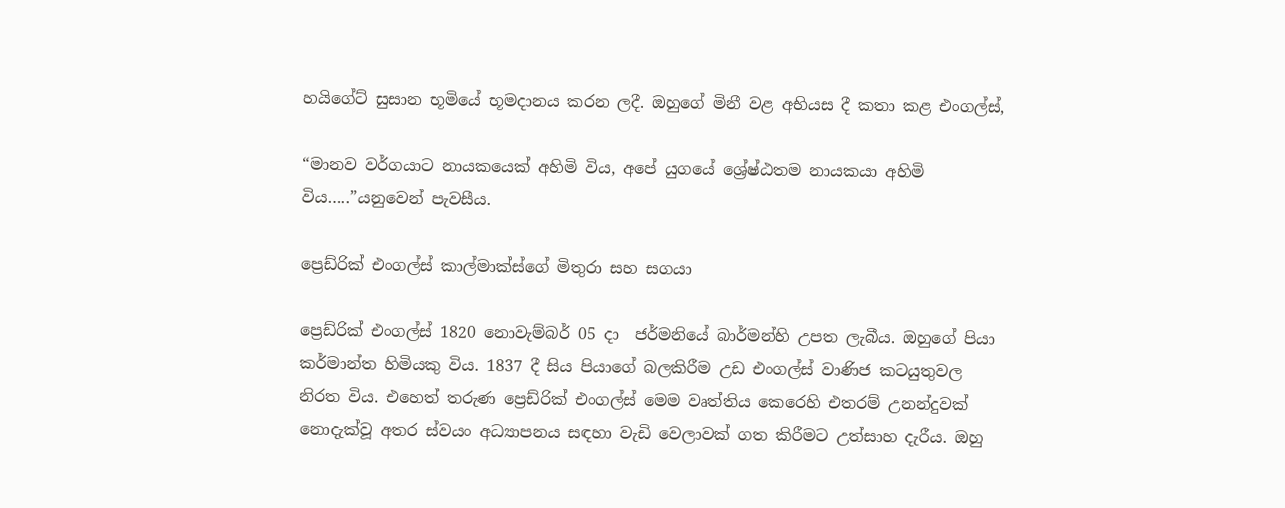හයිගේට් සුසාන භූමියේ භූමදානය කරන ලදී. ඔහුගේ මිනී වළ අභියස දී කතා කළ එංගල්ස්,

“මානව වර්ගයාට නායකයෙක් අහිමි විය, අපේ යුගයේ ශ්‍රේෂ්ඨතම නායකයා අහිමි විය…..”යනුවෙන් පැවසීය.

ප්‍රෙඩ්රික් එංගල්ස් කාල්මාක්ස්ගේ මිතුරා සහ සගයා

ප්‍රෙඩ්රික් එංගල්ස් 1820 නොවැම්බර් 05 දා  ජර්මනියේ බාර්මන්හි උපත ලැබීය. ඔහුගේ පියා කර්මාන්ත හිමියකු විය. 1837 දී සිය පියාගේ බලකිරීම උඩ එංගල්ස් වාණිජ කටයුතුවල නිරත විය. එහෙත් තරුණ ප්‍රෙඩ්රික් එංගල්ස් මෙම වෘත්තිය කෙරෙහි එතරම් උනන්දුවක් නොදැක්වූ අතර ස්වයං අධ්‍යාපනය සඳහා වැඩි වෙලාවක් ගත කිරීමට උත්සාහ දැරීය. ඔහු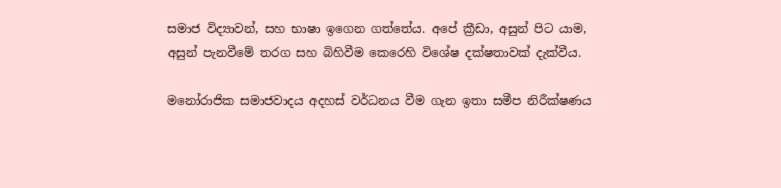සමාජ විද්‍යාවන්, සහ භාෂා ඉගෙන ගත්තේය. අපේ ක්‍රීඩා, අසුන් පිට යාම, අසුන් පැනවීමේ තරග සහ බිහිවීම කෙරෙහි විශේෂ දක්ෂතාවක් දැක්වීය.

මනෝරාජික සමාජවාදය අදහස් වර්ධනය වීම ගැන ඉතා සමීප නිරීක්ෂණය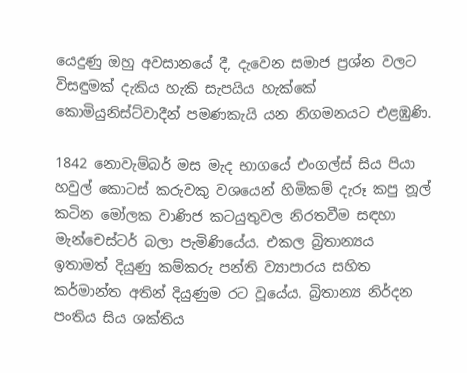යෙදුණු ඔහු අවසානයේ දී, දැවෙන සමාජ ප්‍රශ්න වලට විසඳුමක් දැකිය හැකි සැපයිය හැක්කේ කොමියුනිස්ට්වාදීන් පමණකැයි යන නිගමනයට එළඹුණි.

1842 නොවැම්බර් මස මැද භාගයේ එංගල්ස් සිය පියා හවුල් කොටස් කරුවකු වශයෙන් හිමිකම් දැරූ කපු නූල් කටින මෝලක වාණිජ කටයුතුවල නිරතවීම සඳහා මැන්චෙස්ටර් බලා පැමිණියේය. එකල බ්‍රිතාන්‍යය ඉතාමත් දියුණු කම්කරු පන්ති ව්‍යාපාරය සහිත කර්මාන්ත අතින් දියුණුම රට වූයේය. බ්‍රිතාන්‍ය නිර්දන පංතිය සිය ශක්තිය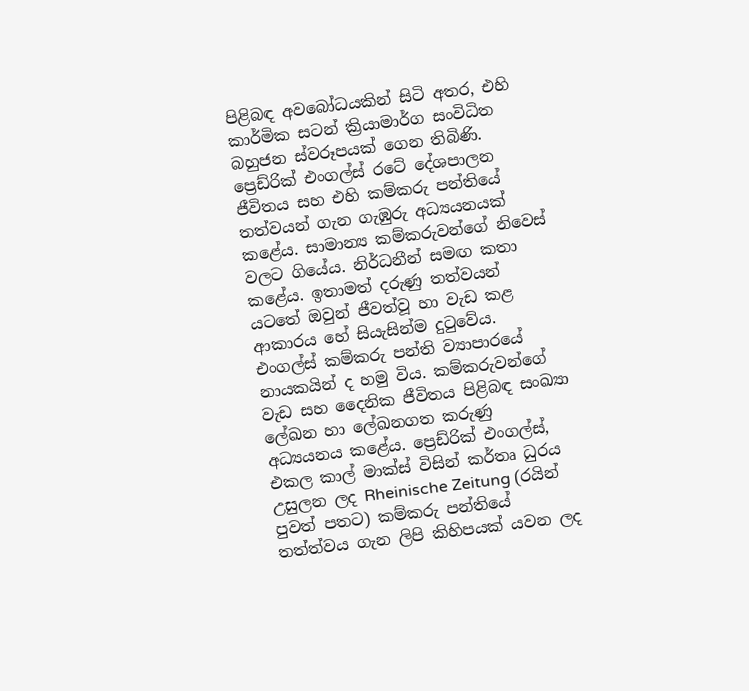පිළිබඳ අවබෝධයකින් සිටි අතර, එහි කාර්මික සටන් ක්‍රියාමාර්ග සංවිධිත බහුජන ස්වරූපයක් ගෙන තිබිණි. ප්‍රෙඩ්රික් එංගල්ස් රටේ දේශපාලන ජීවිතය සහ එහි කම්කරු පන්තියේ තත්වයන් ගැන ගැඹුරු අධ්‍යයනයක් කළේය. සාමාන්‍ය කම්කරුවන්ගේ නිවෙස් වලට ගියේය. නිර්ධනීන් සමඟ කතා කළේය. ඉතාමත් දරුණු තත්වයන් යටතේ ඔවුන් ජීවත්වූ හා වැඩ කළ ආකාරය හේ සියැසින්ම දුටුවේය. එංගල්ස් කම්කරු පන්ති ව්‍යාපාරයේ නායකයින් ද හමු විය. කම්කරුවන්ගේ වැඩ සහ දෛනික ජීවිතය පිළිබඳ සංඛ්‍යා ලේඛන හා ලේඛනගත කරුණු අධ්‍යයනය කළේය. ප්‍රෙඩ්රික් එංගල්ස්, එකල කාල් මාක්ස් විසින් කර්තෘ ධුරය උසුලන ලද Rheinische Zeitung (රයින් පුවත් පතට) කම්කරු පන්තියේ තත්ත්වය ගැන ලිපි කිහිපයක් යවන ලද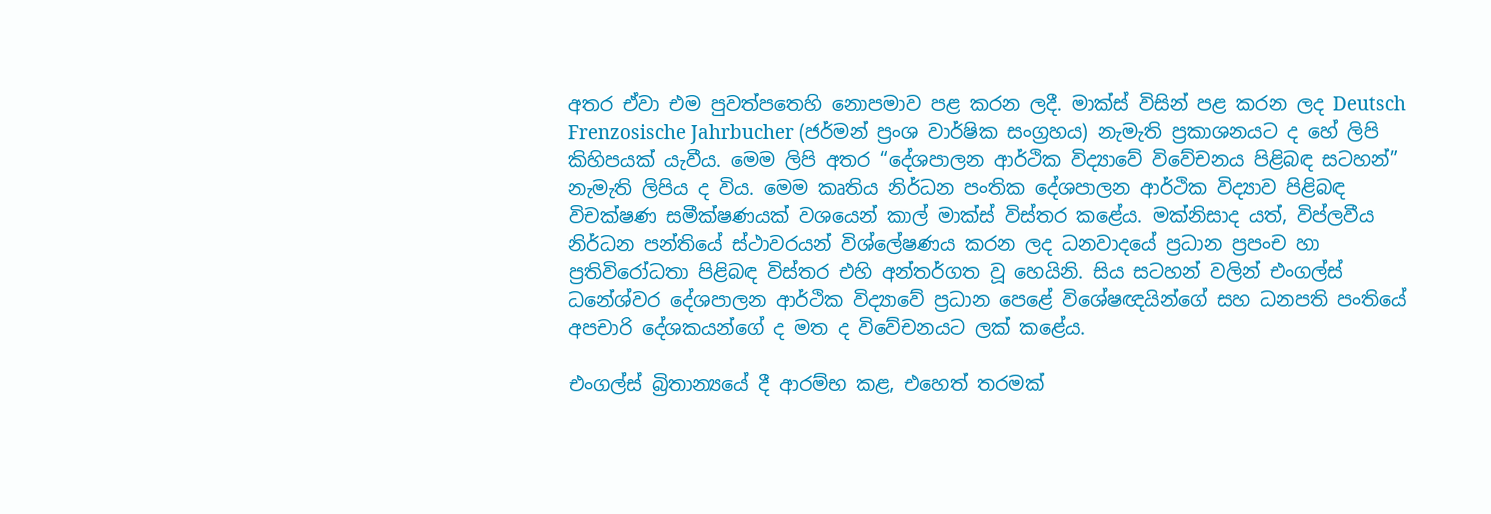අතර ඒවා එම පුවත්පතෙහි නොපමාව පළ කරන ලදී. මාක්ස් විසින් පළ කරන ලද Deutsch Frenzosische Jahrbucher (ජර්මන් ප්‍රංශ වාර්ෂික සංග්‍රහය) නැමැති ප්‍රකාශනයට ද හේ ලිපි කිහිපයක් යැවීය. මෙම ලිපි අතර “දේශපාලන ආර්ථික විද්‍යාවේ විවේචනය පිළිබඳ සටහන්” නැමැති ලිපිය ද විය. මෙම කෘතිය නිර්ධන පංතික දේශපාලන ආර්ථික විද්‍යාව පිළිබඳ විචක්ෂණ සමීක්ෂණයක් වශයෙන් කාල් මාක්ස් විස්තර කළේය. මක්නිසාද යත්, විප්ලවීය නිර්ධන පන්තියේ ස්ථාවරයන් විශ්ලේෂණය කරන ලද ධනවාදයේ ප්‍රධාන ප්‍රපංච හා ප්‍රතිවිරෝධතා පිළිබඳ විස්තර එහි අන්තර්ගත වූ හෙයිනි. සිය සටහන් වලින් එංගල්ස් ධනේශ්වර දේශපාලන ආර්ථික විද්‍යාවේ ප්‍රධාන පෙළේ විශේෂඥයින්ගේ සහ ධනපති පංතියේ අපචාරි දේශකයන්ගේ ද මත ද විවේචනයට ලක් කළේය.

එංගල්ස් බ්‍රිතාන්‍යයේ දී ආරම්භ කළ, එහෙත් තරමක්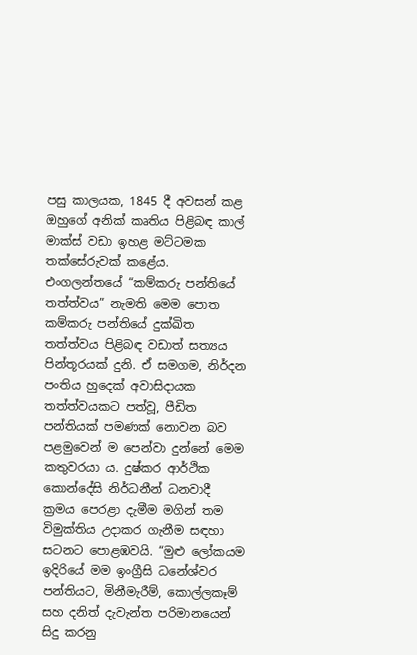පසු කාලයක, 1845 දී අවසන් කළ ඔහුගේ අනික් කෘතිය පිළිබඳ කාල් මාක්ස් වඩා ඉහළ මට්ටමක තක්සේරුවක් කළේය. එංගලන්තයේ “කම්කරු පන්තියේ තත්ත්වය” නැමති මෙම පොත කම්කරු පන්තියේ දුක්ඛිත තත්ත්වය පිළිබඳ වඩාත් සත්‍යය පින්තූරයක් දුනි. ඒ සමගම, නිර්දන පංතිය හුදෙක් අවාසිදායක තත්ත්වයකට පත්වූ, පීඩිත පන්තියක් පමණක් නොවන බව පළමුවෙන් ම පෙන්වා දුන්නේ මෙම කතුවරයා ය. දුෂ්කර ආර්ථික කොන්දේසි නිර්ධනීන් ධනවාදී ක්‍රමය පෙරළා දැමීම මගින් තම විමුක්තිය උදාකර ගැනීම සඳහා සටනට පොළඹවයි. “මුළු ලෝකයම ඉදිරියේ මම ඉංග්‍රීසි ධනේශ්වර පන්තියට, මිනීමැරීම්, කොල්ලකෑම් සහ දනිත් දැවැන්ත පරිමානයෙන් සිදු කරනු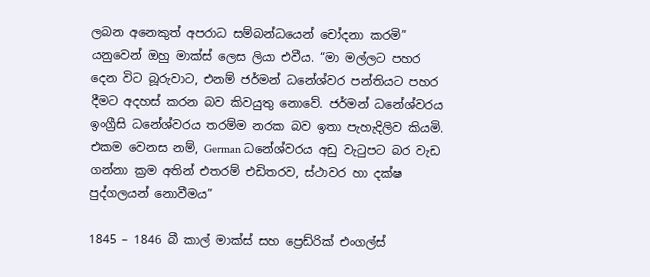ලබන අනෙකුත් අපරාධ සම්බන්ධයෙන් චෝදනා කරමි” යනුවෙන් ඔහු මාක්ස් ලෙස ලියා එවීය. “මා මල්ලට පහර දෙන විට බූරුවාට, එනම් ජර්මන් ධනේශ්වර පන්තියට පහර දීමට අදහස් කරන බව කිවයුතු නොවේ. ජර්මන් ධනේශ්වරය ඉංග්‍රීසි ධනේශ්වරය තරම්ම නරක බව ඉතා පැහැදිලිව කියමි. එකම වෙනස නම්, German ධනේශ්වරය අඩු වැටුපට බර වැඩ ගන්නා ක්‍රම අතින් එතරම් එඩිතරව, ස්ථාවර හා දක්ෂ පුද්ගලයන් නොවීමය”

1845 – 1846 බී කාල් මාක්ස් සහ ප්‍රෙඩ්රික් එංගල්ස්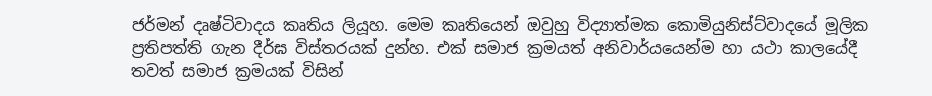ජර්මන් දෘෂ්ටිවාදය කෘතිය ලියූහ. මෙම කෘතියෙන් ඔවුහු විද්‍යාත්මක කොමියුනිස්ට්වාදයේ මූලික ප්‍රතිපත්ති ගැන දීර්ඝ විස්තරයක් දුන්හ. එක් සමාජ ක්‍රමයත් අනිවාර්යයෙන්ම හා යථා කාලයේදී තවත් සමාජ ක්‍රමයක් විසින්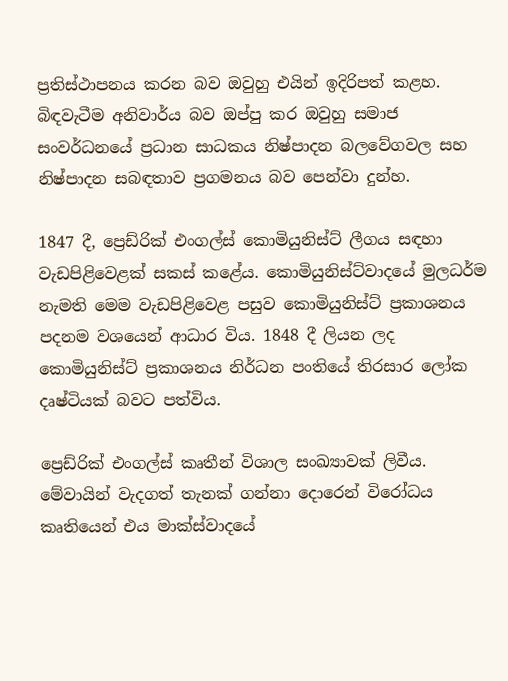ප්‍රතිස්ථාපනය කරන බව ඔවුහු එයින් ඉදිරිපත් කළහ. බිඳවැටීම අනිවාර්ය බව ඔප්පු කර ඔවුහු සමාජ සංවර්ධනයේ ප්‍රධාන සාධකය නිෂ්පාදන බලවේගවල සහ නිෂ්පාදන සබඳතාව ප්‍රගමනය බව පෙන්වා දුන්හ.

1847 දී, ප්‍රෙඩ්රික් එංගල්ස් කොමියුනිස්ට් ලීගය සඳහා වැඩපිළිවෙළක් සකස් කළේය. කොමියුනිස්ට්වාදයේ මුලධර්ම නැමති මෙම වැඩපිළිවෙළ පසුව කොමියුනිස්ට් ප්‍රකාශනය පදනම වශයෙන් ආධාර විය. 1848 දී ලියන ලද කොමියුනිස්ට් ප්‍රකාශනය නිර්ධන පංතියේ තිරසාර ලෝක දෘෂ්ටියක් බවට පත්විය.

ප්‍රෙඩ්රික් එංගල්ස් කෘතීන් විශාල සංඛ්‍යාවක් ලිවීය. මේවායින් වැදගත් තැනක් ගන්නා දොරෙන් විරෝධය කෘතියෙන් එය මාක්ස්වාදයේ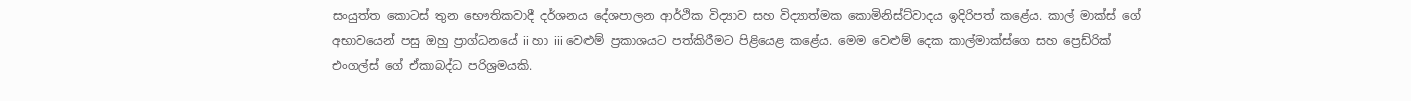සංයුත්ත කොටස් තුන භෞතිකවාදී දර්ශනය දේශපාලන ආර්ථික විද්‍යාව සහ විද්‍යාත්මක කොමිනිස්ට්වාදය ඉදිරිපත් කළේය. කාල් මාක්ස් ගේ අභාවයෙන් පසු ඔහු ප්‍රාග්ධනයේ ii හා iii වෙළුම් ප්‍රකාශයට පත්කිරීමට පිළියෙළ කළේය. මෙම වෙළුම් දෙක කාල්මාක්ස්ගෙ සහ ප්‍රෙඩ්රික් එංගල්ස් ගේ ඒකාබද්ධ පරිශ්‍රමයකි.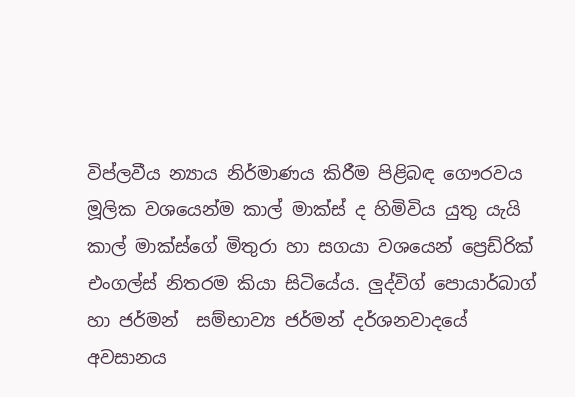විප්ලවීය න්‍යාය නිර්මාණය කිරීම පිළිබඳ ගෞරවය මූලික වශයෙන්ම කාල් මාක්ස් ද හිමිවිය යුතු යැයි කාල් මාක්ස්ගේ මිතුරා හා සගයා වශයෙන් ප්‍රෙඩ්රික් එංගල්ස් නිතරම කියා සිටියේය. ලුද්විග් පොයාර්බාග් හා ජර්මන්  සම්භාව්‍ය ජර්මන් දර්ශනවාදයේ අවසානය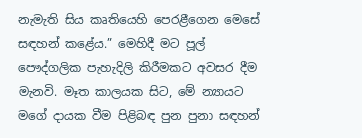නැමැති සිය කෘතියෙහි පෙරළීගෙන මෙසේ සඳහන් කළේය.” මෙහිදී මට පූල් පෞද්ගලික පැහැදිලි කිරීමකට අවසර දීම මැනවි. මෑත කාලයක සිට, මේ න්‍යායට මගේ දායක වීම පිළිබඳ පුන පුනා සඳහන්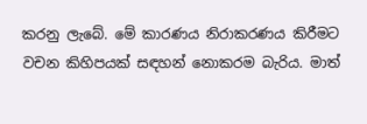කරනු ලැබේ. මේ කාරණය නිරාකරණය කිරීමට වචන කිහිපයක් සඳහන් නොකරම බැරිය. මාත්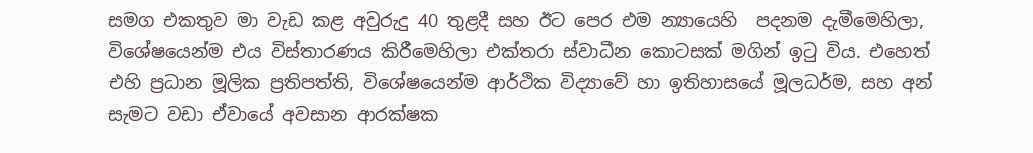සමග එකතුව මා වැඩ කළ අවුරුදු 40 තුළදී සහ ඊට පෙර එම න්‍යායෙහි  පදනම දැමීමෙහිලා, විශේෂයෙන්ම එය විස්තාරණය කිරීමෙහිලා එක්තරා ස්වාධීන කොටසක් මගින් ඉටු විය. එහෙත් එහි ප්‍රධාන මූලික ප්‍රතිපත්ති, විශේෂයෙන්ම ආර්ථික විද්‍යාවේ හා ඉතිහාසයේ මූලධර්ම, සහ අන් සැමට වඩා ඒවායේ අවසාන ආරක්ෂක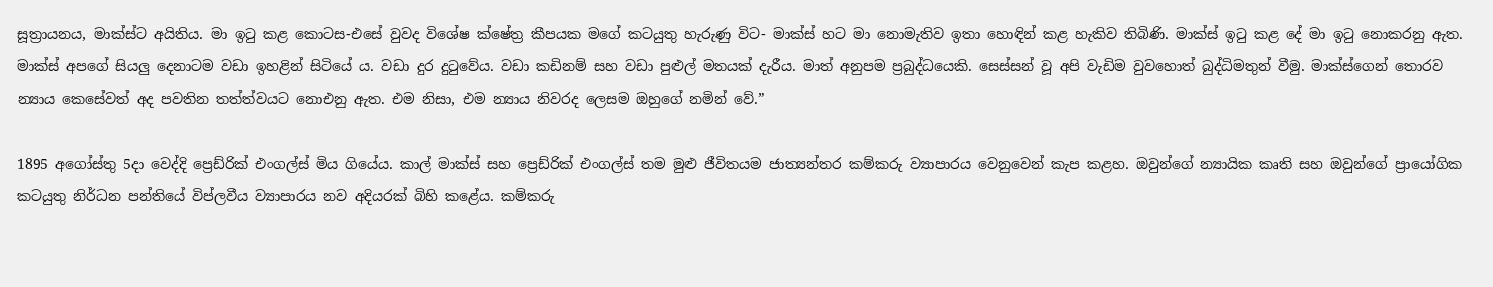සූත්‍රායනය, මාක්ස්ට අයිතිය. මා ඉටු කළ කොටස-එසේ වුවද විශේෂ ක්ෂේත්‍ර කීපයක මගේ කටයුතු හැරුණු විට- මාක්ස් හට මා නොමැතිව ඉතා හොඳින් කළ හැකිව තිබිණි. මාක්ස් ඉටු කළ දේ මා ඉටු නොකරනු ඇත. මාක්ස් අපගේ සියලු දෙනාටම වඩා ඉහළින් සිටියේ ය. වඩා දුර දුටුවේය. වඩා කඩිනම් සහ වඩා පුළුල් මතයක් දැරීය. මාත් අනුපම ප්‍රබුද්ධයෙකි. සෙස්සන් වූ අපි වැඩිම වුවහොත් බුද්ධිමතුන් වීමු. මාක්ස්ගෙන් තොරව න්‍යාය කෙසේවත් අද පවතින තත්ත්වයට නොඑනු ඇත. එම නිසා, එම න්‍යාය නිවරද ලෙසම ඔහුගේ නමින් වේ.”

1895 අගෝස්තු 5දා වෙද්දි ප්‍රෙඩ්රික් එංගල්ස් මිය ගියේය. කාල් මාක්ස් සහ ප්‍රෙඩ්රික් එංගල්ස් තම මුළු ජීවිතයම ජාත්‍යන්තර කම්කරු ව්‍යාපාරය වෙනුවෙන් කැප කළහ. ඔවුන්ගේ න්‍යායික කෘති සහ ඔවුන්ගේ ප්‍රායෝගික කටයුතු නිර්ධන පන්තියේ විප්ලවීය ව්‍යාපාරය නව අදියරක් බිහි කළේය. කම්කරු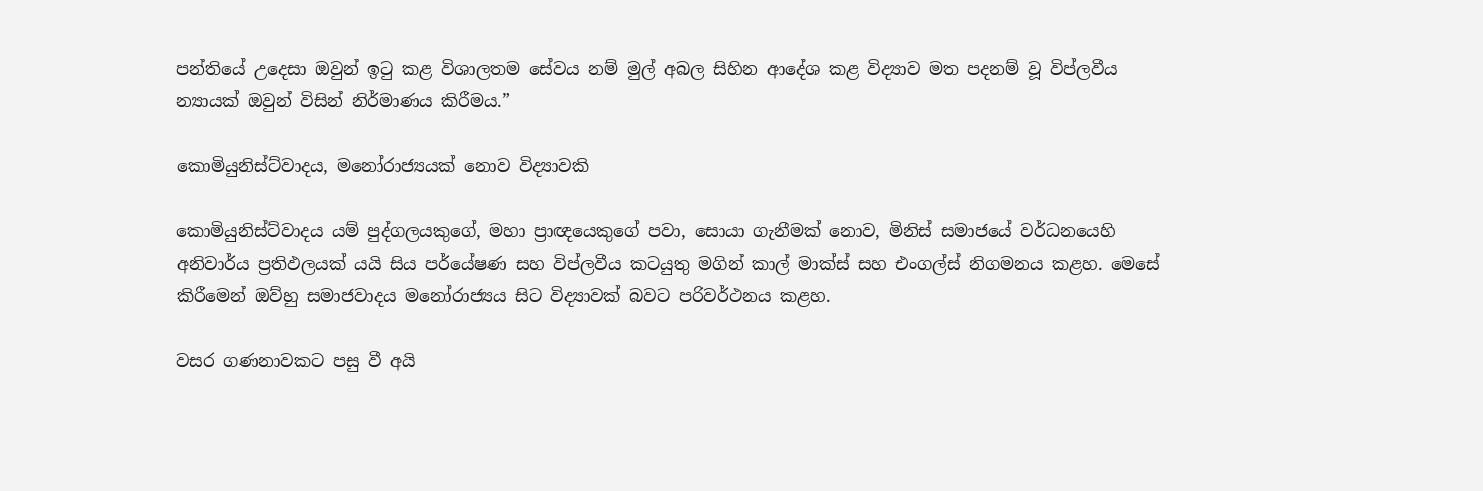පන්තියේ උදෙසා ඔවුන් ඉටු කළ විශාලතම සේවය නම් මුල් අබල සිහින ආදේශ කළ විද්‍යාව මත පදනම් වූ විප්ලවීය න්‍යායක් ඔවුන් විසින් නිර්මාණය කිරීමය.”

කොමියුනිස්ට්වාදය, මනෝරාජ්‍යයක් නොව විද්‍යාවකි

කොමියුනිස්ට්වාදය යම් පුද්ගලයකුගේ, මහා ප්‍රාඥයෙකුගේ පවා, සොයා ගැනීමක් නොව, මිනිස් සමාජයේ වර්ධනයෙහි අනිවාර්ය ප්‍රතිඵලයක් යයි සිය පර්යේෂණ සහ විප්ලවීය කටයුතු මගින් කාල් මාක්ස් සහ එංගල්ස් නිගමනය කළහ. මෙසේ කිරීමෙන් ඔව්හු සමාජවාදය මනෝරාජ්‍යය සිට විද්‍යාවක් බවට පරිවර්ථනය කළහ.

වසර ගණනාවකට පසු වී අයි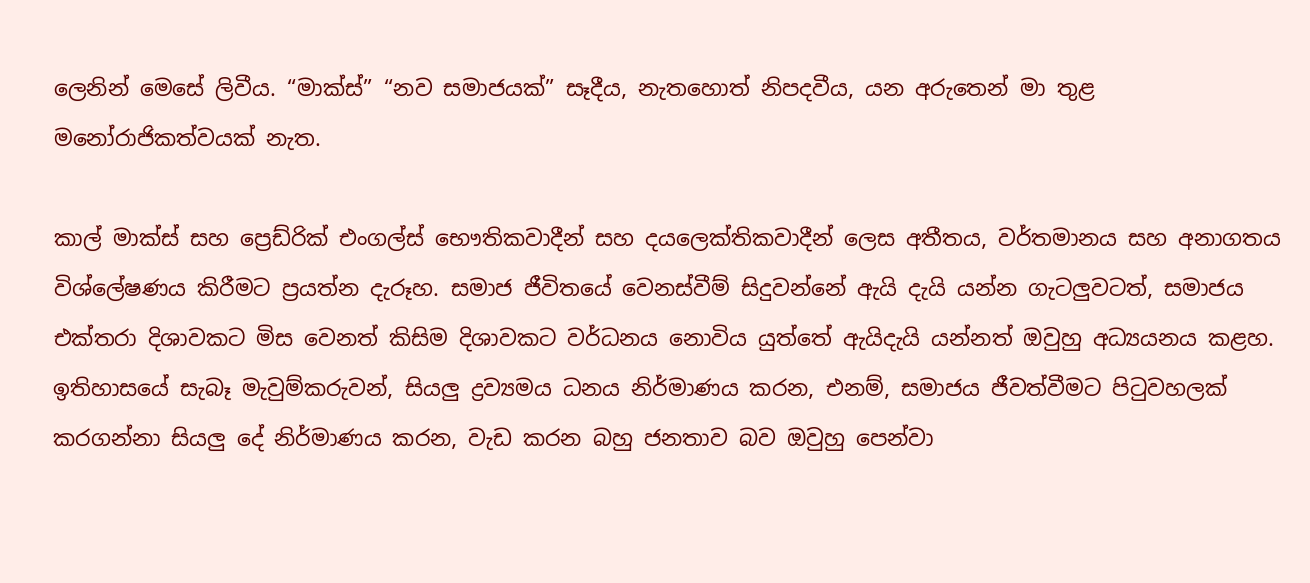ලෙනින් මෙසේ ලිවීය. “මාක්ස්” “නව සමාජයක්” සෑදීය, නැතහොත් නිපදවීය, යන අරුතෙන් මා තුළ මනෝරාජිකත්වයක් නැත.

කාල් මාක්ස් සහ ප්‍රෙඩ්රික් එංගල්ස් භෞතිකවාදීන් සහ දයලෙක්තිකවාදීන් ලෙස අතීතය, වර්තමානය සහ අනාගතය විශ්ලේෂණය කිරීමට ප්‍රයත්න දැරූහ. සමාජ ජීවිතයේ වෙනස්වීම් සිදුවන්නේ ඇයි දැයි යන්න ගැටලුවටත්, සමාජය එක්තරා දිශාවකට මිස වෙනත් කිසිම දිශාවකට වර්ධනය නොවිය යුත්තේ ඇයිදැයි යන්නත් ඔවුහු අධ්‍යයනය කළහ. ඉතිහාසයේ සැබෑ මැවුම්කරුවන්, සියලු ද්‍රව්‍යමය ධනය නිර්මාණය කරන, එනම්, සමාජය ජීවත්වීමට පිටුවහලක් කරගන්නා සියලු දේ නිර්මාණය කරන, වැඩ කරන බහු ජනතාව බව ඔවුහු පෙන්වා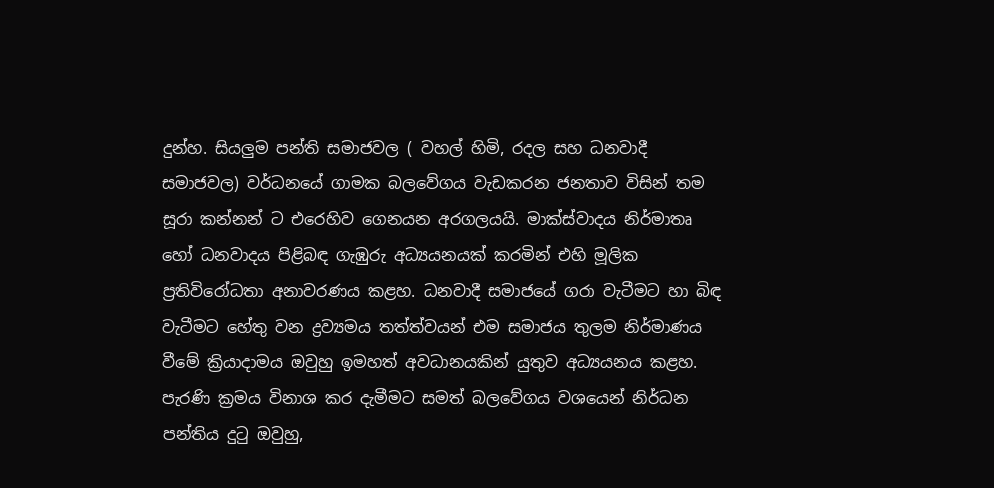දුන්හ. සියලුම පන්ති සමාජවල ( වහල් හිමි, රදල සහ ධනවාදී සමාජවල) වර්ධනයේ ගාමක බලවේගය වැඩකරන ජනතාව විසින් තම සූරා කන්නන් ට එරෙහිව ගෙනයන අරගලයයි. මාක්ස්වාදය නිර්මාතෘ හෝ ධනවාදය පිළිබඳ ගැඹුරු අධ්‍යයනයක් කරමින් එහි මූලික ප්‍රතිවිරෝධතා අනාවරණය කළහ. ධනවාදී සමාජයේ ගරා වැටීමට හා බිඳ වැටීමට හේතු වන ද්‍රව්‍යමය තත්ත්වයන් එම සමාජය තුලම නිර්මාණය වීමේ ක්‍රියාදාමය ඔවුහු ඉමහත් අවධානයකින් යුතුව අධ්‍යයනය කළහ. පැරණි ක්‍රමය විනාශ කර දැමීමට සමත් බලවේගය වශයෙන් නිර්ධන පන්තිය දුටු ඔවුහු,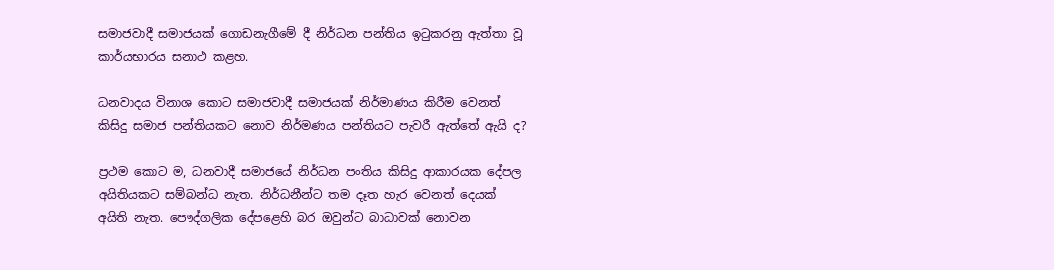සමාජවාදී සමාජයක් ගොඩනැගීමේ දී නිර්ධන පන්තිය ඉටුකරනු ඇත්තා වූ කාර්යභාරය සනාථ කළහ.

ධනවාදය විනාශ කොට සමාජවාදී සමාජයක් නිර්මාණය කිරීම වෙනත් කිසිදු සමාජ පන්තියකට නොව නිර්මණය පන්තියට පැවරී ඇත්තේ ඇයි ද?

ප්‍රථම කොට ම, ධනවාදී සමාජයේ නිර්ධන පංතිය කිසිදු ආකාරයක දේපල අයිතියකට සම්බන්ධ නැත. නිර්ධනීන්ට තම දෑත හැර වෙනත් දෙයක් අයිති නැත. පෞද්ගලික දේපළෙහි බර ඔවුන්ට බාධාවක් නොවන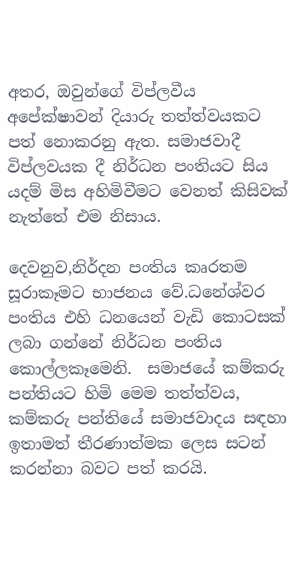අතර, ඔවුන්ගේ විප්ලවීය අපේක්ෂාවන් දියාරු තත්ත්වයකට පත් නොකරනු ඇත. සමාජවාදී විප්ලවයක දී නිර්ධන පංතියට සිය යදම් මිස අහිමිවීමට වෙනත් කිසිවක් නැත්තේ එම නිසාය.

දෙවනුව,නිර්දන පංතිය කෘරතම සූරාකෑමට භාජනය වේ.ධනේශ්වර පංතිය එහි ධනයෙන් වැඩි කොටසක් ලබා ගන්නේ නිර්ධන පංතිය කොල්ලකෑමෙනි.  සමාජයේ කම්කරු පන්තියට හිමි මෙම තත්ත්වය, කම්කරු පන්තියේ සමාජවාදය සඳහා ඉතාමත් තීරණාත්මක ලෙස සටන් කරන්නා බවට පත් කරයි.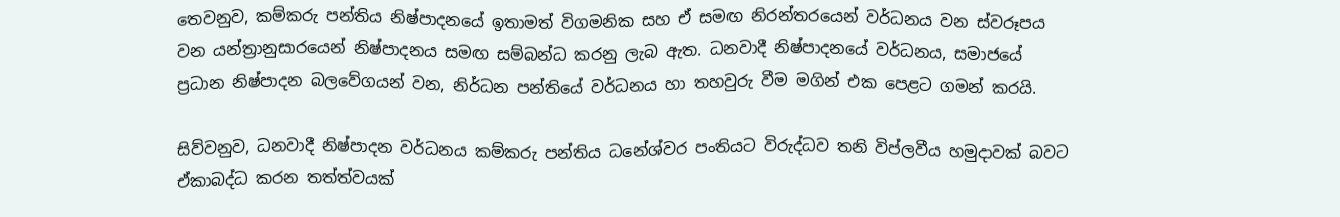තෙවනුව, කම්කරු පන්තිය නිෂ්පාදනයේ ඉතාමත් විගමනික සහ ඒ සමඟ නිරන්තරයෙන් වර්ධනය වන ස්වරූපය වන යන්ත්‍රානුසාරයෙන් නිෂ්පාදනය සමඟ සම්බන්ධ කරනු ලැබ ඇත. ධනවාදී නිෂ්පාදනයේ වර්ධනය, සමාජයේ ප්‍රධාන නිෂ්පාදන බලවේගයන් වන, නිර්ධන පන්තියේ වර්ධනය හා තහවුරු වීම මගින් එක පෙළට ගමන් කරයි.

සිව්වනුව, ධනවාදී නිෂ්පාදන වර්ධනය කම්කරු පන්තිය ධනේශ්වර පංතියට විරුද්ධව තනි විප්ලවීය හමුදාවක් බවට ඒකාබද්ධ කරන තත්ත්වයක්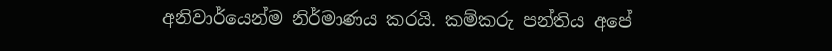අනිවාර්යෙන්ම නිර්මාණය කරයි. කම්කරු පන්තිය අපේ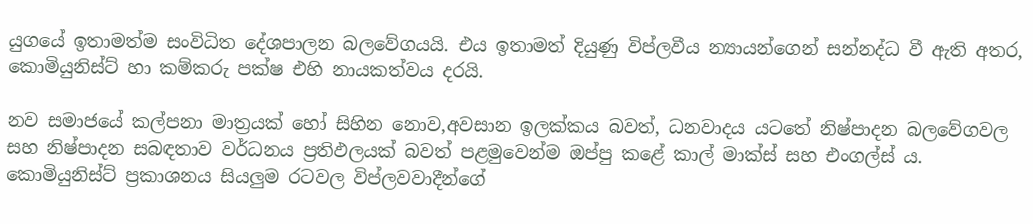යුගයේ ඉතාමත්ම සංවිධිත දේශපාලන බලවේගයයි. එය ඉතාමත් දියුණු විප්ලවීය න්‍යායන්ගෙන් සන්නද්ධ වී ඇති අතර, කොමියුනිස්ට් හා කම්කරු පක්ෂ එහි නායකත්වය දරයි.

නව සමාජයේ කල්පනා මාත්‍රයක් හෝ සිහින නොව,අවසාන ඉලක්කය බවත්, ධනවාදය යටතේ නිෂ්පාදන බලවේගවල සහ නිෂ්පාදන සබඳතාව වර්ධනය ප්‍රතිඵලයක් බවත් පළමුවෙන්ම ඔප්පු කළේ කාල් මාක්ස් සහ එංගල්ස් ය. කොමියුනිස්ට් ප්‍රකාශනය සියලුම රටවල විප්ලවවාදීන්ගේ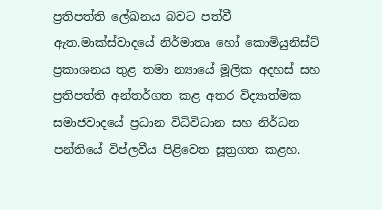ප්‍රතිපත්ති ලේඛනය බවට පත්වී ඇත.මාක්ස්වාදයේ නිර්මාතෘ හෝ කොමියුනිස්ට් ප්‍රකාශනය තුළ තමා න්‍යායේ මූලික අදහස් සහ ප්‍රතිපත්ති අන්තර්ගත කළ අතර විද්‍යාත්මක සමාජවාදයේ ප්‍රධාන විධිවිධාන සහ නිර්ධන පන්තියේ විප්ලවීය පිළිවෙත සූත්‍රගත කළහ.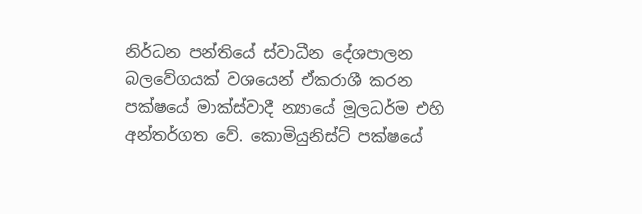නිර්ධන පන්තියේ ස්වාධීන දේශපාලන බලවේගයක් වශයෙන් ඒකරාශී කරන පක්ෂයේ මාක්ස්වාදී න්‍යායේ මූලධර්ම එහි අන්තර්ගත වේ. කොමියුනිස්ට් පක්ෂයේ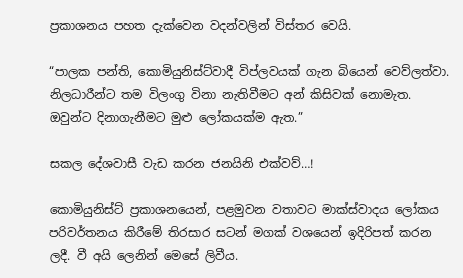ප්‍රකාශනය පහත දැක්වෙන වදන්වලින් විස්තර වෙයි.

“පාලක පන්ති, කොමියුනිස්ට්වාදී විප්ලවයක් ගැන බියෙන් වෙව්ලත්වා. නිලධාරීන්ට තම විලංගු විනා නැතිවීමට අන් කිසිවක් නොමැත. ඔවුන්ට දිනාගැනීමට මුළු ලෝකයක්ම ඇත.”

සකල දේශවාසී වැඩ කරන ජනයිනි එක්වව්…!

කොමියුනිස්ට් ප්‍රකාශනයෙන්, පළමුවන වතාවට මාක්ස්වාදය ලෝකය පරිවර්තනය කිරීමේ තිරසාර සටන් මගක් වශයෙන් ඉදිරිපත් කරන ලදී. වී අයි ලෙනින් මෙසේ ලිවීය.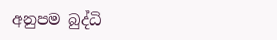අනුපම බුද්ධි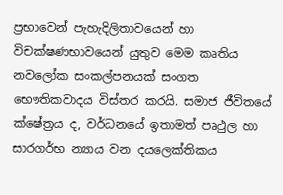ප්‍රභාවෙන් පැහැදිලිතාවයෙන් හා විචක්ෂණභාවයෙන් යුතුව මෙම කෘතිය නවලෝක සංකල්පනයක් සංගත භෞතිකවාදය විස්තර කරයි. සමාජ ජීවිතයේ ක්ෂේත්‍රය ද, වර්ධනයේ ඉතාමත් පෘථුල හා සාරගර්භ න්‍යාය වන දයලෙක්තිකය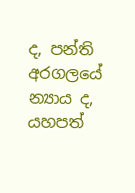ද, පන්ති අරගලයේ න්‍යාය ද, යහපත්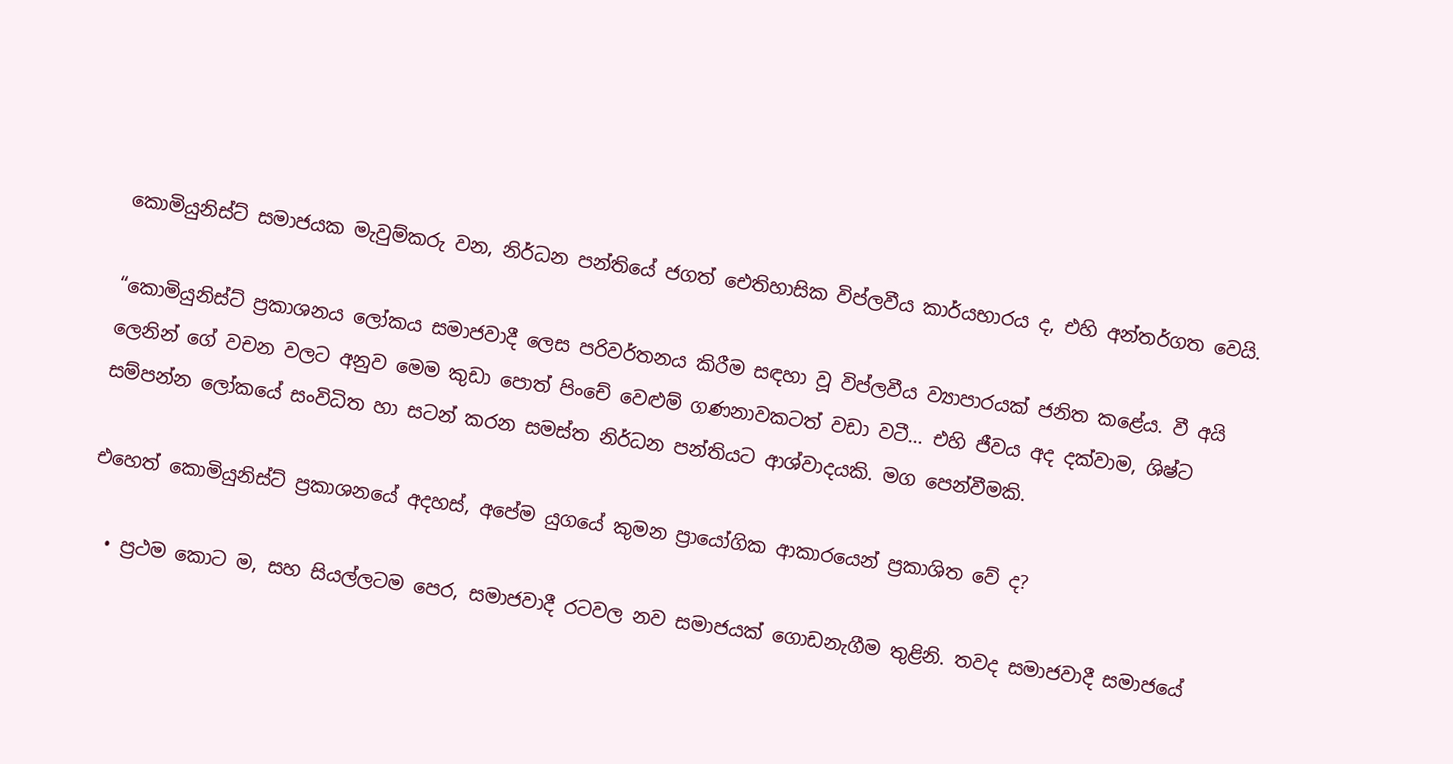කොමියුනිස්ට් සමාජයක මැවුම්කරු වන, නිර්ධන පන්තියේ ජගත් ඓතිහාසික විප්ලවීය කාර්යභාරය ද, එහි අන්තර්ගත වෙයි.

“කොමියුනිස්ට් ප්‍රකාශනය ලෝකය සමාජවාදී ලෙස පරිවර්තනය කිරීම සඳහා වූ විප්ලවීය ව්‍යාපාරයක් ජනිත කළේය. වී අයි ලෙනින් ගේ වචන වලට අනුව මෙම කුඩා පොත් පිංචේ වෙළුම් ගණනාවකටත් වඩා වටී… එහි ජීවය අද දක්වාම, ශිෂ්ට සම්පන්න ලෝකයේ සංවිධිත හා සටන් කරන සමස්ත නිර්ධන පන්තියට ආශ්වාදයකි. මග පෙන්වීමකි.

එහෙත් කොමියුනිස්ට් ප්‍රකාශනයේ අදහස්, අපේම යුගයේ කුමන ප්‍රායෝගික ආකාරයෙන් ප්‍රකාශිත වේ ද?

  • ප්‍රථම කොට ම, සහ සියල්ලටම පෙර, සමාජවාදී රටවල නව සමාජයක් ගොඩනැගීම තුළිනි. තවද සමාජවාදී සමාජයේ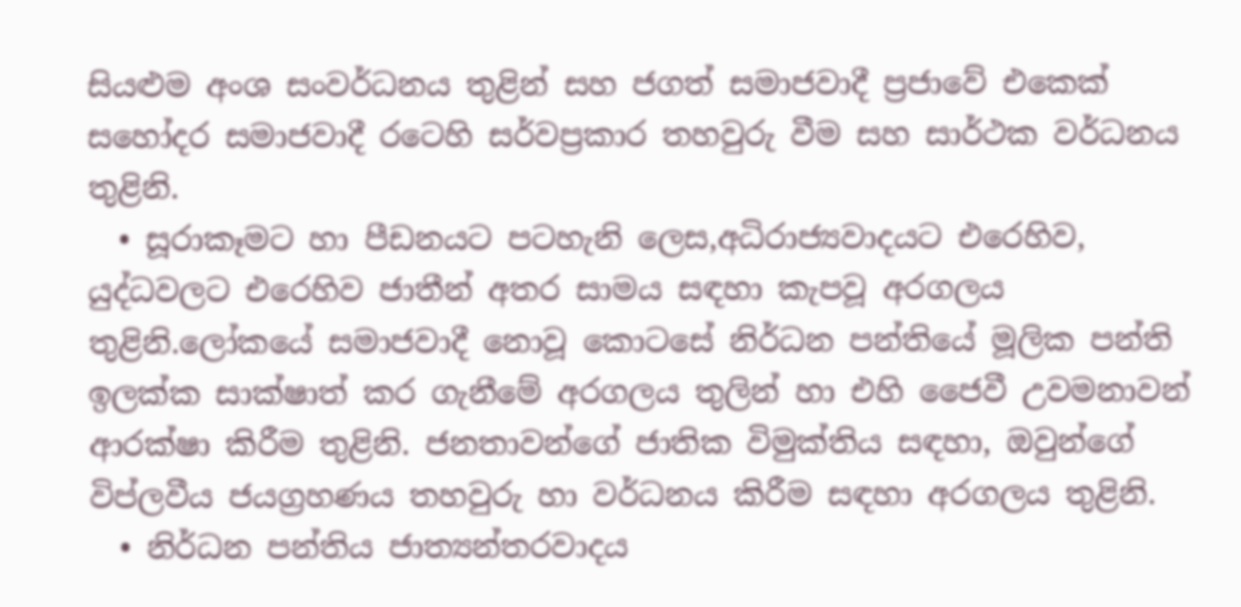සියළුම අංශ සංවර්ධනය තුළින් සහ ජගත් සමාජවාදී ප්‍රජාවේ එකෙක් සහෝදර සමාජවාදී රටෙහි සර්වප්‍රකාර තහවුරු වීම සහ සාර්ථක වර්ධනය තුළිනි.
  • සූරාකෑමට හා පීඩනයට පටහැනි ලෙස,අධිරාජ්‍යවාදයට එරෙහිව, යුද්ධවලට එරෙහිව ජාතීන් අතර සාමය සඳහා කැපවූ අරගලය තුළිනි.ලෝකයේ සමාජවාදී නොවූ කොටසේ නිර්ධන පන්තියේ මූලික පන්ති ඉලක්ක සාක්ෂාත් කර ගැනීමේ අරගලය තුලින් හා එහි ජෛවී උවමනාවන් ආරක්ෂා කිරීම තුළිනි. ජනතාවන්ගේ ජාතික විමුක්තිය සඳහා, ඔවුන්ගේ විප්ලවීය ජයග්‍රහණය තහවුරු හා වර්ධනය කිරීම සඳහා අරගලය තුළිනි.
  • නිර්ධන පන්තිය ජාත්‍යන්තරවාදය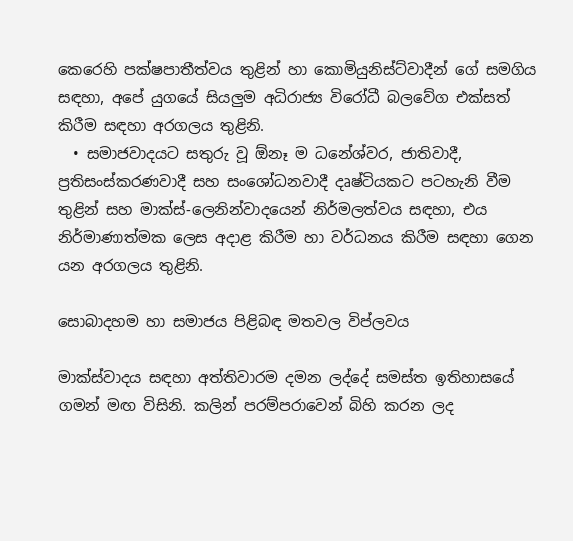කෙරෙහි පක්ෂපාතීත්වය තුළින් හා කොමියුනිස්ට්වාදීන් ගේ සමගිය සඳහා, අපේ යුගයේ සියලුම අධිරාජ්‍ය විරෝධී බලවේග එක්සත් කිරීම සඳහා අරගලය තුළිනි.
  • සමාජවාදයට සතුරු වූ ඕනෑ ම ධනේශ්වර, ජාතිවාදී, ප්‍රතිසංස්කරණවාදී සහ සංශෝධනවාදී දෘෂ්ටියකට පටහැනි වීම තුළින් සහ මාක්ස්-ලෙනින්වාදයෙන් නිර්මලත්වය සඳහා, එය නිර්මාණාත්මක ලෙස අදාළ කිරීම හා වර්ධනය කිරීම සඳහා ගෙන යන අරගලය තුළිනි.

සොබාදහම හා සමාජය පිළිබඳ මතවල විප්ලවය

මාක්ස්වාදය සඳහා අත්තිවාරම දමන ලද්දේ සමස්ත ඉතිහාසයේ ගමන් මඟ විසිනි. කලින් පරම්පරාවෙන් බිහි කරන ලද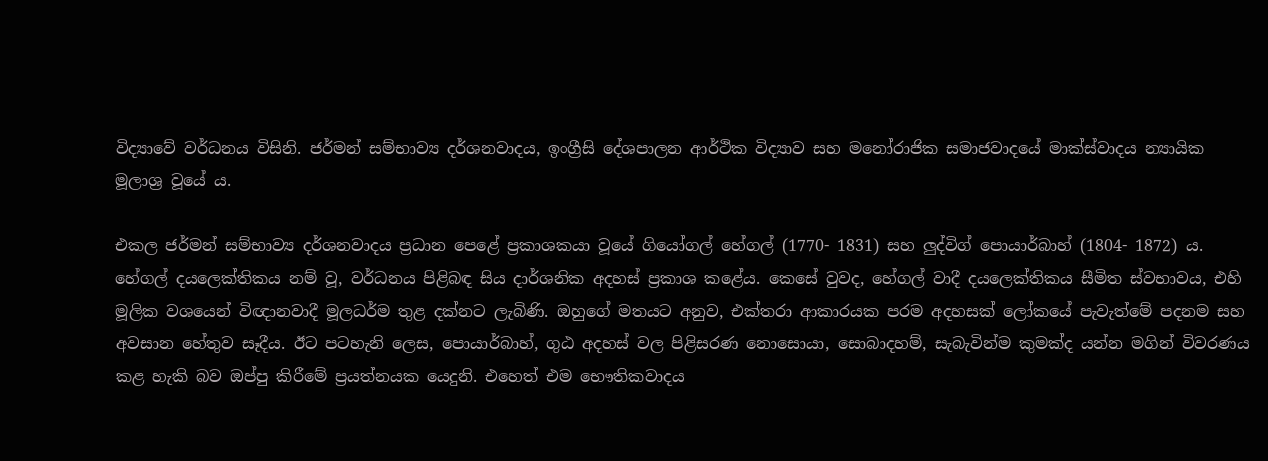විද්‍යාවේ වර්ධනය විසිනි. ජර්මන් සම්භාව්‍ය දර්ශනවාදය, ඉංග්‍රීසි දේශපාලන ආර්ථික විද්‍යාව සහ මනෝරාජික සමාජවාදයේ මාක්ස්වාදය න්‍යායික මූලාශ්‍ර වූයේ ය.

එකල ජර්මන් සම්භාව්‍ය දර්ශනවාදය ප්‍රධාන පෙළේ ප්‍රකාශකයා වූයේ ගියෝගල් හේගල් (1770- 1831) සහ ලුද්විග් පොයාර්බාහ් (1804- 1872) ය. හේගල් දයලෙක්තිකය නම් වූ, වර්ධනය පිළිබඳ සිය දාර්ශනික අදහස් ප්‍රකාශ කළේය. කෙසේ වුවද, හේගල් වාදී දයලෙක්තිකය සීමිත ස්වභාවය, එහි මූලික වශයෙන් විඥානවාදී මූලධර්ම තුළ දක්නට ලැබිණි. ඔහුගේ මතයට අනුව, එක්තරා ආකාරයක පරම අදහසක් ලෝකයේ පැවැත්මේ පදනම සහ අවසාන හේතුව සෑදීය. ඊට පටහැනි ලෙස, පොයාර්බාහ්, ගුඨ අදහස් වල පිළිසරණ නොසොයා, සොබාදහම්, සැබැවින්ම කුමක්ද යන්න මගින් විවරණය කළ හැකි බව ඔප්පු කිරීමේ ප්‍රයත්නයක යෙදුනි. එහෙත් එම භෞතිකවාදය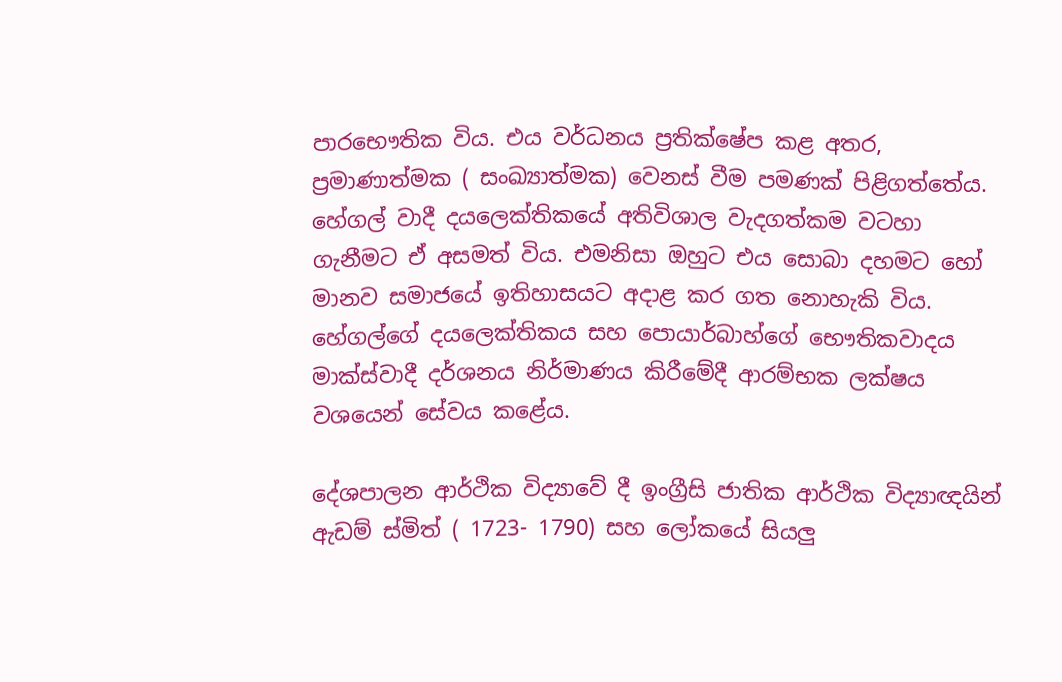පාරභෞතික විය. එය වර්ධනය ප්‍රතික්ෂේප කළ අතර, ප්‍රමාණාත්මක ( සංඛ්‍යාත්මක) වෙනස් වීම පමණක් පිළිගත්තේය. හේගල් වාදී දයලෙක්තිකයේ අතිවිශාල වැදගත්කම වටහා ගැනීමට ඒ අසමත් විය. එමනිසා ඔහුට එය සොබා දහමට හෝ මානව සමාජයේ ඉතිහාසයට අදාළ කර ගත නොහැකි විය. හේගල්ගේ දයලෙක්තිකය සහ පොයාර්බාහ්ගේ භෞතිකවාදය මාක්ස්වාදී දර්ශනය නිර්මාණය කිරීමේදී ආරම්භක ලක්ෂය වශයෙන් සේවය කළේය.

දේශපාලන ආර්ථික විද්‍යාවේ දී ඉංග්‍රීසි ජාතික ආර්ථික විද්‍යාඥයින් ඇඩම් ස්මිත් ( 1723- 1790) සහ ලෝකයේ සියලු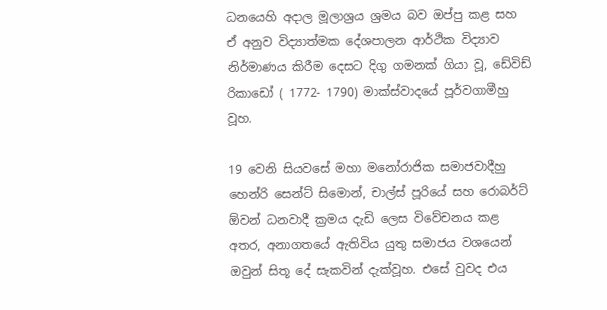ධනයෙහි අදාල මූලාශ්‍රය ශ්‍රමය බව ඔප්පු කළ සහ ඒ අනුව විද්‍යාත්මක දේශපාලන ආර්ථික විද්‍යාව නිර්මාණය කිරීම දෙසට දිගු ගමනක් ගියා වූ, ඩේවිඩ් රිකාඩෝ ( 1772- 1790) මාක්ස්වාදයේ පූර්වගාමීහු වූහ.

19 වෙනි සියවසේ මහා මනෝරාජික සමාජවාදීහු හෙන්රි සෙන්ට් සිමොන්, චාල්ස් පූරියේ සහ රොබර්ට් ඕවන් ධනවාදී ක්‍රමය දැඩි ලෙස විවේචනය කළ අතර, අනාගතයේ ඇතිවිය යුතු සමාජය වශයෙන් ඔවුන් සිතූ දේ සැකවින් දැක්වූහ. එසේ වුවද එය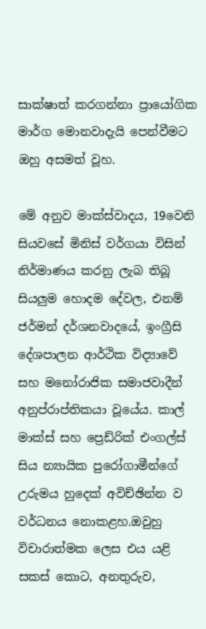සාක්ෂාත් කරගන්නා ප්‍රායෝගික මාර්ග මොනවාදැයි පෙන්වීමට ඔහු අසමත් වූහ.

මේ අනුව මාක්ස්වාදය, 19වෙනි සියවසේ මිනිස් වර්ගයා විසින් නිර්මාණය කරනු ලැබ තිබූ සියලුම හොදම දේවල, එනම් ජර්මන් දර්ශනවාදයේ, ඉංග්‍රීසි දේශපාලන ආර්ථික විද්‍යාවේ සහ මනෝරාජික සමාජවාදීන් අනුප්රාප්තිකයා වූයේය. කාල් මාක්ස් සහ ප්‍රෙඩ්රික් එංගල්ස් සිය න්‍යායික පුරෝගාමීන්ගේ උරුමය හුදෙක් අවිච්ඡින්න ව වර්ධනය නොකළහ.ඔවුහු විචාරාත්මක ලෙස එය යළි සකස් කොට, අනතුරුව,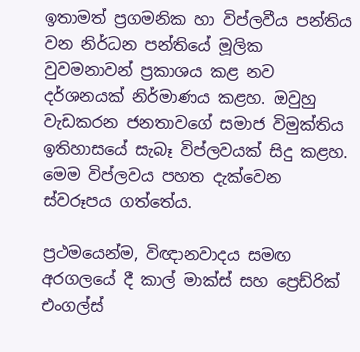ඉතාමත් ප්‍රගමනික හා විප්ලවීය පන්තිය වන නිර්ධන පන්තියේ මූලික වුවමනාවන් ප්‍රකාශය කළ නව දර්ශනයක් නිර්මාණය කළහ. ඔවුහු වැඩකරන ජනතාවගේ සමාජ විමුක්තිය ඉතිහාසයේ සැබෑ විප්ලවයක් සිදු කළහ. මෙම විප්ලවය පහත දැක්වෙන ස්වරූපය ගත්තේය.

ප්‍රථමයෙන්ම, විඥානවාදය සමඟ අරගලයේ දී කාල් මාක්ස් සහ ප්‍රෙඩ්රික් එංගල්ස්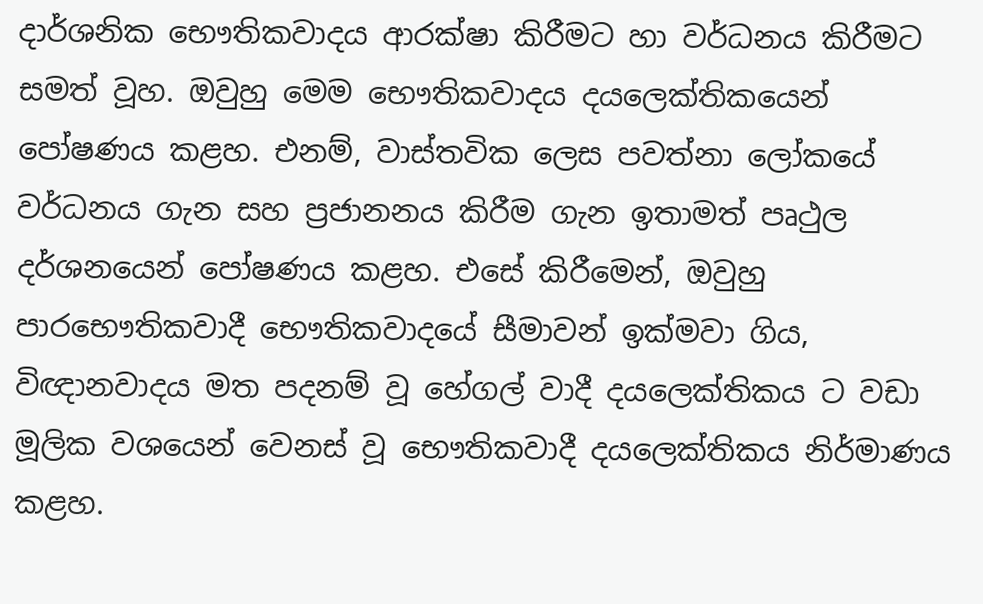දාර්ශනික භෞතිකවාදය ආරක්ෂා කිරීමට හා වර්ධනය කිරීමට සමත් වූහ. ඔවුහු මෙම භෞතිකවාදය දයලෙක්තිකයෙන් පෝෂණය කළහ. එනම්, වාස්තවික ලෙස පවත්නා ලෝකයේ වර්ධනය ගැන සහ ප්‍රජානනය කිරීම ගැන ඉතාමත් පෘථුල දර්ශනයෙන් පෝෂණය කළහ. එසේ කිරීමෙන්, ඔවුහු පාරභෞතිකවාදී භෞතිකවාදයේ සීමාවන් ඉක්මවා ගිය, විඥානවාදය මත පදනම් වූ හේගල් වාදී දයලෙක්තිකය ට වඩා මූලික වශයෙන් වෙනස් වූ භෞතිකවාදී දයලෙක්තිකය නිර්මාණය කළහ.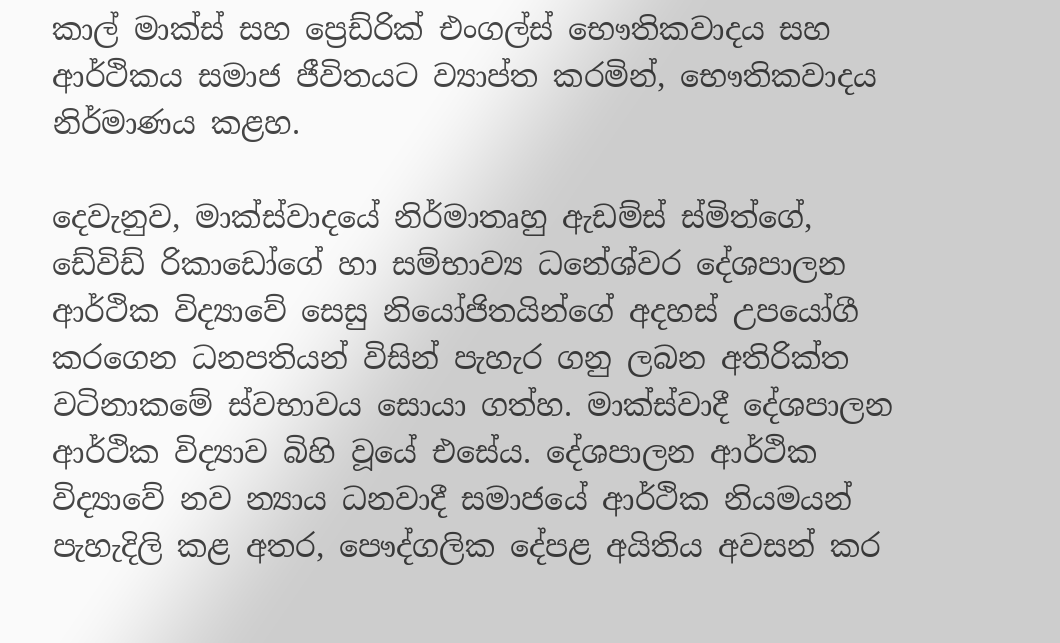කාල් මාක්ස් සහ ප්‍රෙඩ්රික් එංගල්ස් භෞතිකවාදය සහ ආර්ථිකය සමාජ ජීවිතයට ව්‍යාප්ත කරමින්, භෞතිකවාදය නිර්මාණය කළහ.

දෙවැනුව, මාක්ස්වාදයේ නිර්මාතෘහු ඇඩම්ස් ස්මිත්ගේ, ඩේවිඩ් රිකාඩෝගේ හා සම්භාව්‍ය ධනේශ්වර දේශපාලන ආර්ථික විද්‍යාවේ සෙසු නියෝජිතයින්ගේ අදහස් උපයෝගී කරගෙන ධනපතියන් විසින් පැහැර ගනු ලබන අතිරික්ත වටිනාකමේ ස්වභාවය සොයා ගත්හ. මාක්ස්වාදී දේශපාලන ආර්ථික විද්‍යාව බිහි වූයේ එසේය. දේශපාලන ආර්ථික විද්‍යාවේ නව න්‍යාය ධනවාදී සමාජයේ ආර්ථික නියමයන් පැහැදිලි කළ අතර, පෞද්ගලික දේපළ අයිතිය අවසන් කර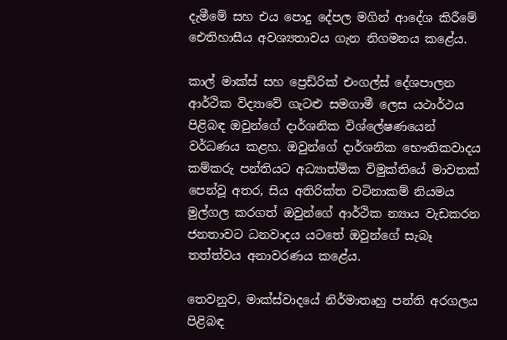දැමීමේ සහ එය පොදු දේපල මගින් ආදේශ කිරීමේ ඓතිහාසීය අවශ්‍යතාවය ගැන නිගමනය කළේය.

කාල් මාක්ස් සහ ප්‍රෙඩ්රික් එංගල්ස් දේශපාලන ආර්ථික විද්‍යාවේ ගැටළු සමගාමී ලෙස යථාර්ථය පිළිබඳ ඔවුන්ගේ දාර්ශනික විශ්ලේෂණයෙන් වර්ධණය කළහ. ඔවුන්ගේ දාර්ශනික භෞතිකවාදය කම්කරු පන්තියට අධ්‍යාත්මික විමුක්තියේ මාවතක් පෙන්වූ අතර, සිය අතිරික්ත වටිනාකම් නියමය මුල්ගල කරගත් ඔවුන්ගේ ආර්ථික න්‍යාය වැඩකරන ජනතාවට ධනවාදය යටතේ ඔවුන්ගේ සැබෑ තත්ත්වය අනාවරණය කළේය.

තෙවනුව, මාක්ස්වාදයේ නිර්මාතෘහු පන්ති අරගලය පිළිබඳ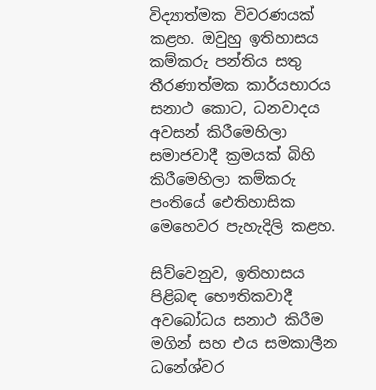විද්‍යාත්මක විවරණයක් කළහ. ඔවුහු ඉතිහාසය කම්කරු පන්තිය සතු තීරණාත්මක කාර්යභාරය සනාථ කොට, ධනවාදය අවසන් කිරීමෙහිලා සමාජවාදී ක්‍රමයක් බිහි කිරීමෙහිලා කම්කරු පංතියේ ඓතිහාසික මෙහෙවර පැහැදිලි කළහ.

සිව්වෙනුව, ඉතිහාසය පිළිබඳ භෞතිකවාදී අවබෝධය සනාථ කිරීම මගින් සහ එය සමකාලීන ධනේශ්වර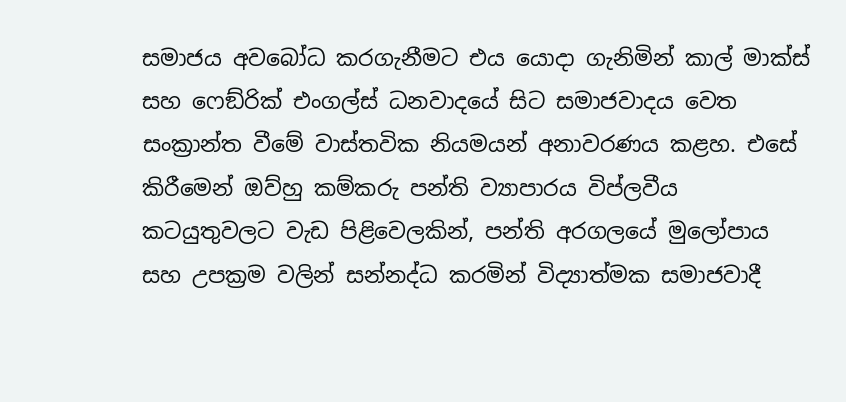සමාජය අවබෝධ කරගැනීමට එය යොදා ගැනිමින් කාල් මාක්ස් සහ ෆෙඞ්රික් එංගල්ස් ධනවාදයේ සිට සමාජවාදය වෙත සංක්‍රාන්ත වීමේ වාස්තවික නියමයන් අනාවරණය කළහ. එසේ කිරීමෙන් ඔව්හු කම්කරු පන්ති ව්‍යාපාරය විප්ලවීය කටයුතුවලට වැඩ පිළිවෙලකින්, පන්ති අරගලයේ මුලෝපාය සහ උපක්‍රම වලින් සන්නද්ධ කරමින් විද්‍යාත්මක සමාජවාදී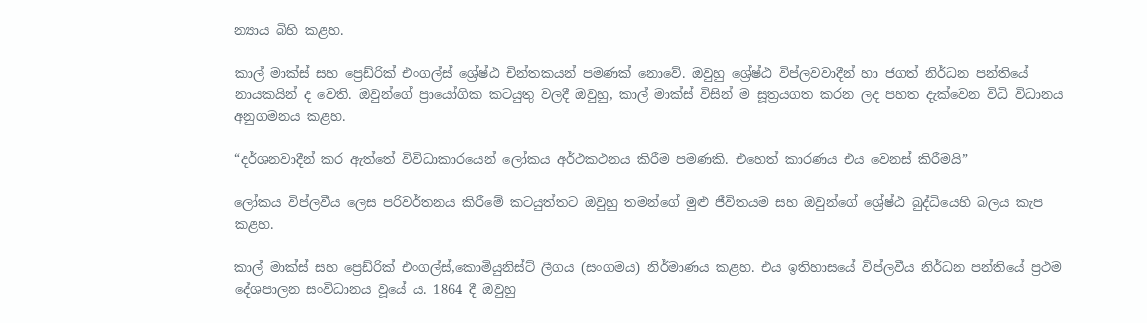න්‍යාය බිහි කළහ.

කාල් මාක්ස් සහ ප්‍රෙඩ්රික් එංගල්ස් ශ්‍රේෂ්ඨ චින්තකයන් පමණක් නොවේ. ඔවුහු ශ්‍රේෂ්ඨ විප්ලවවාදීන් හා ජගත් නිර්ධන පන්තියේ නායකයින් ද වෙති. ඔවුන්ගේ ප්‍රායෝගික කටයුතු වලදී ඔවුහු, කාල් මාක්ස් විසින් ම සූත්‍රයගත කරන ලද පහත දැක්වෙන විධි විධානය අනුගමනය කළහ.

“දර්ශනවාදීන් කර ඇත්තේ විවිධාකාරයෙන් ලෝකය අර්ථකථනය කිරීම පමණකි. එහෙත් කාරණය එය වෙනස් කිරීමයි”

ලෝකය විප්ලවීය ලෙස පරිවර්තනය කිරීමේ කටයුත්තට ඔවුහු තමන්ගේ මුළු ජීවිතයම සහ ඔවුන්ගේ ශ්‍රේෂ්ඨ බුද්ධියෙහි බලය කැප කළහ.

කාල් මාක්ස් සහ ප්‍රෙඩ්රික් එංගල්ස්,කොමියුනිස්ට් ලීගය (සංගමය) නිර්මාණය කළහ. එය ඉතිහාසයේ විප්ලවීය නිර්ධන පන්තියේ ප්‍රථම දේශපාලන සංවිධානය වූයේ ය. 1864 දී ඔවුහු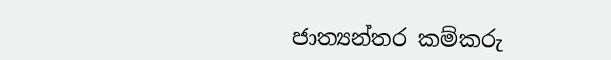ජාත්‍යන්තර කම්කරු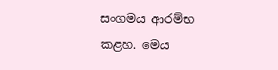සංගමය ආරම්භ කළහ. මෙය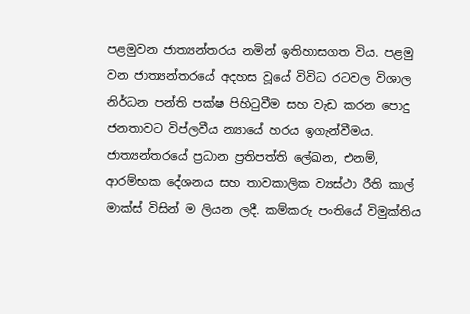පළමුවන ජාත්‍යන්තරය නමින් ඉතිහාසගත විය. පළමු වන ජාත්‍යන්තරයේ අදහස වූයේ විවිධ රටවල විශාල නිර්ධන පන්ති පක්ෂ පිහිටුවීම සහ වැඩ කරන පොදු ජනතාවට විප්ලවීය න්‍යායේ හරය ඉගැන්වීමය. ජාත්‍යන්තරයේ ප්‍රධාන ප්‍රතිපත්ති ලේඛන, එනම්, ආරම්භක දේශනය සහ තාවකාලික ව්‍යස්ථා රීති කාල් මාක්ස් විසින් ම ලියන ලදී. කම්කරු පංතියේ විමුක්තිය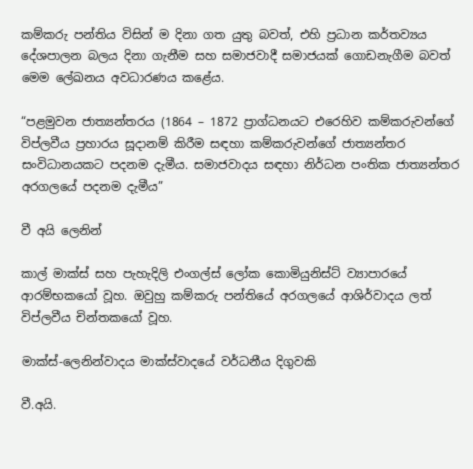කම්කරු පන්තිය විසින් ම දිනා ගත යුතු බවත්, එහි ප්‍රධාන කර්තව්‍යය දේශපාලන බලය දිනා ගැනීම සහ සමාජවාදී සමාජයක් ගොඩනැගීම බවත් මෙම ලේඛනය අවධාරණය කළේය.

“පළමුවන ජාත්‍යන්තරය (1864 – 1872 ප්‍රාග්ධනයට එරෙහිව කම්කරුවන්ගේ විප්ලවීය ප්‍රහාරය සූදානම් කිරීම සඳහා කම්කරුවන්ගේ ජාත්‍යන්තර සංවිධානයකට පදනම දැමීය. සමාජවාදය සඳහා නිර්ධන පංතික ජාත්‍යන්තර අරගලයේ පදනම දැමීය”

වී අයි ලෙනින්

කාල් මාක්ස් සහ පැහැදිලි එංගල්ස් ලෝක කොමියුනිස්ට් ව්‍යාපාරයේ ආරම්භකයෝ වූහ. ඔවුහු කම්කරු පන්තියේ අරගලයේ ආශිර්වාදය ලත් විප්ලවීය චින්තකයෝ වූහ.

මාක්ස්-ලෙනින්වාදය මාක්ස්වාදයේ වර්ධනීය දිගුවකි

වී.අයි.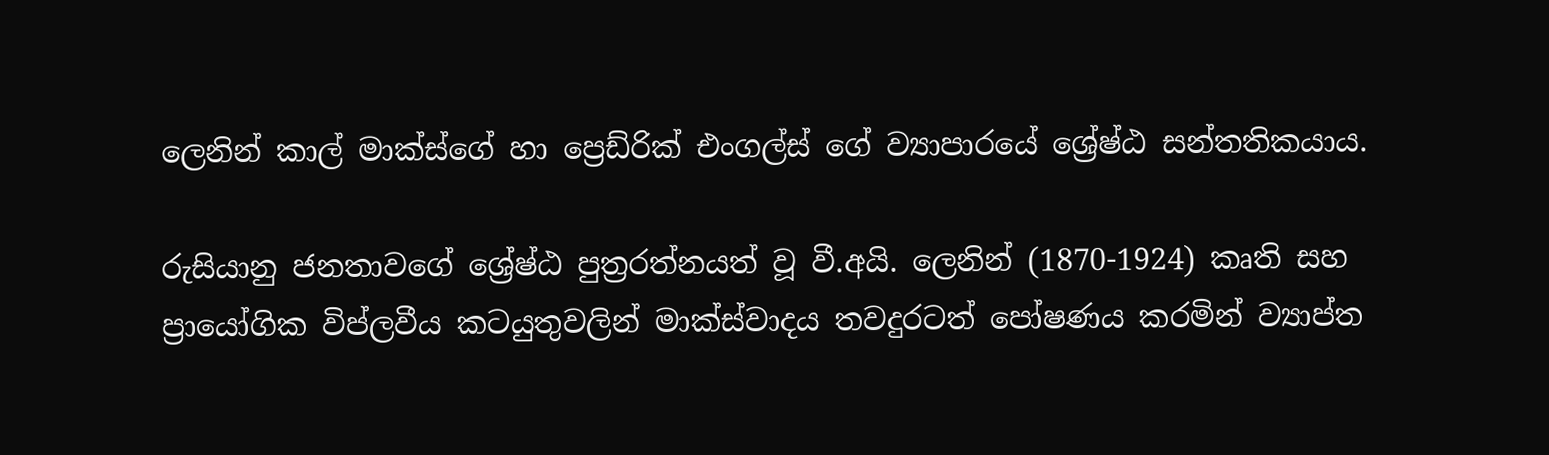ලෙනින් කාල් මාක්ස්ගේ හා ප්‍රෙඩ්රික් එංගල්ස් ගේ ව්‍යාපාරයේ ශ්‍රේෂ්ඨ සන්තතිකයාය.

රුසියානු ජනතාවගේ ශ්‍රේෂ්ඨ පුත්‍රරත්නයත් වූ වී.අයි. ලෙනින් (1870-1924) කෘති සහ ප්‍රායෝගික විප්ලවීය කටයුතුවලින් මාක්ස්වාදය තවදුරටත් පෝෂණය කරමින් ව්‍යාප්ත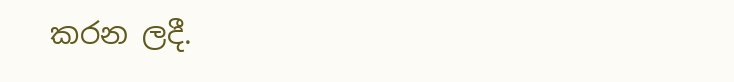කරන ලදී.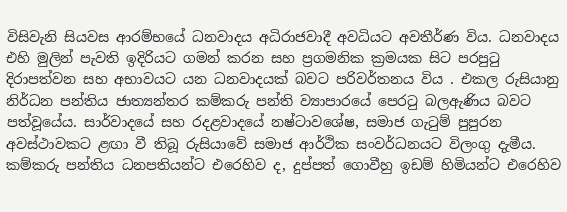විසිවැනි සියවස ආරම්භයේ ධනවාදය අධිරාජවාදී අවධියට අවතීර්ණ විය. ධනවාදය එහි මුලින් පැවති ඉදිරියට ගමන් කරන සහ ප්‍රගමනික ක්‍රමයක සිට පරපුටු දිරාපත්වන සහ අභාවයට යන ධනවාදයක් බවට පරිවර්තනය විය . එකල රුසියානු නිර්ධන පන්තිය ජාත්‍යන්තර කම්කරු පන්ති ව්‍යාපාරයේ පෙරටු බලඇණිය බවට පත්වූයේය. සාර්වාදයේ සහ රදළවාදයේ නෂ්ටාවශේෂ, සමාජ ගැටුම් පුපුරන අවස්ථාවකට ළඟා වී තිබූ රුසියාවේ සමාජ ආර්ථික සංවර්ධනයට විලංගු දැමීය. කම්කරු පන්තිය ධනපතියන්ට එරෙහිව ද, දුප්පත් ගොවීහු ඉඩම් හිමියන්ට එරෙහිව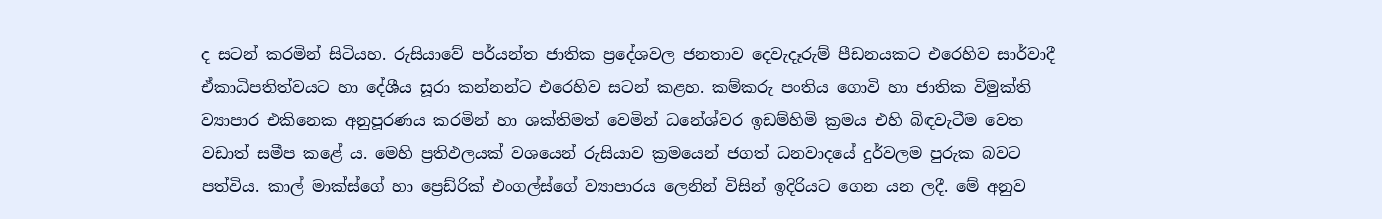ද සටන් කරමින් සිටියහ. රුසියාවේ පර්යන්ත ජාතික ප්‍රදේශවල ජනතාව දෙවැදෑරුම් පීඩනයකට එරෙහිව සාර්වාදී ඒකාධිපතිත්වයට හා දේශීය සූරා කන්නන්ට එරෙහිව සටන් කළහ. කම්කරු පංතිය ගොවි හා ජාතික විමුක්ති ව්‍යාපාර එකිනෙක අනුපූරණය කරමින් හා ශක්තිමත් වෙමින් ධනේශ්වර ඉඩම්හිමි ක්‍රමය එහි බිඳවැටීම වෙත වඩාත් සමීප කළේ ය. මෙහි ප්‍රතිඵලයක් වශයෙන් රුසියාව ක්‍රමයෙන් ජගත් ධනවාදයේ දුර්වලම පුරුක බවට පත්විය. කාල් මාක්ස්ගේ හා ප්‍රෙඩ්රික් එංගල්ස්ගේ ව්‍යාපාරය ලෙනින් විසින් ඉදිරියට ගෙන යන ලදී. මේ අනුව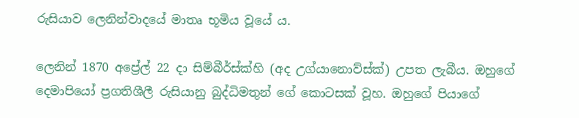රුසියාව ලෙනින්වාදයේ මාතෘ භූමිය වූයේ ය.

ලෙනින් 1870 අප්‍රේල් 22 දා සිම්බීර්ස්ක්හි (අද උග්යානොව්ස්ක්) උපත ලැබීය. ඔහුගේ දෙමාපියෝ ප්‍රගතිශීලී රුසියානු බුද්ධිමතුන් ගේ කොටසක් වූහ. ඔහුගේ පියාගේ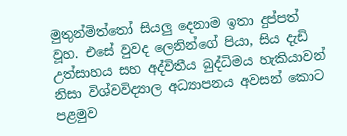මුතුන්මිත්තෝ සියලු දෙනාම ඉතා දුප්පත් වූහ. එසේ වුවද ලෙනින්ගේ පියා, සිය දැඩි උත්සාහය සහ අද්විතීය බුද්ධිමය හැකියාවන් නිසා විශ්වවිද්‍යාල අධ්‍යාපනය අවසන් කොට පළමුව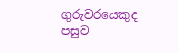ගුරුවරයෙකුද පසුව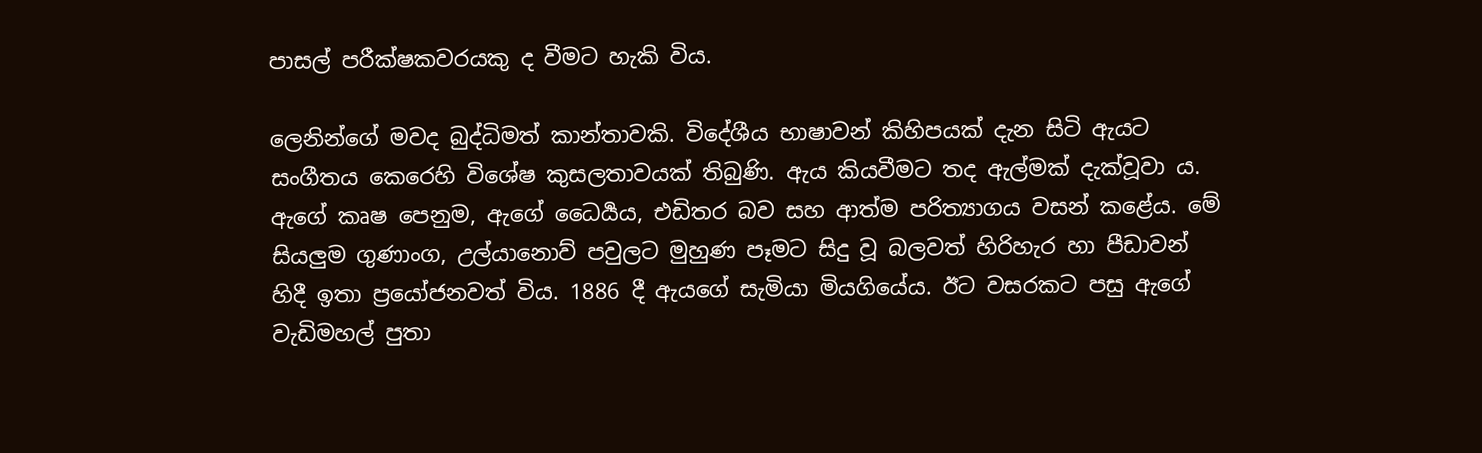පාසල් පරීක්ෂකවරයකු ද වීමට හැකි විය.

ලෙනින්ගේ මවද බුද්ධිමත් කාන්තාවකි. විදේශීය භාෂාවන් කිහිපයක් දැන සිටි ඇයට සංගීතය කෙරෙහි විශේෂ කුසලතාවයක් තිබුණි. ඇය කියවීමට තද ඇල්මක් දැක්වූවා ය. ඇගේ කෘෂ පෙනුම, ඇගේ ධෛර්‍යය, එඩිතර බව සහ ආත්ම පරිත්‍යාගය වසන් කළේය. මේ සියලුම ගුණාංග, උල්යානොව් පවුලට මුහුණ පෑමට සිදු වූ බලවත් හිරිහැර හා පීඩාවන් හිදී ඉතා ප්‍රයෝජනවත් විය. 1886 දී ඇයගේ සැමියා මියගියේය. ඊට වසරකට පසු ඇගේ වැඩිමහල් පුතා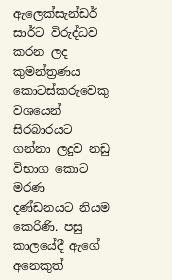ඇලෙක්සැන්ඩර් සාර්ට විරුද්ධව කරන ලද කුමන්ත්‍රණය කොටස්කරුවෙකු වශයෙන් සිරබාරයට ගන්නා ලදුව නඩු විභාග කොට මරණ දණ්ඩනයට නියම කෙරිණි. පසු කාලයේදී ඇගේ අනෙකුත්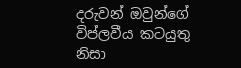දරුවන් ඔවුන්ගේ විප්ලවීය කටයුතු නිසා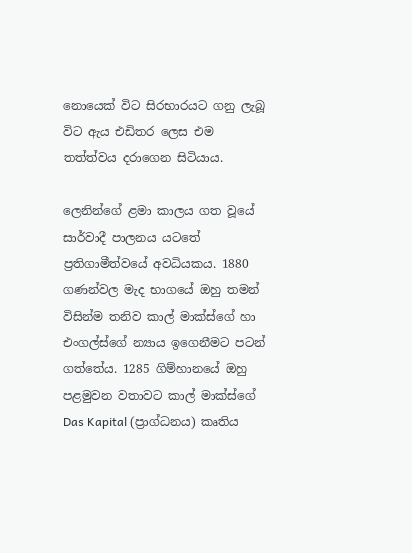නොයෙක් විට සිරභාරයට ගනු ලැබූ විට ඇය එඩිතර ලෙස එම තත්ත්වය දරාගෙන සිටියාය.

ලෙනින්ගේ ළමා කාලය ගත වූයේ සාර්වාදී පාලනය යටතේ ප්‍රතිගාමීත්වයේ අවධියකය. 1880 ගණන්වල මැද භාගයේ ඔහු තමන් විසින්ම තනිව කාල් මාක්ස්ගේ හා එංගල්ස්ගේ න්‍යාය ඉගෙනීමට පටන් ගත්තේය. 1285 ගිම්හානයේ ඔහු පළමුවන වතාවට කාල් මාක්ස්ගේ Das Kapital (ප්‍රාග්ධනය) කෘතිය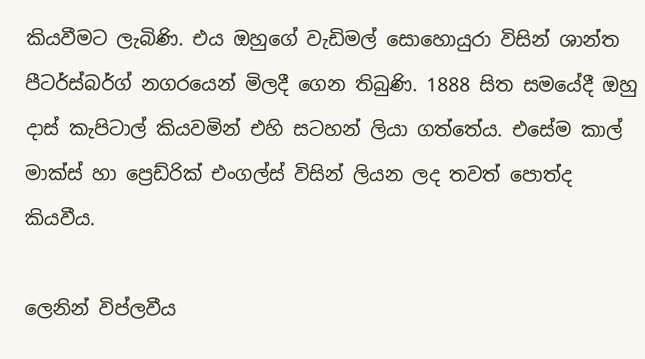කියවීමට ලැබිණි. එය ඔහුගේ වැඩිමල් සොහොයුරා විසින් ශාන්ත පීටර්ස්බර්ග් නගරයෙන් මිලදී ගෙන තිබුණි. 1888 සිත සමයේදී ඔහු දාස් කැපිටාල් කියවමින් එහි සටහන් ලියා ගත්තේය. එසේම කාල් මාක්ස් හා ප්‍රෙඩ්රික් එංගල්ස් විසින් ලියන ලද තවත් පොත්ද කියවීය.

ලෙනින් විප්ලවීය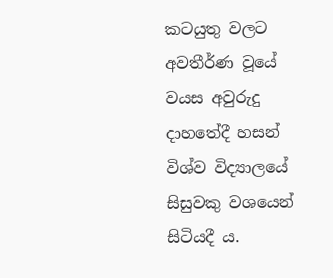කටයුතු වලට අවතීර්ණ වූයේ වයස අවුරුදු දාහතේදී හසන් විශ්ව විද්‍යාලයේ සිසුවකු වශයෙන් සිටියදී ය.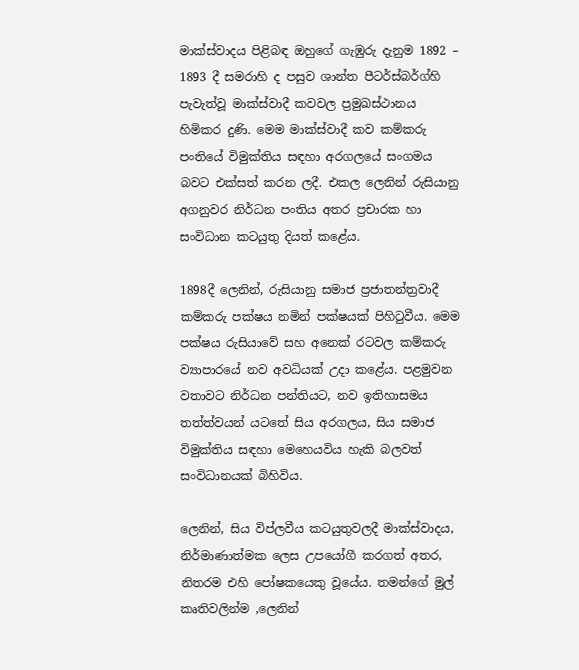මාක්ස්වාදය පිළිබඳ ඔහුගේ ගැඹුරු දැනුම 1892 – 1893 දී සමරාහි ද පසුව ශාන්ත පීටර්ස්බර්ග්හි පැවැත්වූ මාක්ස්වාදී කවවල ප්‍රමුඛස්ථානය හිමිකර දුණි. මෙම මාක්ස්වාදී කව කම්කරු පංතියේ විමුක්තිය සඳහා අරගලයේ සංගමය බවට එක්සත් කරන ලදී. එකල ලෙනින් රුසියානු අගනුවර නිර්ධන පංතිය අතර ප්‍රචාරක හා සංවිධාන කටයුතු දියත් කළේය.

1898දී ලෙනින්, රුසියානු සමාජ ප්‍රජාතන්ත්‍රවාදී කම්කරු පක්ෂය නමින් පක්ෂයක් පිහිටුවීය. මෙම පක්ෂය රුසියාවේ සහ අනෙක් රටවල කම්කරු ව්‍යාපාරයේ නව අවධියක් උදා කළේය. පළමුවන වතාවට නිර්ධන පන්තියට, නව ඉතිහාසමය තත්ත්වයන් යටතේ සිය අරගලය, සිය සමාජ විමුක්තිය සඳහා මෙහෙයවිය හැකි බලවත් සංවිධානයක් බිහිවිය.

ලෙනින්, සිය විප්ලවීය කටයුතුවලදී මාක්ස්වාදය, නිර්මාණාත්මක ලෙස උපයෝගී කරගත් අතර, නිතරම එහි පෝෂකයෙකු වූයේය. තමන්ගේ මුල් කෘතිවලින්ම ,ලෙනින්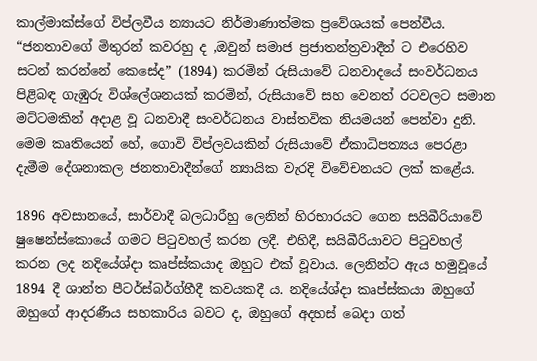කාල්මාක්ස්ගේ විප්ලවීය න්‍යායට නිර්මාණාත්මක ප්‍රවේශයක් පෙන්වීය. “ජනතාවගේ මිතුරන් කවරහු ද ,ඔවුන් සමාජ ප්‍රජාතන්ත්‍රවාදීන් ට එරෙහිව සටන් කරන්නේ කෙසේද” (1894) කරමින් රුසියාවේ ධනවාදයේ සංවර්ධනය පිළිබඳ ගැඹුරු විශ්ලේශනයක් කරමින්, රුසියාවේ සහ වෙනත් රටවලට සමාන මට්ටමකින් අදාළ වූ ධනවාදී සංවර්ධනය වාස්තවික නියමයන් පෙන්වා දුනි. මෙම කෘතියෙන් හේ, ගොවි විප්ලවයකින් රුසියාවේ ඒකාධිපත්‍යය පෙරළා දැමීම දේශනාකල ජනතාවාදීන්ගේ න්‍යායික වැරදි විවේචනයට ලක් කළේය.

1896 අවසානයේ, සාර්වාදී බලධාරීහු ලෙනින් හිරභාරයට ගෙන සයිබීරියාවේ ෂුෂෙන්ස්කොයේ ගමට පිටුවහල් කරන ලදී. එහිදී, සයිබීරියාවට පිටුවහල් කරන ලද නදියේශ්දා කෘප්ස්කයාද ඔහුට එක් වූවාය. ලෙනින්ට ඇය හමුවූයේ 1894 දී ශාන්ත පීටර්ස්බර්ග්හීදී කවයකදී ය. නදියේශ්දා කෘප්ස්කයා ඔහුගේ ඔහුගේ ආදරණීය සහකාරිය බවට ද, ඔහුගේ අදහස් බෙදා ගත්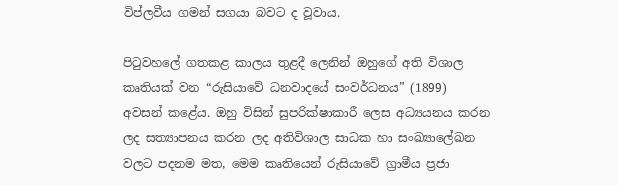විප්ලවීය ගමන් සගයා බවට ද වූවාය.

පිටුවහලේ ගතකළ කාලය තුළදී ලෙනින් ඔහුගේ අති විශාල කෘතියක් වන “රුසියාවේ ධනවාදයේ සංවර්ධනය” (1899) අවසන් කළේය. ඔහු විසින් සුපරික්ෂාකාරී ලෙස අධ්‍යයනය කරන ලද සත්‍යාපනය කරන ලද අතිවිශාල සාධක හා සංඛ්‍යාලේඛන වලට පදනම මත, මෙම කෘතියෙන් රුසියාවේ ග්‍රාමීය ප්‍රජා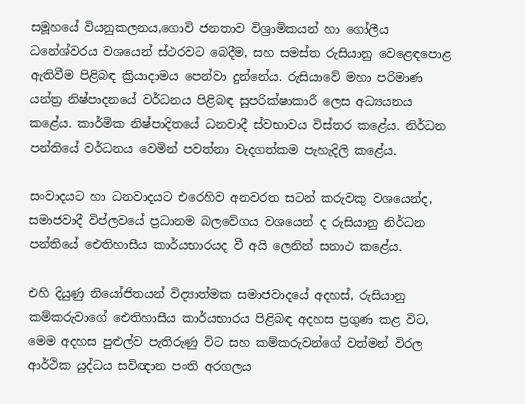සමූහයේ වියනුකලනය,ගොවි ජනතාව විශ්‍රාමිකයන් හා ගෝලීය ධනේශ්වරය වශයෙන් ස්ථරවට බෙදීම, සහ සමස්ත රුසියානු වෙළෙඳපොළ ඇතිවීම පිළිබඳ ක්‍රියාදාමය පෙන්වා දුන්නේය. රුසියාවේ මහා පරිමාණ යන්ත්‍ර නිෂ්පාදනයේ වර්ධනය පිළිබඳ සුපරික්ෂාකාරී ලෙස අධ්‍යයනය කළේය. කාර්මික නිෂ්පාදිතයේ ධනවාදී ස්වභාවය විස්තර කළේය. නිර්ධන පන්තියේ වර්ධනය වෙමින් පවත්නා වැදගත්කම පැහැදිලි කළේය.

සංවාදයට හා ධනවාදයට එරෙහිව අනවරත සටන් කරුවකු වශයෙන්ද, සමාජවාදී විප්ලවයේ ප්‍රධානම බලවේගය වශයෙන් ද රුසියානු නිර්ධන පන්තියේ ඓතිහාසීය කාර්යභාරයද වී අයි ලෙනින් සනාථ කළේය.

එහි දියුණු නියෝජිතයන් විද්‍යාත්මක සමාජවාදයේ අදහස්, රුසියානු කම්කරුවාගේ ඓතිහාසීය කාර්යභාරය පිළිබඳ අදහස ප්‍රගුණ කළ විට, මෙම අදහස පුළුල්ව පැතිරුණු විට සහ කම්කරුවන්ගේ වත්මන් විරල ආර්ථික යුද්ධය සවිඥාන පංති අරගලය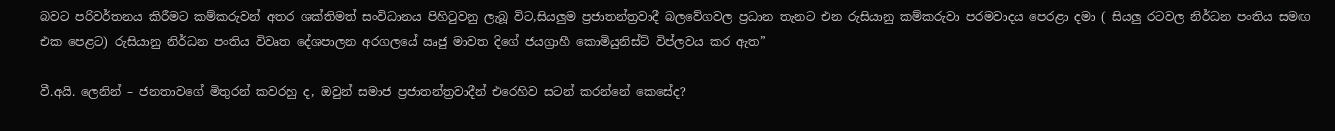බවට පරිවර්තනය කිරීමට කම්කරුවන් අතර ශක්තිමත් සංවිධානය පිහිටුවනු ලැබූ විට,සියලුම ප්‍රජාතන්ත්‍රවාදී බලවේගවල ප්‍රධාන තැනට එන රුසියානු කම්කරුවා පරමවාදය පෙරළා දමා ( සියලු රටවල නිර්ධන පංතිය සමඟ එක පෙළට) රුසියානු නිර්ධන පංතිය විවෘත දේශපාලන අරගලයේ ඍජු මාවත දිගේ ජයග්‍රාහී කොමියුනිස්ට් විප්ලවය කර ඇත”

වී.අයි. ලෙනින් – ජනතාවගේ මිතුරන් කවරහු ද, ඔවුන් සමාජ ප්‍රජාතන්ත්‍රවාදීන් එරෙහිව සටන් කරන්නේ කෙසේද?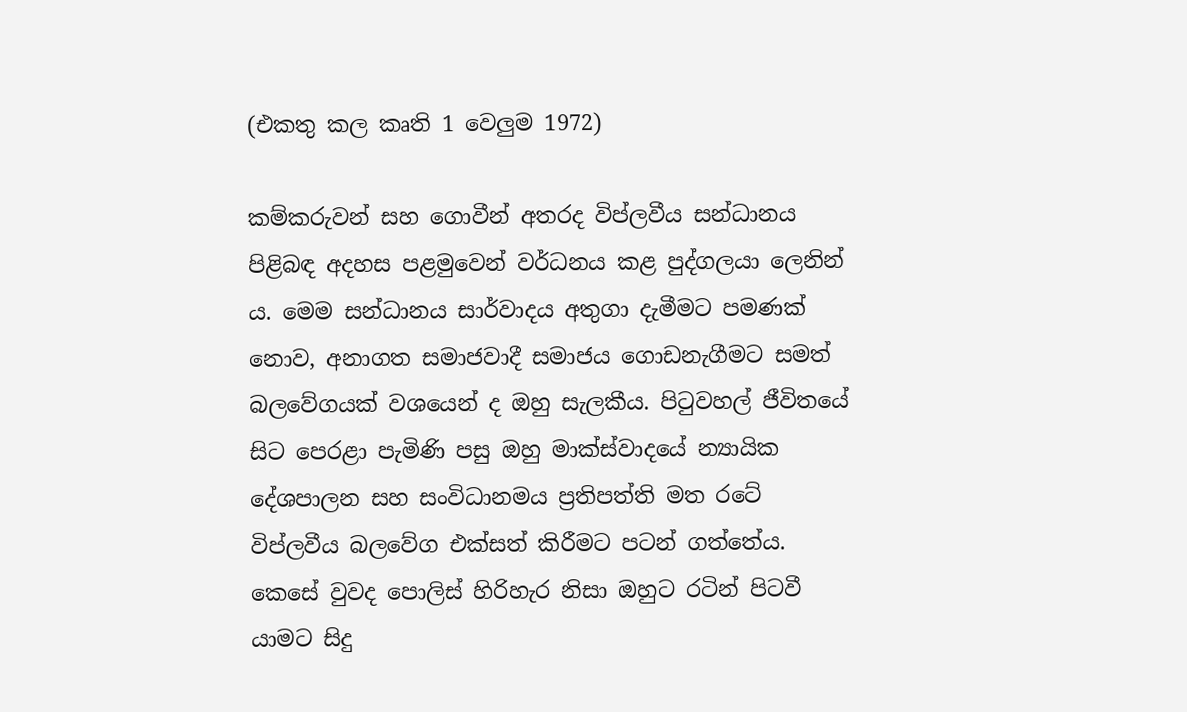(එකතු කල කෘති 1 වෙලුම 1972)

කම්කරුවන් සහ ගොවීන් අතරද විප්ලවීය සන්ධානය පිළිබඳ අදහස පළමුවෙන් වර්ධනය කළ පුද්ගලයා ලෙනින් ය. මෙම සන්ධානය සාර්වාදය අතුගා දැමීමට පමණක් නොව, අනාගත සමාජවාදී සමාජය ගොඩනැගීමට සමත් බලවේගයක් වශයෙන් ද ඔහු සැලකීය. පිටුවහල් ජීවිතයේ සිට පෙරළා පැමිණි පසු ඔහු මාක්ස්වාදයේ න්‍යායික දේශපාලන සහ සංවිධානමය ප්‍රතිපත්ති මත රටේ විප්ලවීය බලවේග එක්සත් කිරීමට පටන් ගත්තේය. කෙසේ වුවද පොලිස් හිරිහැර නිසා ඔහුට රටින් පිටවී යාමට සිදු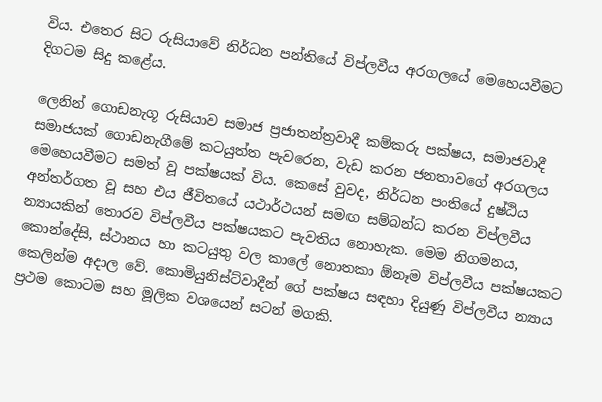විය. එතෙර සිට රුසියාවේ නිර්ධන පන්තියේ විප්ලවීය අරගලයේ මෙහෙයවීමට දිගටම සිදු කළේය.

ලෙනින් ගොඩනැගූ රුසියාව සමාජ ප්‍රජාතන්ත්‍රවාදී කම්කරු පක්ෂය, සමාජවාදී සමාජයක් ගොඩනැගීමේ කටයුත්ත පැවරෙන, වැඩ කරන ජනතාවගේ අරගලය මෙහෙයවීමට සමත් වූ පක්ෂයක් විය. කෙසේ වුවද, නිර්ධන පංතියේ දුෂ්ඨිය අන්තර්ගත වූ සහ එය ජීවිතයේ යථාර්ථයන් සමඟ සම්බන්ධ කරන විප්ලවීය න්‍යායකින් තොරව විප්ලවීය පක්ෂයකට පැවතිය නොහැක. මෙම නිගමනය, කොන්දේසි, ස්ථානය හා කටයුතු වල කාලේ නොතකා ඕනෑම විප්ලවීය පක්ෂයකට කෙලින්ම අදාල වේ. කොමියුනිස්ට්වාදීන් ගේ පක්ෂය සඳහා දියුණු විප්ලවීය න්‍යාය ප්‍රථම කොටම සහ මූලික වශයෙන් සටන් මගකි.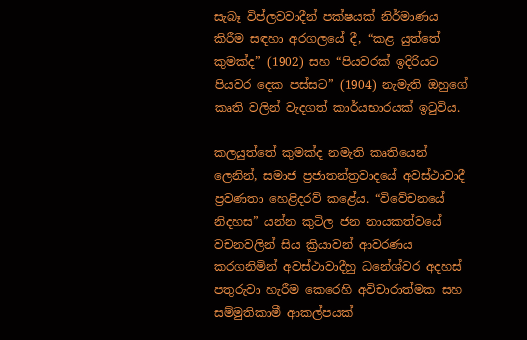සැබෑ විප්ලවවාදීන් පක්ෂයක් නිර්මාණය කිරීම සඳහා අරගලයේ දී, “කළ යුත්තේ කුමක්ද” (1902) සහ “පියවරක් ඉදිරියට පියවර දෙක පස්සට” (1904) නැමැති ඔහුගේ කෘති වලින් වැදගත් කාර්යභාරයක් ඉටුවිය.

කලයුත්තේ කුමක්ද නමැති කෘතියෙන් ලෙනින්, සමාජ ප්‍රජාතන්ත්‍රවාදයේ අවස්ථාවාදී ප්‍රවණතා හෙළිදරව් කළේය. “විවේචනයේ නිදහස” යන්න කුටිල ජන නායකත්වයේ වචනවලින් සිය ක්‍රියාවන් ආවරණය කරගනිමින් අවස්ථාවාදීහු ධනේශ්වර අදහස් පතුරුවා හැරීම කෙරෙහි අවිචාරාත්මක සහ සම්මුතිකාමී ආකල්පයක්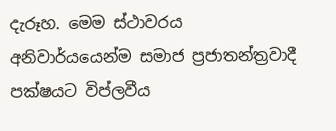දැරූහ. මෙම ස්ථාවරය අනිවාර්යයෙන්ම සමාජ ප්‍රජාතන්ත්‍රවාදී පක්ෂයට විප්ලවීය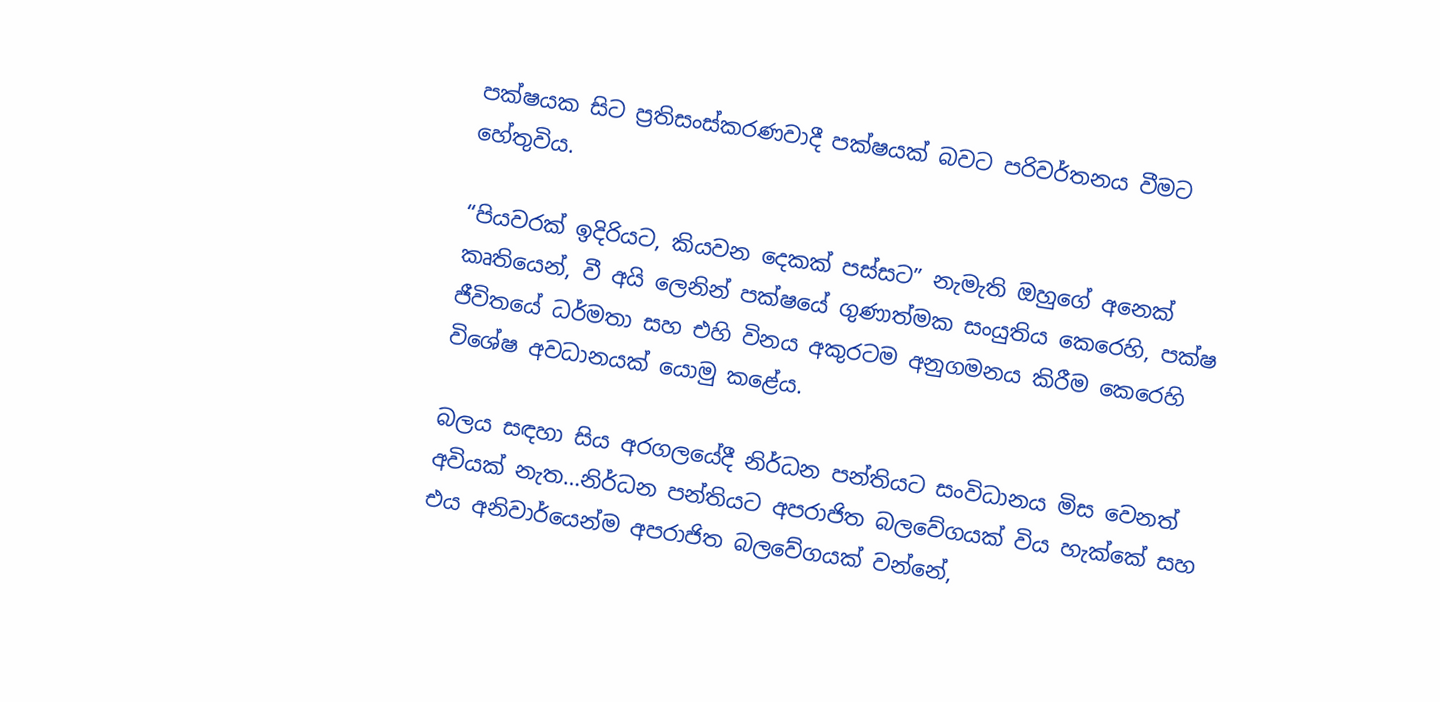පක්ෂයක සිට ප්‍රතිසංස්කරණවාදී පක්ෂයක් බවට පරිවර්තනය වීමට හේතුවිය.

“පියවරක් ඉදිරියට, කියවන දෙකක් පස්සට” නැමැති ඔහුගේ අනෙක් කෘතියෙන්, වී අයි ලෙනින් පක්ෂයේ ගුණාත්මක සංයුතිය කෙරෙහි, පක්ෂ ජීවිතයේ ධර්මතා සහ එහි විනය අකුරටම අනුගමනය කිරීම කෙරෙහි විශේෂ අවධානයක් යොමු කළේය.

බලය සඳහා සිය අරගලයේදී නිර්ධන පන්තියට සංවිධානය මිස වෙනත් අවියක් නැත…නිර්ධන පන්තියට අපරාජිත බලවේගයක් විය හැක්කේ සහ එය අනිවාර්යෙන්ම අපරාජිත බලවේගයක් වන්නේ,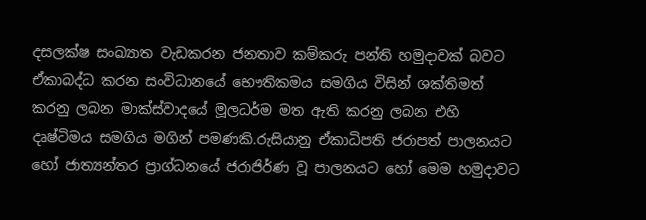දසලක්ෂ සංඛ්‍යාත වැඩකරන ජනතාව කම්කරු පන්ති හමුදාවක් බවට ඒකාබද්ධ කරන සංවිධානයේ භෞතිකමය සමගිය විසින් ශක්තිමත් කරනු ලබන මාක්ස්වාදයේ මූලධර්ම මත ඇති කරනු ලබන එහි දෘෂ්ටිමය සමගිය මගින් පමණකි.රුසියානු ඒකාධිපති ජරාපත් පාලනයට හෝ ජාත්‍යන්තර ප්‍රාග්ධනයේ ජරාජිර්ණ වූ පාලනයට හෝ මෙම හමුදාවට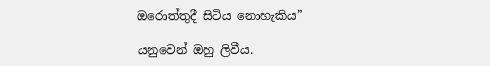ඔරොත්තුදී සිටිය නොහැකිය”

යනුවෙන් ඔහු ලිවීය.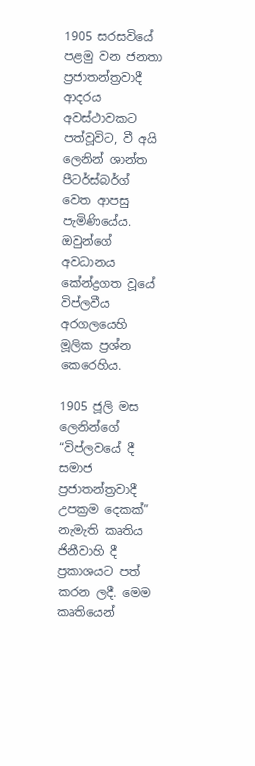1905 සරසවියේ පළමු වන ජනතා ප්‍රජාතන්ත්‍රවාදී ආදරය අවස්ථාවකට පත්වූවිට, වී අයි ලෙනින් ශාන්ත පීටර්ස්බර්ග් වෙත ආපසු පැමිණියේය. ඔවුන්ගේ අවධානය කේන්ද්‍රගත වූයේ විප්ලවීය අරගලයෙහි මූලික ප්‍රශ්න කෙරෙහිය.

1905 ජූලි මස ලෙනින්ගේ “විප්ලවයේ දී සමාජ ප්‍රජාතන්ත්‍රවාදී උපක්‍රම දෙකක්” නැමැති කෘතිය ජිනීවාහි දී ප්‍රකාශයට පත් කරන ලදී. මෙම කෘතියෙන්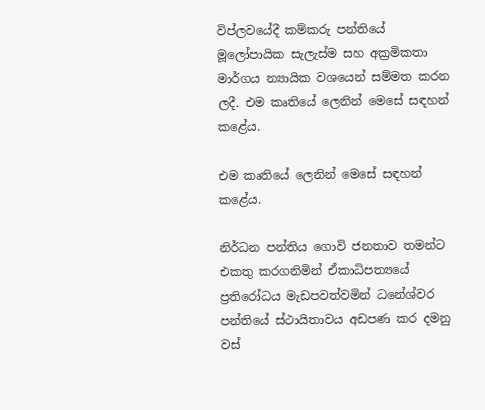විප්ලවයේදී කම්කරු පන්තියේ මූලෝපායික සැලැස්ම සහ අක්‍රමිකතා මාර්ගය න්‍යායික වශයෙන් සම්මත කරන ලදී. එම කෘතියේ ලෙනින් මෙසේ සඳහන් කළේය.

එම කෘතියේ ලෙනින් මෙසේ සඳහන් කළේය.

නිර්ධන පන්තිය ගොවි ජනතාව තමන්ට එකතු කරගනිමින් ඒකාධිපත්‍යයේ ප්‍රතිරෝධය මැඩපවත්වමින් ධනේශ්වර පන්තියේ ස්ථායිතාවය අඩපණ කර දමනු වස්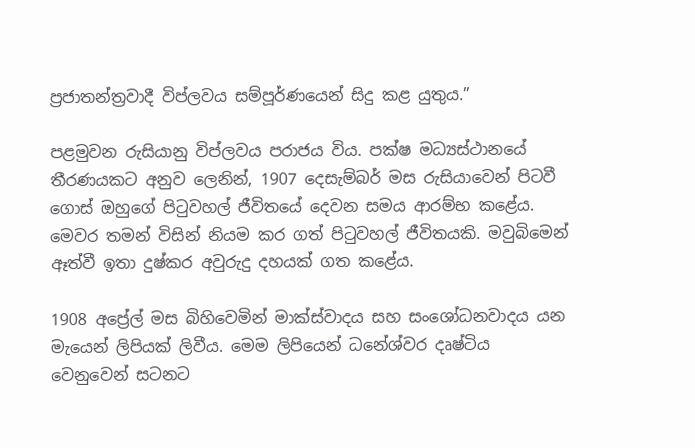ප්‍රජාතන්ත්‍රවාදී විප්ලවය සම්පූර්ණයෙන් සිදු කළ යුතුය.”

පළමුවන රුසියානු විප්ලවය පරාජය විය. පක්ෂ මධ්‍යස්ථානයේ තීරණයකට අනුව ලෙනින්, 1907 දෙසැම්බර් මස රුසියාවෙන් පිටවී ගොස් ඔහුගේ පිටුවහල් ජීවිතයේ දෙවන සමය ආරම්භ කළේය. මෙවර තමන් විසින් නියම කර ගත් පිටුවහල් ජීවිතයකි. මවුබිමෙන් ඈත්වී ඉතා දුෂ්කර අවුරුදු දහයක් ගත කළේය.

1908 අප්‍රේල් මස බිහිවෙමින් මාක්ස්වාදය සහ සංශෝධනවාදය යන මැයෙන් ලිපියක් ලිවීය. මෙම ලිපියෙන් ධනේශ්වර දෘෂ්ටිය වෙනුවෙන් සටනට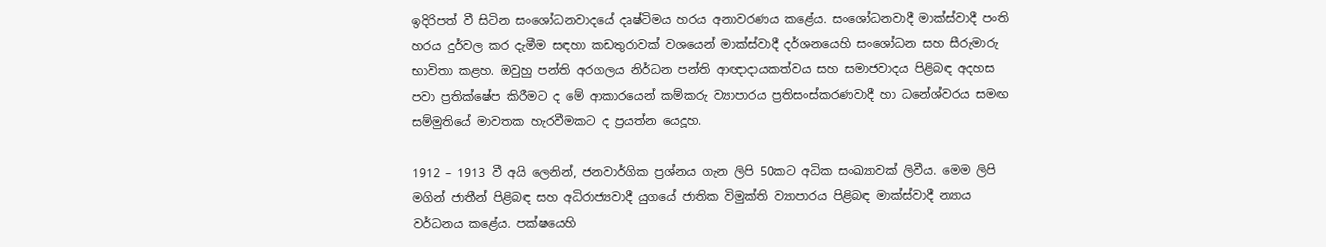ඉදිරිපත් වී සිටින සංශෝධනවාදයේ දෘෂ්ටිමය හරය අනාවරණය කළේය. සංශෝධනවාදී මාක්ස්වාදී පංති හරය දුර්වල කර දැමීම සඳහා කඩතුරාවක් වශයෙන් මාක්ස්වාදී දර්ශනයෙහි සංශෝධන සහ සීරුමාරු භාවිතා කළහ. ඔවුහු පන්ති අරගලය නිර්ධන පන්ති ආඥාදායකත්වය සහ සමාජවාදය පිළිබඳ අදහස පවා ප්‍රතික්ෂේප කිරීමට ද මේ ආකාරයෙන් කම්කරු ව්‍යාපාරය ප්‍රතිසංස්කරණවාදී හා ධනේශ්වරය සමඟ සම්මුතියේ මාවතක හැරවීමකට ද ප්‍රයත්න යෙදූහ.

1912 – 1913 වී අයි ලෙනින්, ජනවාර්ගික ප්‍රශ්නය ගැන ලිපි 50කට අධික සංඛ්‍යාවක් ලිවීය. මෙම ලිපි මගින් ජාතීන් පිළිබඳ සහ අධිරාජ්‍යවාදී යුගයේ ජාතික විමුක්ති ව්‍යාපාරය පිළිබඳ මාක්ස්වාදී න්‍යාය වර්ධනය කළේය. පක්ෂයෙහි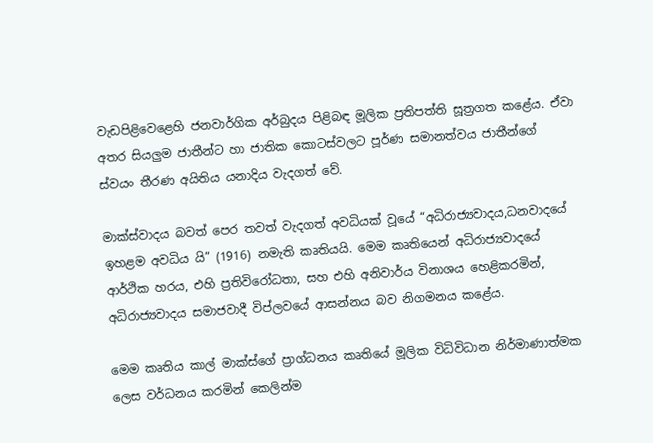වැඩපිළිවෙළෙහි ජනවාර්ගික අර්බුදය පිළිබඳ මූලික ප්‍රතිපත්ති සූත්‍රගත කළේය. ඒවා අතර සියලුම ජාතීන්ට හා ජාතික කොටස්වලට පූර්ණ සමානත්වය ජාතීන්ගේ ස්වයං තීරණ අයිතිය යනාදිය වැදගත් වේ.

මාක්ස්වාදය බවත් පෙර තවත් වැදගත් අවධියක් වූයේ “අධිරාජ්‍යවාදය,ධනවාදයේ ඉහළම අවධිය යි” (1916) නමැති කෘතියයි. මෙම කෘතියෙන් අධිරාජ්‍යවාදයේ ආර්ථික හරය, එහි ප්‍රතිවිරෝධතා, සහ එහි අනිවාර්ය විනාශය හෙළිකරමින්, අධිරාජ්‍යවාදය සමාජවාදී විප්ලවයේ ආසන්නය බව නිගමනය කළේය.

මෙම කෘතිය කාල් මාක්ස්ගේ ප්‍රාග්ධනය කෘතියේ මූලික විධිවිධාන නිර්මාණාත්මක ලෙස වර්ධනය කරමින් කෙලින්ම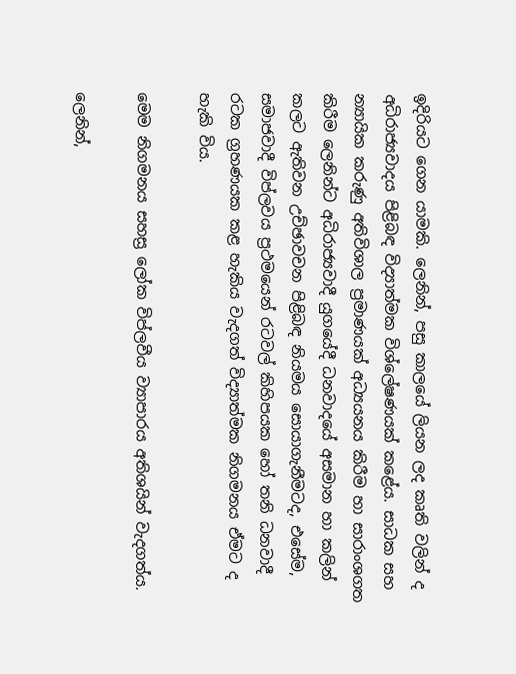ඉදිරියට ගෙන යාමකි. ලෙනින්, පසු කාලයේ ලියන ලද කෘති වලින් ද අධිරාජ්‍යවාදය පිළිබඳ විද්‍යාත්මක විශ්ලේෂණයක් කළේය. සාධක සහ න්‍යායික කරුණු අතිවිශාල ප්‍රමාණයක් අධ්‍යයනය කිරීම හා සාරාංශගත කිරීම ලෙනින්ට අධිරාජ්‍යවාදී යුගයේදී ධනවාදයේ අසමාන හා කලින් කලට ඇතිවන උච්ඡාවචන පිළිබඳ නියමය සොයාගැනීමටද, එසේම, සමාජවාදී විප්ලවය ප්‍රථමයෙන් රටවල් කිහිපයක හෝ තනි ධනවාදී රටක ග්‍රහණයක කළ හැකිය වැදගත් විද්‍යාත්මක නිගමනය ඒමට ද හැකි විය.

මෙම නිගමනය සහස්‍ර ලෝක විප්ලවීය ව්‍යාපාරය අතිශයින් වැදගත්ය.

ලෙනින්,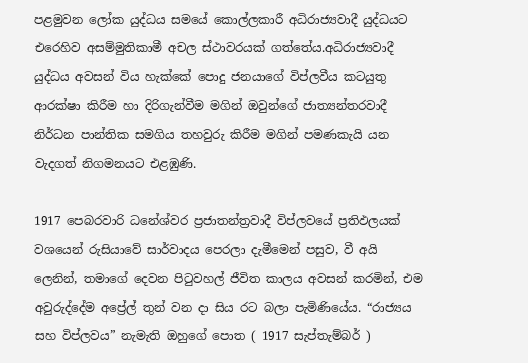පළමුවන ලෝක යුද්ධය සමයේ කොල්ලකාරී අධිරාජ්‍යවාදී යුද්ධයට එරෙහිව අසම්මුතිකාමී අචල ස්ථාවරයක් ගත්තේය.අධිරාජ්‍යවාදී යුද්ධය අවසන් විය හැක්කේ පොදු ජනයාගේ විප්ලවීය කටයුතු ආරක්ෂා කිරීම හා දිරිගැන්වීම මගින් ඔවුන්ගේ ජාත්‍යන්තරවාදී නිර්ධන පාන්තික සමගිය තහවුරු කිරීම මගින් පමණකැයි යන වැදගත් නිගමනයට එළඹුණි.

1917 පෙබරවාරි ධනේශ්වර ප්‍රජාතන්ත්‍රවාදී විප්ලවයේ ප්‍රතිඵලයක් වශයෙන් රුසියාවේ සාර්වාදය පෙරලා දැමීමෙන් පසුව, වී අයි ලෙනින්, තමාගේ දෙවන පිටුවහල් ජීවිත කාලය අවසන් කරමින්, එම අවුරුද්දේම අප්‍රේල් තුන් වන දා සිය රට බලා පැමිණියේය. “රාජ්‍යය සහ විප්ලවය” නැමැති ඔහුගේ පොත ( 1917 සැප්තැම්බර් )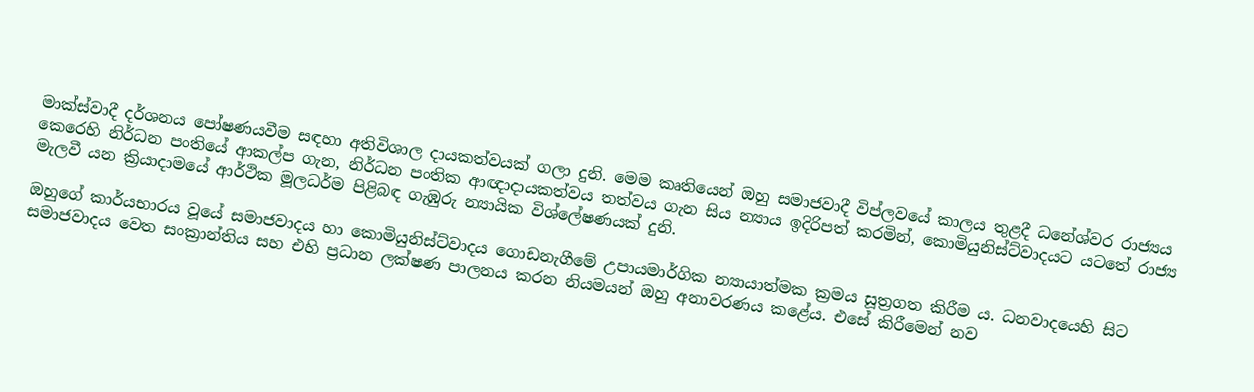මාක්ස්වාදී දර්ශනය පෝෂණයවීම සඳහා අතිවිශාල දායකත්වයක් ගලා දුනි. මෙම කෘතියෙන් ඔහු සමාජවාදී විප්ලවයේ කාලය තුළදී ධනේශ්වර රාජ්‍යය කෙරෙහි නිර්ධන පංතියේ ආකල්ප ගැන, නිර්ධන පංතික ආඥාදායකත්වය තත්වය ගැන සිය න්‍යාය ඉදිරිපත් කරමින්, කොමියුනිස්ට්වාදයට යටතේ රාජ්‍ය මැලවී යන ක්‍රියාදාමයේ ආර්ථික මූලධර්ම පිළිබඳ ගැඹුරු න්‍යායික විශ්ලේෂණයක් දුනි.

ඔහුගේ කාර්යභාරය වූයේ සමාජවාදය හා කොමියුනිස්ට්වාදය ගොඩනැගීමේ උපායමාර්ගික න්‍යායාත්මක ක්‍රමය සූත්‍රගත කිරීම ය. ධනවාදයෙහි සිට සමාජවාදය වෙත සංක්‍රාන්තිය සහ එහි ප්‍රධාන ලක්ෂණ පාලනය කරන නියමයන් ඔහු අනාවරණය කළේය. එසේ කිරීමෙන් නව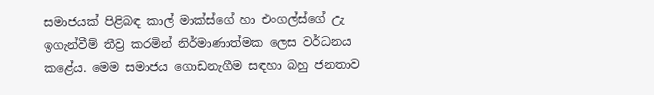සමාජයක් පිළිබඳ කාල් මාක්ස්ගේ හා එංගල්ස්ගේ උැ ඉගැන්වීම් තීව්‍ර කරමින් නිර්මාණාත්මක ලෙස වර්ධනය කළේය. මෙම සමාජය ගොඩනැගීම සඳහා බහු ජනතාව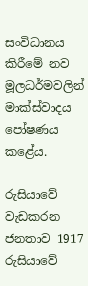සංවිධානය කිරීමේ නව මූලධර්මවලින් මාක්ස්වාදය පෝෂණය කළේය.

රුසියාවේ වැඩකරන ජනතාව 1917 රුසියාවේ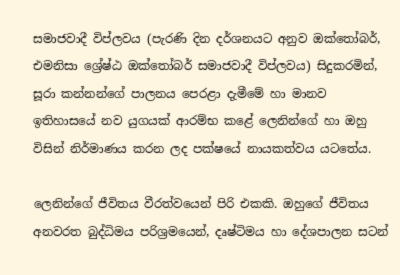සමාජවාදී විප්ලවය (පැරණි දින දර්ශනයට අනුව ඔක්තෝබර්, එමනිසා ශ්‍රේෂ්ඨ ඔක්තෝබර් සමාජවාදී විප්ලවය) සිදුකරමින්, සූරා කන්නන්ගේ පාලනය පෙරළා දැමීමේ හා මානව ඉතිහාසයේ නව යුගයක් ආරම්භ කළේ ලෙනින්ගේ හා ඔහු විසින් නිර්මාණය කරන ලද පක්ෂයේ නායකත්වය යටතේය.

ලෙනින්ගේ ජීවිතය වීරත්වයෙන් පිරි එකකි. ඔහුගේ ජීවිතය අනවරත බුද්ධිමය පරිශ්‍රමයෙන්, දෘෂ්ටිමය හා දේශපාලන සටන්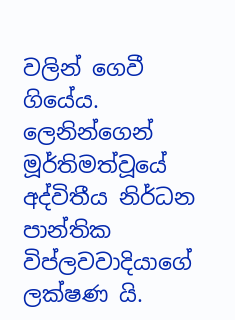වලින් ගෙවී ගියේය. ලෙනින්ගෙන් මූර්තිමත්වූයේ අද්විතීය නිර්ධන පාන්තික විප්ලවවාදියාගේ ලක්ෂණ යි.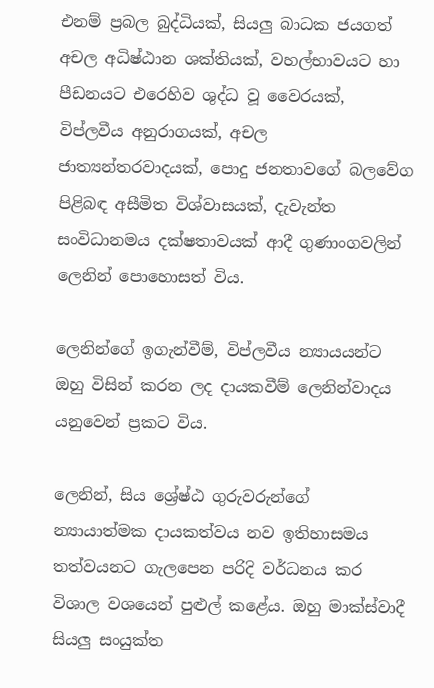එනම් ප්‍රබල බුද්ධියක්, සියලු බාධක ජයගත් අචල අධිෂ්ඨාන ශක්තියක්, වහල්භාවයට හා පීඩනයට එරෙහිව ශුද්ධ වූ වෛරයක්, විප්ලවීය අනුරාගයක්, අචල ජාත්‍යන්තරවාදයක්, පොදු ජනතාවගේ බලවේග පිළිබඳ අසීමිත විශ්වාසයක්, දැවැන්ත සංවිධානමය දක්ෂතාවයක් ආදී ගුණාංගවලින් ලෙනින් පොහොසත් විය.

ලෙනින්ගේ ඉගැන්වීම්, විප්ලවීය න්‍යායයන්ට ඔහු විසින් කරන ලද දායකවීම් ලෙනින්වාදය යනුවෙන් ප්‍රකට විය.

ලෙනින්, සිය ශ්‍රේෂ්ඨ ගුරුවරුන්ගේ න්‍යායාත්මක දායකත්වය නව ඉතිහාසමය තත්වයනට ගැලපෙන පරිදි වර්ධනය කර විශාල වශයෙන් පුළුල් කළේය. ඔහු මාක්ස්වාදී සියලු සංයුක්ත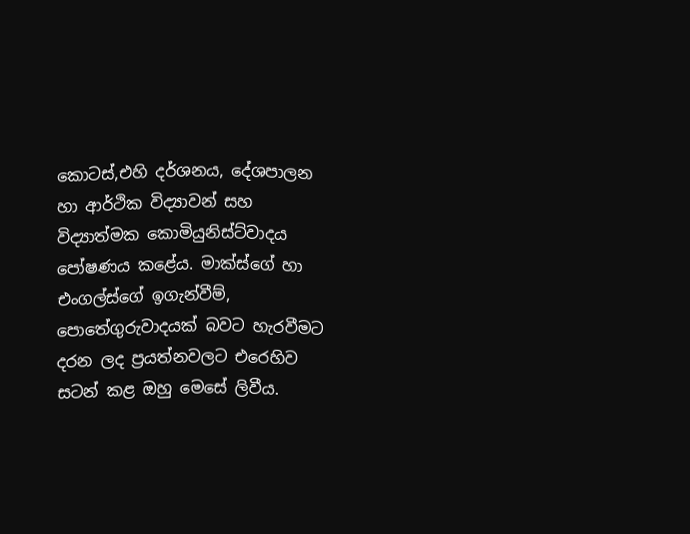කොටස්,එහි දර්ශනය, දේශපාලන හා ආර්ථික විද්‍යාවන් සහ විද්‍යාත්මක කොමියුනිස්ට්වාදය පෝෂණය කළේය. මාක්ස්ගේ හා එංගල්ස්ගේ ඉගැන්වීම්, පොතේගුරුවාදයක් බවට හැරවීමට දරන ලද ප්‍රයත්නවලට එරෙහිව සටන් කළ ඔහු මෙසේ ලිවීය.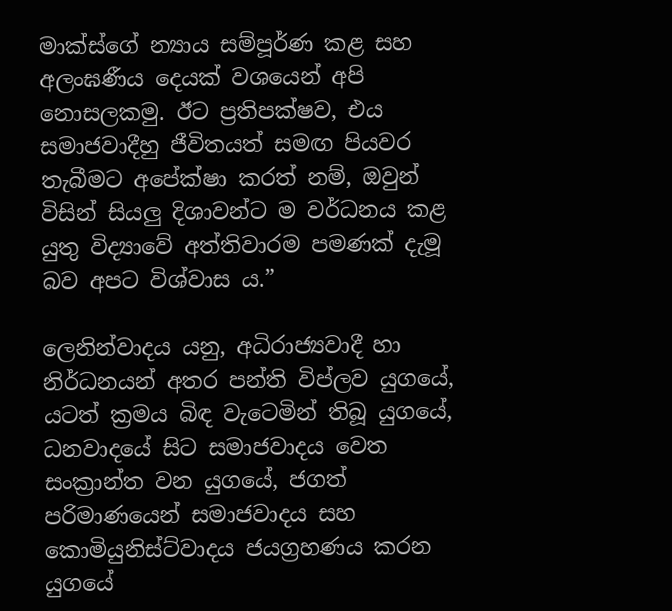මාක්ස්ගේ න්‍යාය සම්පූර්ණ කළ සහ අලංඝණීය දෙයක් වශයෙන් අපි නොසලකමු. ඊට ප්‍රතිපක්ෂව, එය සමාජවාදීහු ජීවිතයත් සමඟ පියවර තැබීමට අපේක්ෂා කරත් නම්, ඔවුන් විසින් සියලු දිශාවන්ට ම වර්ධනය කළ යුතු විද්‍යාවේ අත්තිවාරම පමණක් දැමූ බව අපට විශ්වාස ය.”

ලෙනින්වාදය යනු, අධිරාජ්‍යවාදී හා නිර්ධනයන් අතර පන්ති විප්ලව යුගයේ, යටත් ක්‍රමය බිඳ වැටෙමින් තිබූ යුගයේ, ධනවාදයේ සිට සමාජවාදය වෙත සංක්‍රාන්ත වන යුගයේ, ජගත් පරිමාණයෙන් සමාජවාදය සහ කොමියුනිස්ට්වාදය ජයග්‍රහණය කරන යුගයේ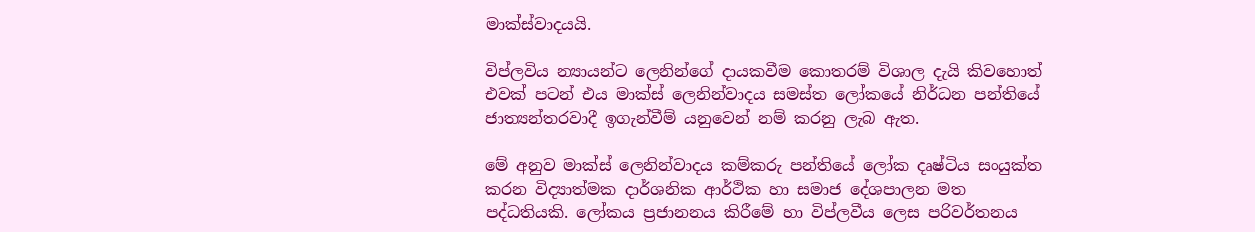මාක්ස්වාදයයි.

විප්ලවිය න්‍යායන්ට ලෙනින්ගේ දායකවීම කොතරම් විශාල දැයි කිවහොත් එවක් පටන් එය මාක්ස් ලෙනින්වාදය සමස්ත ලෝකයේ නිර්ධන පන්තියේ ජාත්‍යන්තරවාදී ඉගැන්වීම් යනුවෙන් නම් කරනු ලැබ ඇත.

මේ අනුව මාක්ස් ලෙනින්වාදය කම්කරු පන්තියේ ලෝක දෘෂ්ටිය සංයුක්ත කරන විද්‍යාත්මක දාර්ශනික ආර්ථික හා සමාජ දේශපාලන මත පද්ධතියකි. ලෝකය ප්‍රජානනය කිරීමේ හා විප්ලවීය ලෙස පරිවර්තනය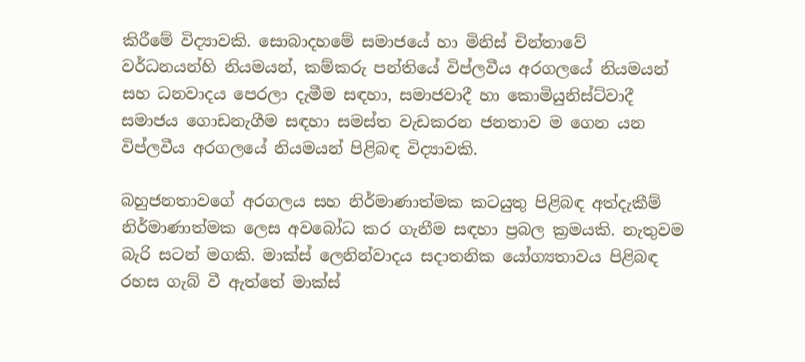කිරීමේ විද්‍යාවකි. සොබාදහමේ සමාජයේ හා මිනිස් චින්තාවේ වර්ධනයන්හි නියමයන්, කම්කරු පන්තියේ විප්ලවීය අරගලයේ නියමයන් සහ ධනවාදය පෙරලා දැමීම සඳහා, සමාජවාදී හා කොමියුනිස්ට්වාදී සමාජය ගොඩනැගීම සඳහා සමස්ත වැඩකරන ජනතාව ම ගෙන යන විප්ලවීය අරගලයේ නියමයන් පිළිබඳ විද්‍යාවකි.

බහුජනතාවගේ අරගලය සහ නිර්මාණාත්මක කටයුතු පිළිබඳ අත්දැකීම් නිර්මාණාත්මක ලෙස අවබෝධ කර ගැනීම සඳහා ප්‍රබල ක්‍රමයකි. නැතුවම බැරි සටන් මගකි. මාක්ස් ලෙනින්වාදය සදාතනික යෝග්‍යතාවය පිළිබඳ රහස ගැබ් වී ඇත්තේ මාක්ස්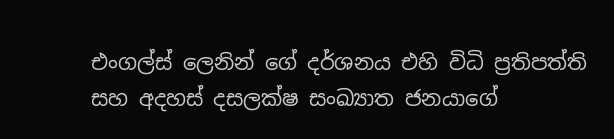එංගල්ස් ලෙනින් ගේ දර්ශනය එහි විධි ප්‍රතිපත්ති සහ අදහස් දසලක්ෂ සංඛ්‍යාත ජනයාගේ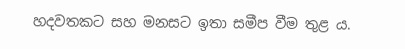හදවතකට සහ මනසට ඉතා සමීප වීම තුළ ය.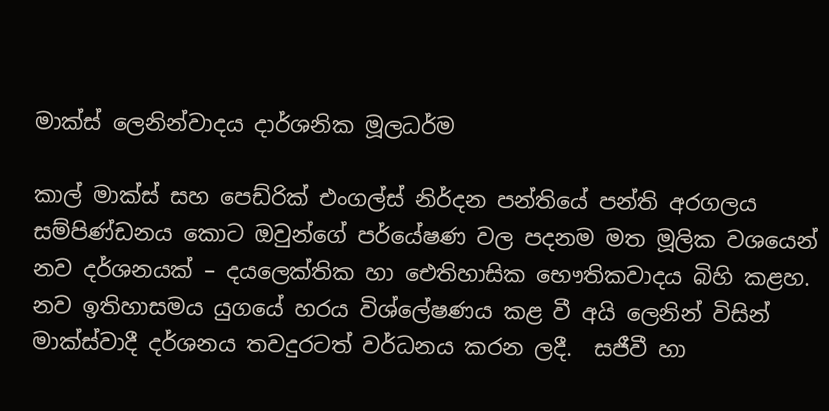මාක්ස් ලෙනින්වාදය දාර්ශනික මූලධර්ම

කාල් මාක්ස් සහ පෙඩ්රික් එංගල්ස් නිර්දන පන්තියේ පන්ති අරගලය සම්පිණ්ඩනය කොට ඔවුන්ගේ පර්යේෂණ වල පදනම මත මූලික වශයෙන් නව දර්ශනයක් – දයලෙක්තික හා ඓතිහාසික භෞතිකවාදය බිහි කළහ. නව ඉතිහාසමය යුගයේ හරය විශ්ලේෂණය කළ වී අයි ලෙනින් විසින් මාක්ස්වාදී දර්ශනය තවදුරටත් වර්ධනය කරන ලදී.  සජීවී හා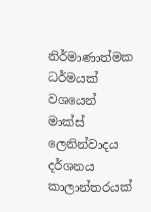නිර්මාණාත්මක ධර්මයක් වශයෙන් මාක්ස් ලෙනින්වාදය දර්ශනය කාලාන්තරයක්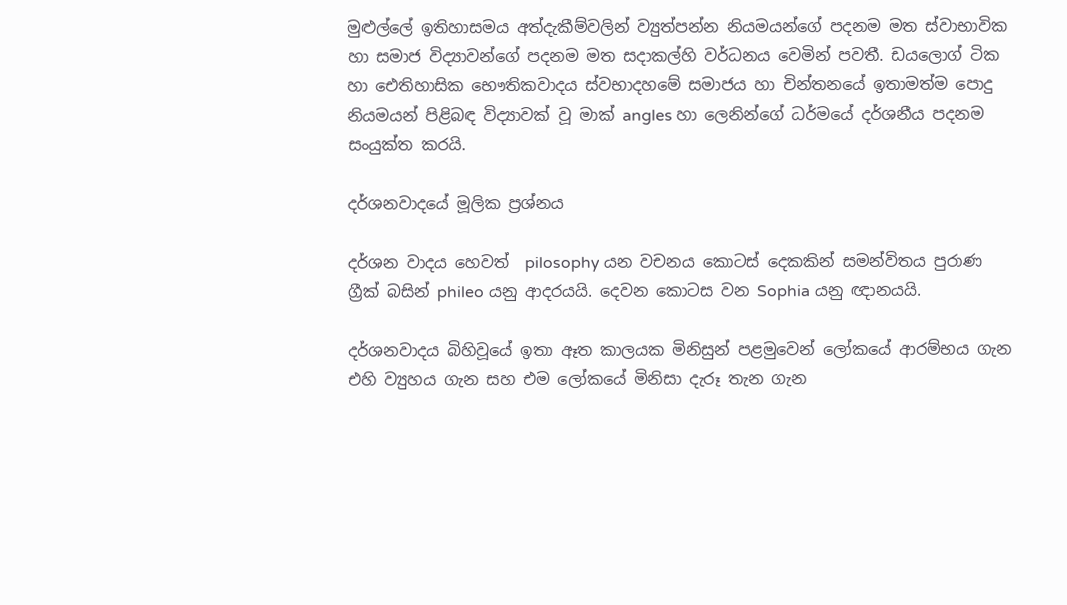මුළුල්ලේ ඉතිහාසමය අත්දැකීම්වලින් ව්‍යුත්පන්න නියමයන්ගේ පදනම මත ස්වාභාවික හා සමාජ විද්‍යාවන්ගේ පදනම මත සදාකල්හි වර්ධනය වෙමින් පවතී. ඩයලොග් ටික හා ඓතිහාසික භෞතිකවාදය ස්වභාදහමේ සමාජය හා චින්තනයේ ඉතාමත්ම පොදු නියමයන් පිළිබඳ විද්‍යාවක් වූ මාක් angles හා ලෙනින්ගේ ධර්මයේ දර්ශනීය පදනම සංයුක්ත කරයි.

දර්ශනවාදයේ මූලික ප්‍රශ්නය

දර්ශන වාදය හෙවත්  pilosophy යන වචනය කොටස් දෙකකින් සමන්විතය පුරාණ  ග්‍රීක් බසින් phileo යනු ආදරයයි. දෙවන කොටස වන Sophia යනු ඥානයයි.

දර්ශනවාදය බිහිවූයේ ඉතා ඈත කාලයක මිනිසුන් පළමුවෙන් ලෝකයේ ආරම්භය ගැන එහි ව්‍යුහය ගැන සහ එම ලෝකයේ මිනිසා දැරූ තැන ගැන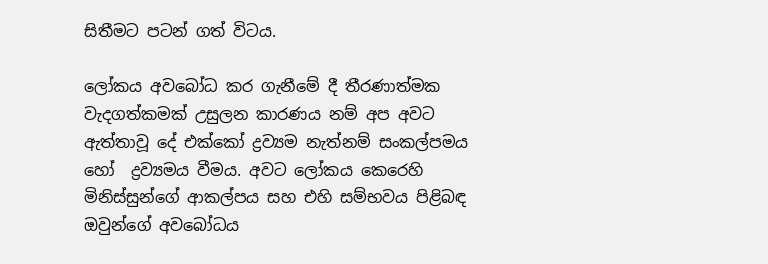සිතීමට පටන් ගත් විටය.

ලෝකය අවබෝධ කර ගැනීමේ දී තීරණාත්මක වැදගත්කමක් උසුලන කාරණය නම් අප අවට ඇත්තාවූ දේ එක්කෝ ද්‍රව්‍යම නැත්නම් සංකල්පමය හෝ  ද්‍රව්‍යමය වීමය. අවට ලෝකය කෙරෙහි මිනිස්සුන්ගේ ආකල්පය සහ එහි සම්භවය පිළිබඳ ඔවුන්ගේ අවබෝධය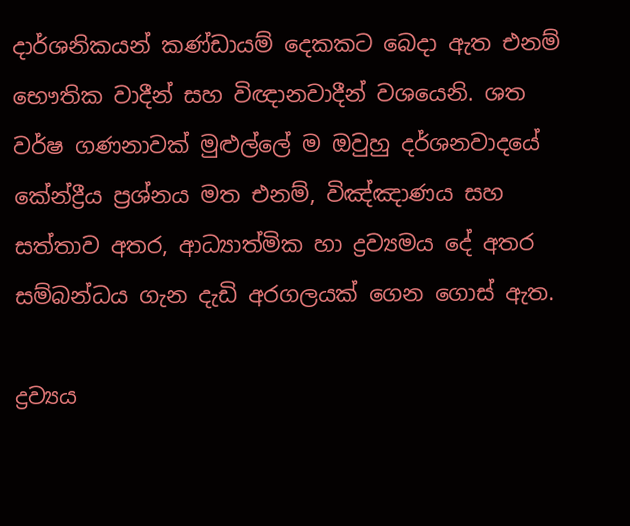දාර්ශනිකයන් කණ්ඩායම් දෙකකට බෙදා ඇත එනම් භෞතික වාදීන් සහ විඥානවාදීන් වශයෙනි. ශත වර්ෂ ගණනාවක් මුළුල්ලේ ම ඔවුහු දර්ශනවාදයේ කේන්ද්‍රීය ප්‍රශ්නය මත එනම්, විඤ්ඤාණය සහ සත්තාව අතර, ආධ්‍යාත්මික හා ද්‍රව්‍යමය දේ අතර සම්බන්ධය ගැන දැඩි අරගලයක් ගෙන ගොස් ඇත.

ද්‍රව්‍යය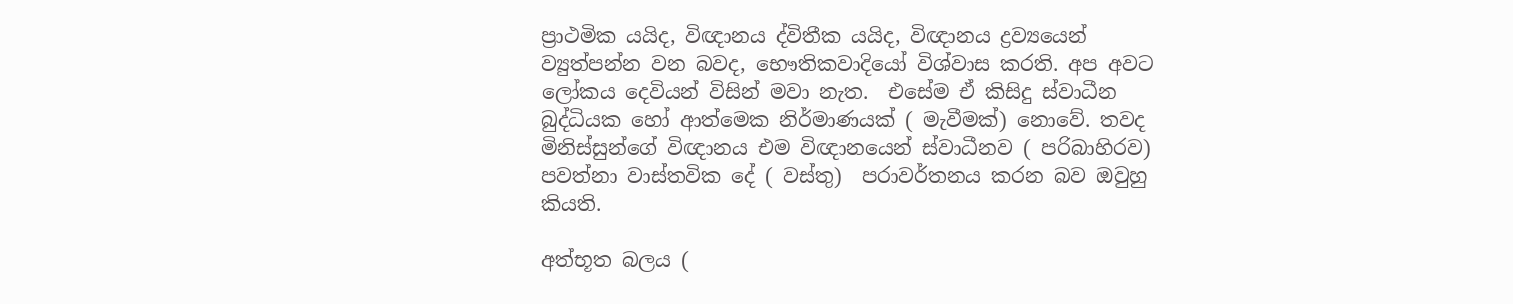ප්‍රාථමික යයිද, විඥානය ද්විතීක යයිද, විඥානය ද්‍රව්‍යයෙන් ව්‍යුත්පන්න වන බවද, භෞතිකවාදියෝ විශ්වාස කරති. අප අවට ලෝකය දෙවියන් විසින් මවා නැත.  එසේම ඒ කිසිදු ස්වාධීන බුද්ධියක හෝ ආත්මෙක නිර්මාණයක් ( මැවීමක්) නොවේ. තවද මිනිස්සුන්ගේ විඥානය එම විඥානයෙන් ස්වාධීනව ( පරිබාහිරව)  පවත්නා වාස්තවික දේ ( වස්තු)  පරාවර්තනය කරන බව ඔවුහු කියති.

අත්භූත බලය (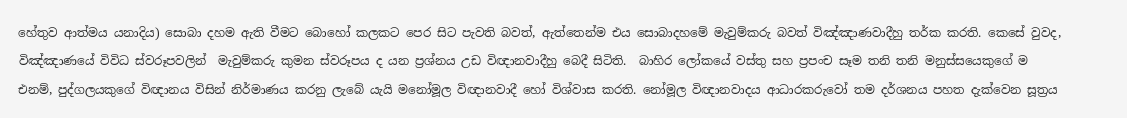හේතුව ආත්මය යනාදිය) සොබා දහම ඇති වීමට බොහෝ කලකට පෙර සිට පැවති බවත්, ඇත්තෙන්ම එය සොබාදහමේ මැවුම්කරු බවත් විඤ්ඤාණවාදීහු තර්ක කරති. කෙසේ වුවද, විඤ්ඤාණයේ විවිධ ස්වරූපවලින්  මැවුම්කරු කුමන ස්වරූපය ද යන ප්‍රශ්නය උඩ විඥානවාදීහු බෙදී සිටිති.  බාහිර ලෝකයේ වස්තු සහ ප්‍රපංච සෑම තනි තනි මනුස්සයෙකුගේ ම එනම්, පුද්ගලයකුගේ විඥානය විසින් නිර්මාණය කරනු ලැබේ යැයි මනෝමූල විඥානවාදී හෝ විශ්වාස කරති. නෝමූල විඥානවාදය ආධාරකරුවෝ තම දර්ශනය පහත දැක්වෙන සූත්‍රය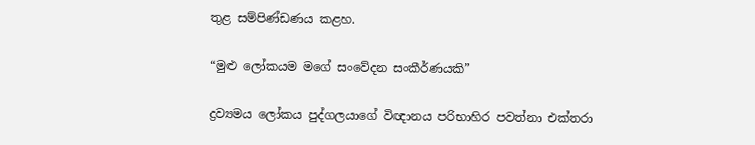තුළ සම්පිණ්ඩණය කළහ.

“මුළු ලෝකයම මගේ සංවේදන සංකීර්ණයකි”

ද්‍රව්‍යමය ලෝකය පුද්ගලයාගේ විඥානය පරිභාහිර පවත්නා එක්තරා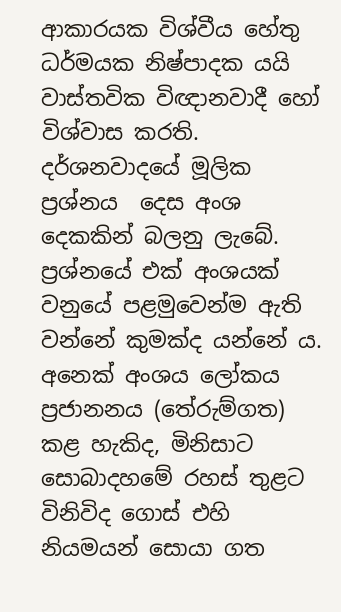ආකාරයක විශ්වීය හේතු ධර්මයක නිෂ්පාදක යයි වාස්තවික විඥානවාදී හෝ විශ්වාස කරති. දර්ශනවාදයේ මූලික ප්‍රශ්නය  දෙස අංශ දෙකකින් බලනු ලැබේ.  ප්‍රශ්නයේ එක් අංශයක් වනුයේ පළමුවෙන්ම ඇති වන්නේ කුමක්ද යන්නේ ය.   අනෙක් අංශය ලෝකය ප්‍රජානනය (තේරුම්ගත) කළ හැකිද, මිනිසාට සොබාදහමේ රහස් තුළට විනිවිද ගොස් එහි නියමයන් සොයා ගත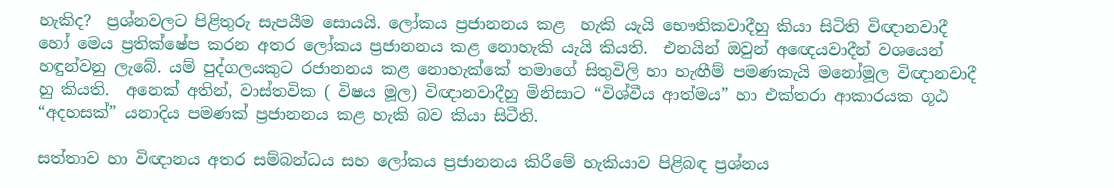හැකිද?  ප්‍රශ්නවලට පිළිතුරු සැපයීම සොයයි. ලෝකය ප්‍රජානනය කළ  හැකි යැයි භෞතිකවාදීහු කියා සිටිති විඥානවාදී හෝ මෙය ප්‍රතික්ෂේප කරන අතර ලෝකය ප්‍රජානනය කළ නොහැකි යැයි කියති.  එනයින් ඔවුන් අඥෙයවාදීන් වශයෙන් හඳුන්වනු ලැබේ. යම් පුද්ගලයකුට රජානනය කළ නොහැක්කේ තමාගේ සිතුවිලි හා හැඟීම් පමණකැයි මනෝමූල විඥානවාදී හු කියති.  අනෙක් අතින්, වාස්තවික ( විෂය මූල) විඥානවාදීහු මිනිසාට “විශ්වීය ආත්මය” හා එක්තරා ආකාරයක ගූඨ “අදහසක්” යනාදිය පමණක් ප්‍රජානනය කළ හැකි බව කියා සිටීති.

සත්තාව හා විඥානය අතර සම්බන්ධය සහ ලෝකය ප්‍රජානනය කිරීමේ හැකියාව පිළිබඳ ප්‍රශ්නය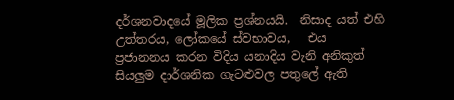දර්ශනවාදයේ මූලික ප්‍රශ්නයයි.  නිසාද යත් එහි උත්තරය, ලෝකයේ ස්වභාවය,   එය ප්‍රජානනය කරන විදිය යනාදිය වැනි අනිකුත් සියලුම දාර්ශනික ගැටළුවල පතුලේ ඇති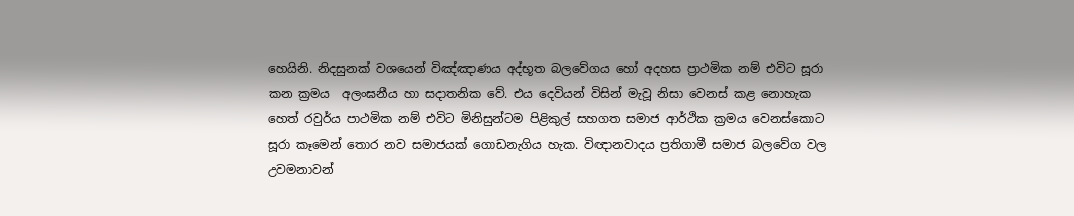හෙයිනි. නිදසුනක් වශයෙන් විඤ්ඤාණය අද්භූත බලවේගය හෝ අදහස ප්‍රාථමික නම් එවිට සූරා කන ක්‍රමය  අලංඝනීය හා සදාතනික වේ. එය දෙවියන් විසින් මැවූ නිසා වෙනස් කළ නොහැක හෙත් රවුර්ය පාථමික නම් එවිට මිනිසුන්ටම පිළිකුල් සහගත සමාජ ආර්ථික ක්‍රමය වෙනස්කොට සූරා කෑමෙන් තොර නව සමාජයක් ගොඩනැගිය හැක. විඥානවාදය ප්‍රතිගාමී සමාජ බලවේග වල උවමනාවන්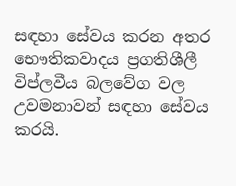සඳහා සේවය කරන අතර භෞතිකවාදය ප්‍රගතිශීලී විප්ලවීය බලවේග වල උවමනාවන් සඳහා සේවය කරයි.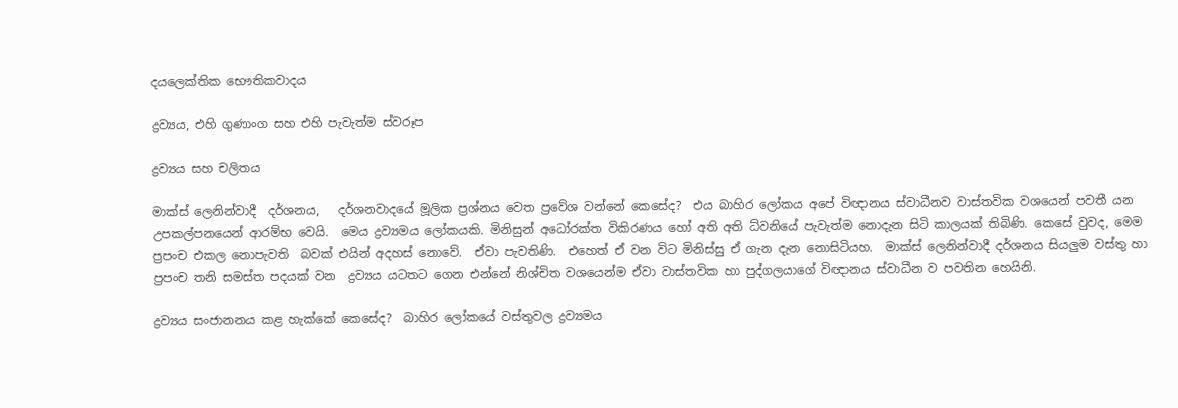දයලෙක්තික භෞතිකවාදය

ද්‍රව්‍යය, එහි ගුණාංග සහ එහි පැවැත්ම ස්වරූප

ද්‍රව්‍යය සහ චලිතය

මාක්ස් ලෙනින්වාදී  දර්ශනය,   දර්ශනවාදයේ මූලික ප්‍රශ්නය වෙත ප්‍රවේශ වන්නේ කෙසේද?  එය බාහිර ලෝකය අපේ විඥානය ස්වාධීනව වාස්තවික වශයෙන් පවතී යන උපකල්පනයෙන් ආරම්භ වෙයි.  මෙය ද්‍රව්‍යමය ලෝකයකි. මිනිසුන් අධෝරක්ත විකිරණය හෝ අති අති ධ්වනියේ පැවැත්ම නොදැන සිටි කාලයක් තිබිණි. කෙසේ වුවද, මෙම ප්‍රපංච එකල නොපැවති  බවක් එයින් අදහස් නොවේ.  ඒවා පැවතිණි.  එහෙත් ඒ වන විට මිනිස්සු ඒ ගැන දැන නොසිටියහ.  මාක්ස් ලෙනින්වාදී දර්ශනය සියලුම වස්තු හා ප්‍රපංච තනි සමස්ත පදයක් වන  ද්‍රව්‍යය යටතට ගෙන එන්නේ නිශ්චිත වශයෙන්ම ඒවා වාස්තවික හා පුද්ගලයාගේ විඥානය ස්වාධීන ව පවතින හෙයිනි.

ද්‍රව්‍යය සංජානනය කළ හැක්කේ කෙසේද?  බාහිර ලෝකයේ වස්තුවල ද්‍රව්‍යමය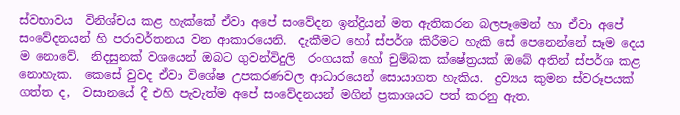ස්වභාවය  විනිශ්චය කළ හැක්කේ ඒවා අපේ සංවේදන ඉන්ද්‍රියන් මත ඇතිකරන බලපෑමෙන් හා ඒවා අපේ සංවේදනයන් හි පරාවර්තනය වන ආකාරයෙනි.  දැකීමට හෝ ස්පර්ශ කිරීමට හැකි සේ පෙනෙන්නේ සෑම දෙය ම නොවේ.  නිදසුනක් වශයෙන් ඔබට ගුවන්විදුලි  රංගයක් හෝ චුම්බක ක්ෂේත්‍රයක් ඔබේ අතින් ස්පර්ශ කළ නොහැක.  කෙසේ වුවද ඒවා විශේෂ උපකරණවල ආධාරයෙන් සොයාගත හැකිය.  ද්‍රව්‍යය කුමන ස්වරූපයක් ගත්ත ද,  වසානයේ දී එහි පැවැත්ම අපේ සංවේදනයන් මගින් ප්‍රකාශයට පත් කරනු ඇත.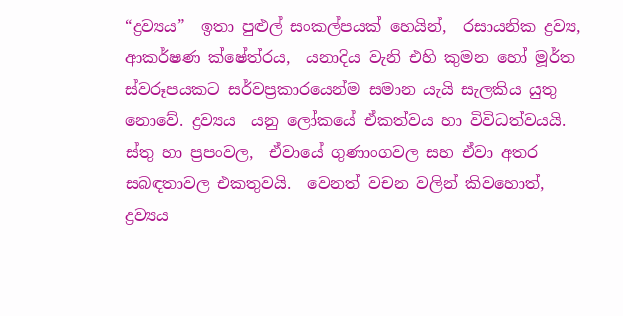“ද්‍රව්‍යය”  ඉතා පුළුල් සංකල්පයක් හෙයින්,  රසායනික ද්‍රව්‍ය,  ආකර්ෂණ ක්ෂේත්රය,  යනාදිය වැනි එහි කුමන හෝ මූර්ත ස්වරූපයකට සර්වප්‍රකාරයෙන්ම සමාන යැයි සැලකිය යුතු නොවේ. ද්‍රව්‍යය  යනු ලෝකයේ ඒකත්වය හා විවිධත්වයයි.  ස්තු හා ප්‍රපංවල,  ඒවායේ ගුණාංගවල සහ ඒවා අතර සබඳතාවල එකතුවයි.  වෙනත් වචන වලින් කිවහොත්,  ද්‍රව්‍යය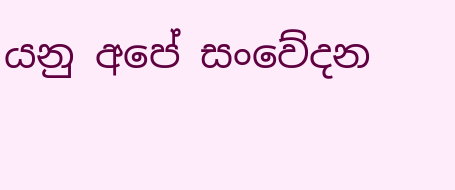යනු අපේ සංවේදන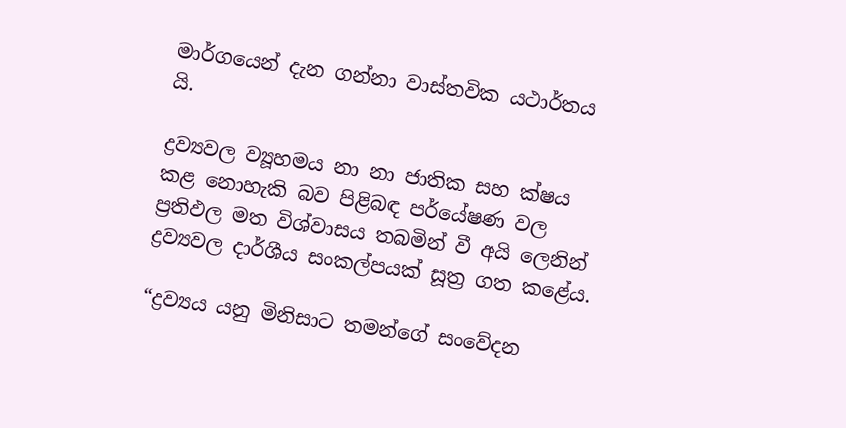මාර්ගයෙන් දැන ගන්නා වාස්තවික යථාර්තය යි.

ද්‍රව්‍යවල ව්‍යූහමය නා නා ජාතික සහ ක්ෂය කළ නොහැකි බව පිළිබඳ පර්යේෂණ වල ප්‍රතිඵල මත විශ්වාසය තබමින් වී අයි ලෙනින් ද්‍රව්‍යවල දාර්ශීය සංකල්පයක් සූත්‍ර ගත කළේය.

“ද්‍රව්‍යය යනු මිනිසාට තමන්ගේ සංවේදන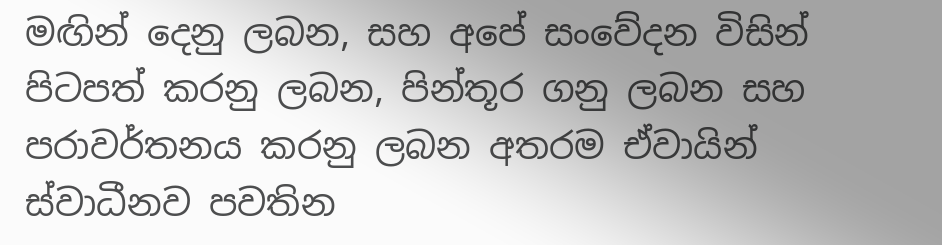මඟින් දෙනු ලබන, සහ අපේ සංවේදන විසින් පිටපත් කරනු ලබන, පින්තූර ගනු ලබන සහ පරාවර්තනය කරනු ලබන අතරම ඒවායින් ස්වාධීනව පවතින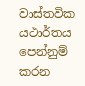වාස්තවික යථාර්තය පෙන්නුම් කරන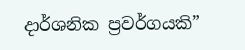දාර්ශනික ප්‍රවර්ගයකි”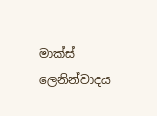මාක්ස් ලෙනින්වාදය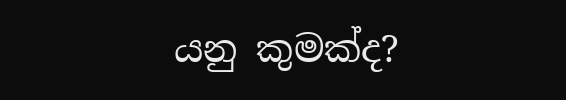යනු කුමක්ද?